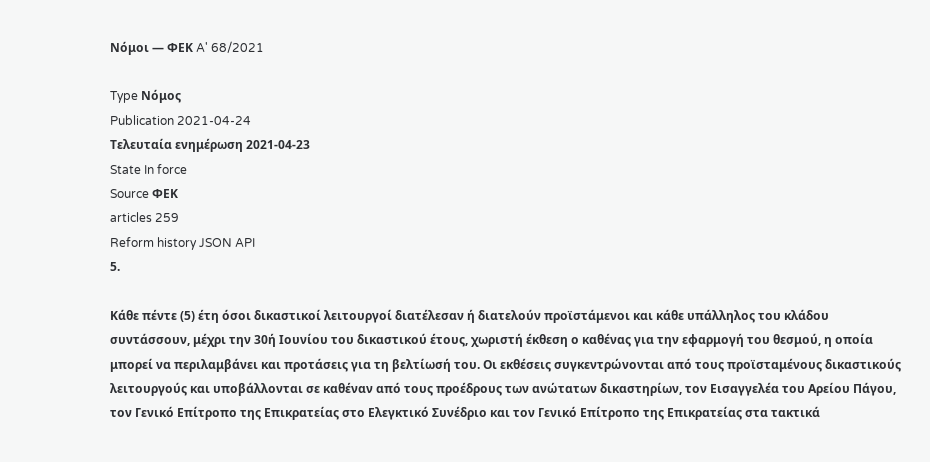Νόμοι — ΦΕΚ A' 68/2021

Type Νόμος
Publication 2021-04-24
Τελευταία ενημέρωση 2021-04-23
State In force
Source ΦΕΚ
articles 259
Reform history JSON API
5.

Κάθε πέντε (5) έτη όσοι δικαστικοί λειτουργοί διατέλεσαν ή διατελούν προϊστάμενοι και κάθε υπάλληλος του κλάδου συντάσσουν, μέχρι την 30ή Ιουνίου του δικαστικού έτους, χωριστή έκθεση ο καθένας για την εφαρμογή του θεσμού, η οποία μπορεί να περιλαμβάνει και προτάσεις για τη βελτίωσή του. Οι εκθέσεις συγκεντρώνονται από τους προϊσταμένους δικαστικούς λειτουργούς και υποβάλλονται σε καθέναν από τους προέδρους των ανώτατων δικαστηρίων, τον Εισαγγελέα του Αρείου Πάγου, τον Γενικό Επίτροπο της Επικρατείας στο Ελεγκτικό Συνέδριο και τον Γενικό Επίτροπο της Επικρατείας στα τακτικά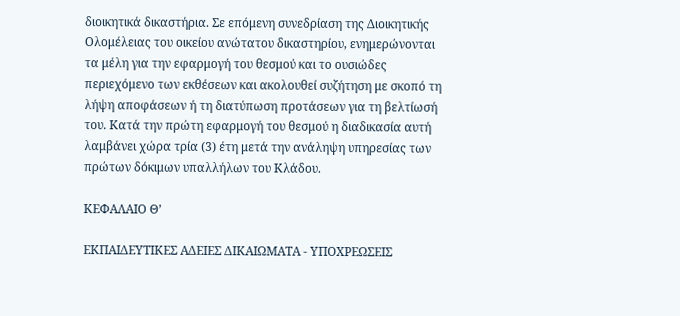διοικητικά δικαστήρια. Σε επόμενη συνεδρίαση της Διοικητικής Ολομέλειας του οικείου ανώτατου δικαστηρίου, ενημερώνονται τα μέλη για την εφαρμογή του θεσμού και το ουσιώδες περιεχόμενο των εκθέσεων και ακολουθεί συζήτηση με σκοπό τη λήψη αποφάσεων ή τη διατύπωση προτάσεων για τη βελτίωσή του. Κατά την πρώτη εφαρμογή του θεσμού η διαδικασία αυτή λαμβάνει χώρα τρία (3) έτη μετά την ανάληψη υπηρεσίας των πρώτων δόκιμων υπαλλήλων του Κλάδου.

ΚΕΦΑΛΑΙΟ Θ’

ΕΚΠΑΙΔΕΥΤΙΚΕΣ ΑΔΕΙΕΣ ΔΙΚΑΙΩΜΑΤΑ - ΥΠΟΧΡΕΩΣΕΙΣ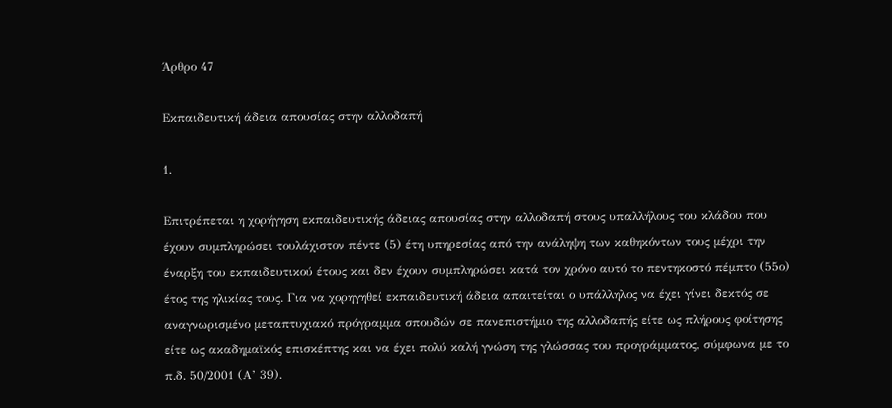Άρθρο 47

Εκπαιδευτική άδεια απουσίας στην αλλοδαπή

1.

Επιτρέπεται η χορήγηση εκπαιδευτικής άδειας απουσίας στην αλλοδαπή στους υπαλλήλους του κλάδου που έχουν συμπληρώσει τουλάχιστον πέντε (5) έτη υπηρεσίας από την ανάληψη των καθηκόντων τους μέχρι την έναρξη του εκπαιδευτικού έτους και δεν έχουν συμπληρώσει κατά τον χρόνο αυτό το πεντηκοστό πέμπτο (55ο) έτος της ηλικίας τους. Για να χορηγηθεί εκπαιδευτική άδεια απαιτείται ο υπάλληλος να έχει γίνει δεκτός σε αναγνωρισμένο μεταπτυχιακό πρόγραμμα σπουδών σε πανεπιστήμιο της αλλοδαπής είτε ως πλήρους φοίτησης είτε ως ακαδημαϊκός επισκέπτης και να έχει πολύ καλή γνώση της γλώσσας του προγράμματος, σύμφωνα με το π.δ. 50/2001 (Α’ 39).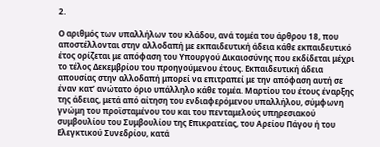2.

Ο αριθμός των υπαλλήλων του κλάδου, ανά τομέα του άρθρου 18, που αποστέλλονται στην αλλοδαπή με εκπαιδευτική άδεια κάθε εκπαιδευτικό έτος ορίζεται με απόφαση του Υπουργού Δικαιοσύνης που εκδίδεται μέχρι το τέλος Δεκεμβρίου του προηγούμενου έτους. Εκπαιδευτική άδεια απουσίας στην αλλοδαπή μπορεί να επιτραπεί με την απόφαση αυτή σε έναν κατ’ ανώτατο όριο υπάλληλο κάθε τομέα. Μαρτίου του έτους έναρξης της άδειας, μετά από αίτηση του ενδιαφερόμενου υπαλλήλου, σύμφωνη γνώμη του προϊσταμένου του και του πενταμελούς υπηρεσιακού συμβουλίου του Συμβουλίου της Επικρατείας, του Αρείου Πάγου ή του Ελεγκτικού Συνεδρίου, κατά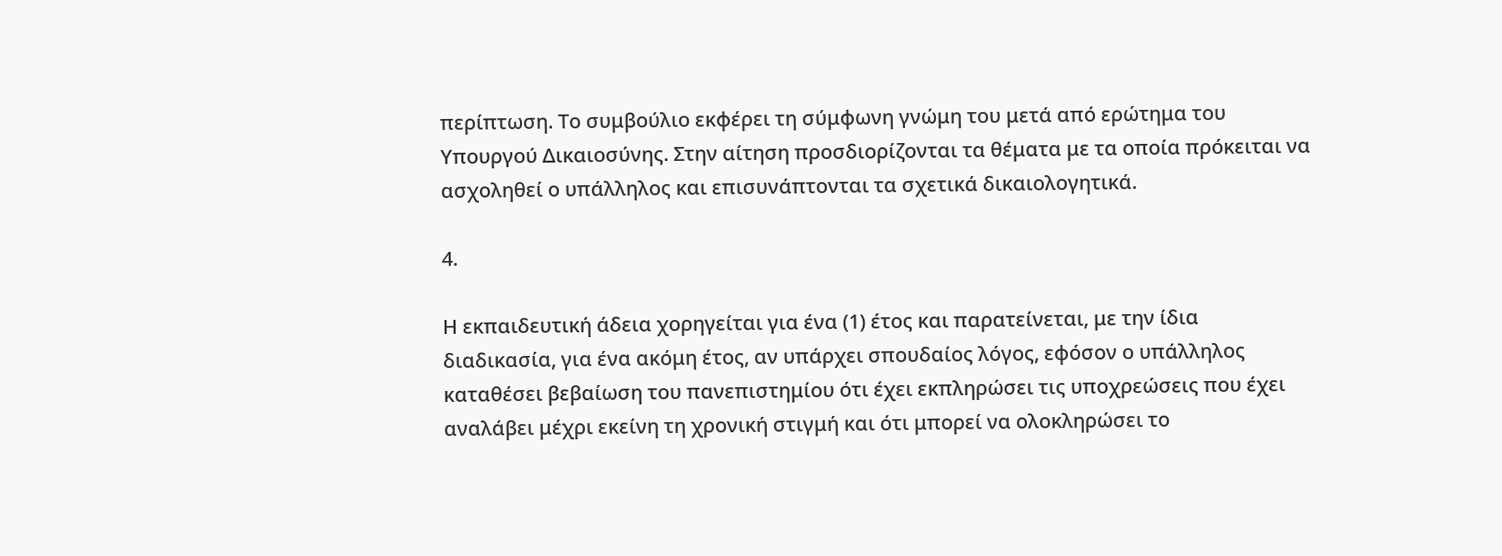περίπτωση. Το συμβούλιο εκφέρει τη σύμφωνη γνώμη του μετά από ερώτημα του Υπουργού Δικαιοσύνης. Στην αίτηση προσδιορίζονται τα θέματα με τα οποία πρόκειται να ασχοληθεί ο υπάλληλος και επισυνάπτονται τα σχετικά δικαιολογητικά.

4.

Η εκπαιδευτική άδεια χορηγείται για ένα (1) έτος και παρατείνεται, με την ίδια διαδικασία, για ένα ακόμη έτος, αν υπάρχει σπουδαίος λόγος, εφόσον ο υπάλληλος καταθέσει βεβαίωση του πανεπιστημίου ότι έχει εκπληρώσει τις υποχρεώσεις που έχει αναλάβει μέχρι εκείνη τη χρονική στιγμή και ότι μπορεί να ολοκληρώσει το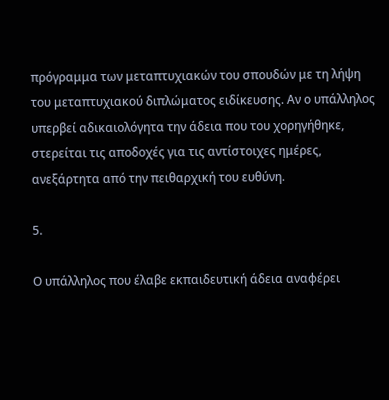πρόγραμμα των μεταπτυχιακών του σπουδών με τη λήψη του μεταπτυχιακού διπλώματος ειδίκευσης. Αν ο υπάλληλος υπερβεί αδικαιολόγητα την άδεια που του χορηγήθηκε, στερείται τις αποδοχές για τις αντίστοιχες ημέρες, ανεξάρτητα από την πειθαρχική του ευθύνη.

5.

Ο υπάλληλος που έλαβε εκπαιδευτική άδεια αναφέρει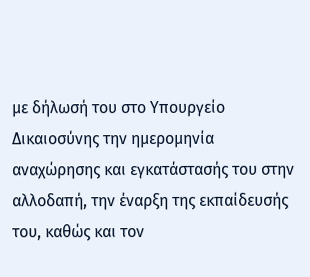με δήλωσή του στο Υπουργείο Δικαιοσύνης την ημερομηνία αναχώρησης και εγκατάστασής του στην αλλοδαπή, την έναρξη της εκπαίδευσής του, καθώς και τον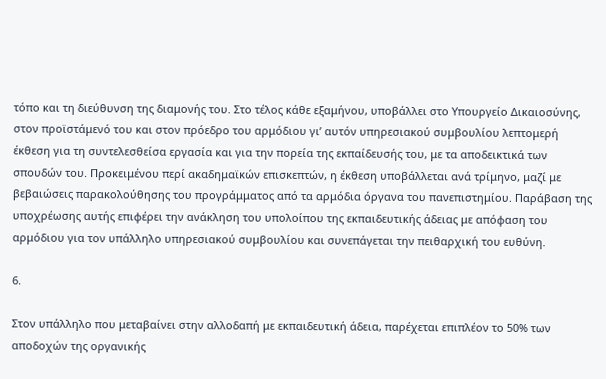τόπο και τη διεύθυνση της διαμονής του. Στο τέλος κάθε εξαμήνου, υποβάλλει στο Υπουργείο Δικαιοσύνης, στον προϊστάμενό του και στον πρόεδρο του αρμόδιου γι’ αυτόν υπηρεσιακού συμβουλίου λεπτομερή έκθεση για τη συντελεσθείσα εργασία και για την πορεία της εκπαίδευσής του, με τα αποδεικτικά των σπουδών του. Προκειμένου περί ακαδημαϊκών επισκεπτών, η έκθεση υποβάλλεται ανά τρίμηνο, μαζί με βεβαιώσεις παρακολούθησης του προγράμματος από τα αρμόδια όργανα του πανεπιστημίου. Παράβαση της υποχρέωσης αυτής επιφέρει την ανάκληση του υπολοίπου της εκπαιδευτικής άδειας με απόφαση του αρμόδιου για τον υπάλληλο υπηρεσιακού συμβουλίου και συνεπάγεται την πειθαρχική του ευθύνη.

6.

Στον υπάλληλο που μεταβαίνει στην αλλοδαπή με εκπαιδευτική άδεια, παρέχεται επιπλέον το 50% των αποδοχών της οργανικής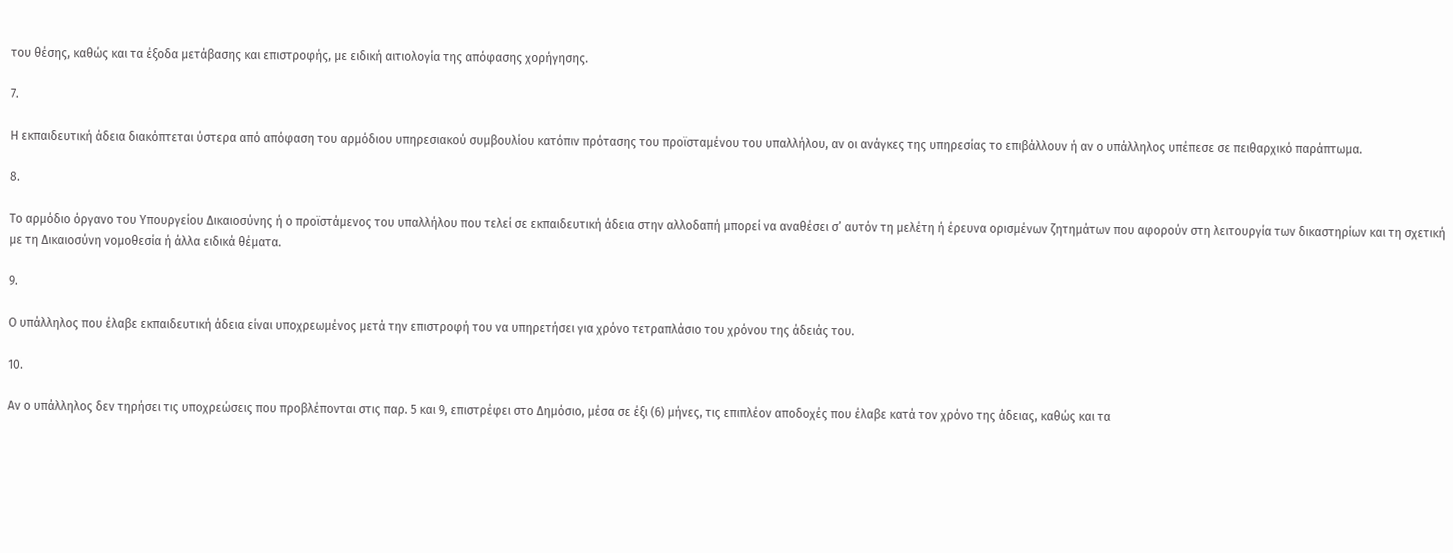του θέσης, καθώς και τα έξοδα μετάβασης και επιστροφής, με ειδική αιτιολογία της απόφασης χορήγησης.

7.

Η εκπαιδευτική άδεια διακόπτεται ύστερα από απόφαση του αρμόδιου υπηρεσιακού συμβουλίου κατόπιν πρότασης του προϊσταμένου του υπαλλήλου, αν οι ανάγκες της υπηρεσίας το επιβάλλουν ή αν ο υπάλληλος υπέπεσε σε πειθαρχικό παράπτωμα.

8.

Το αρμόδιο όργανο του Υπουργείου Δικαιοσύνης ή ο προϊστάμενος του υπαλλήλου που τελεί σε εκπαιδευτική άδεια στην αλλοδαπή μπορεί να αναθέσει σ’ αυτόν τη μελέτη ή έρευνα ορισμένων ζητημάτων που αφορούν στη λειτουργία των δικαστηρίων και τη σχετική με τη Δικαιοσύνη νομοθεσία ή άλλα ειδικά θέματα.

9.

Ο υπάλληλος που έλαβε εκπαιδευτική άδεια είναι υποχρεωμένος μετά την επιστροφή του να υπηρετήσει για χρόνο τετραπλάσιο του χρόνου της άδειάς του.

10.

Αν ο υπάλληλος δεν τηρήσει τις υποχρεώσεις που προβλέπονται στις παρ. 5 και 9, επιστρέφει στο Δημόσιο, μέσα σε έξι (6) μήνες, τις επιπλέον αποδοχές που έλαβε κατά τον χρόνο της άδειας, καθώς και τα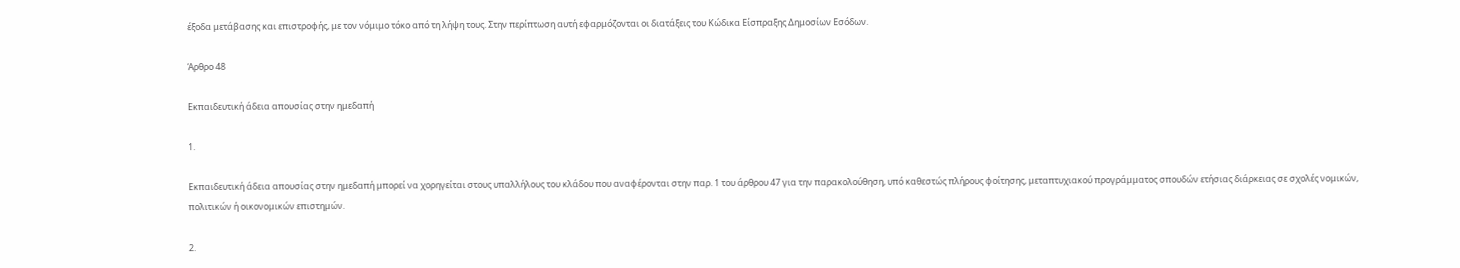έξοδα μετάβασης και επιστροφής, με τον νόμιμο τόκο από τη λήψη τους. Στην περίπτωση αυτή εφαρμόζονται οι διατάξεις του Κώδικα Είσπραξης Δημοσίων Εσόδων.

Άρθρο 48

Εκπαιδευτική άδεια απουσίας στην ημεδαπή

1.

Εκπαιδευτική άδεια απουσίας στην ημεδαπή μπορεί να χορηγείται στους υπαλλήλους του κλάδου που αναφέρονται στην παρ. 1 του άρθρου 47 για την παρακολούθηση, υπό καθεστώς πλήρους φοίτησης, μεταπτυχιακού προγράμματος σπουδών ετήσιας διάρκειας σε σχολές νομικών, πολιτικών ή οικονομικών επιστημών.

2.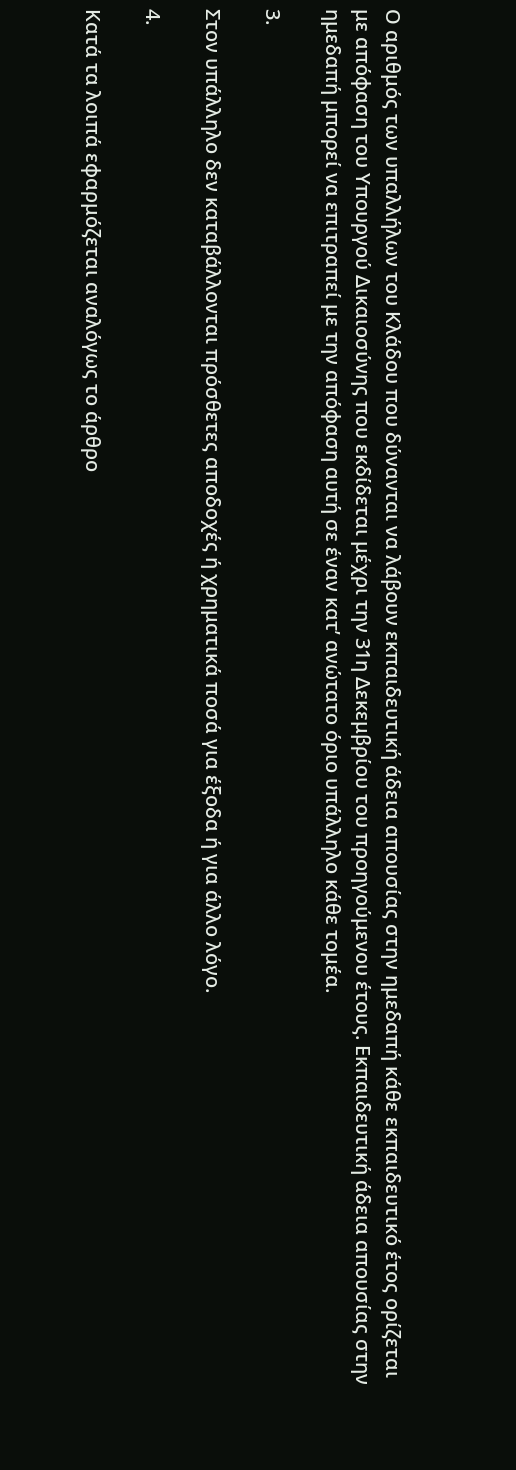Ο αριθμός των υπαλλήλων του Κλάδου που δύνανται να λάβουν εκπαιδευτική άδεια απουσίας στην ημεδαπή κάθε εκπαιδευτικό έτος ορίζεται με απόφαση του Υπουργού Δικαιοσύνης που εκδίδεται μέχρι την 31η Δεκεμβρίου του προηγούμενου έτους. Εκπαιδευτική άδεια απουσίας στην ημεδαπή μπορεί να επιτραπεί με την απόφαση αυτή σε έναν κατ’ ανώτατο όριο υπάλληλο κάθε τομέα.

3.

Στον υπάλληλο δεν καταβάλλονται πρόσθετες αποδοχές ή χρηματικά ποσά για έξοδα ή για άλλο λόγο.

4.

Κατά τα λοιπά εφαρμόζεται αναλόγως το άρθρο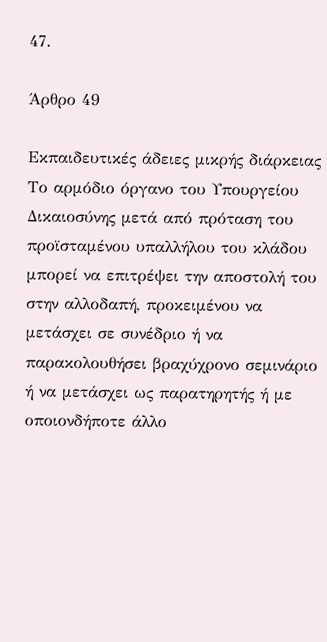47.

Άρθρο 49

Εκπαιδευτικές άδειες μικρής διάρκειας Το αρμόδιο όργανο του Υπουργείου Δικαιοσύνης μετά από πρόταση του προϊσταμένου υπαλλήλου του κλάδου μπορεί να επιτρέψει την αποστολή του στην αλλοδαπή, προκειμένου να μετάσχει σε συνέδριο ή να παρακολουθήσει βραχύχρονο σεμινάριο ή να μετάσχει ως παρατηρητής ή με οποιονδήποτε άλλο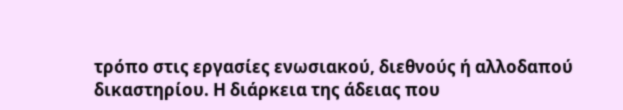τρόπο στις εργασίες ενωσιακού, διεθνούς ή αλλοδαπού δικαστηρίου. Η διάρκεια της άδειας που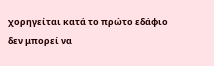χορηγείται κατά το πρώτο εδάφιο δεν μπορεί να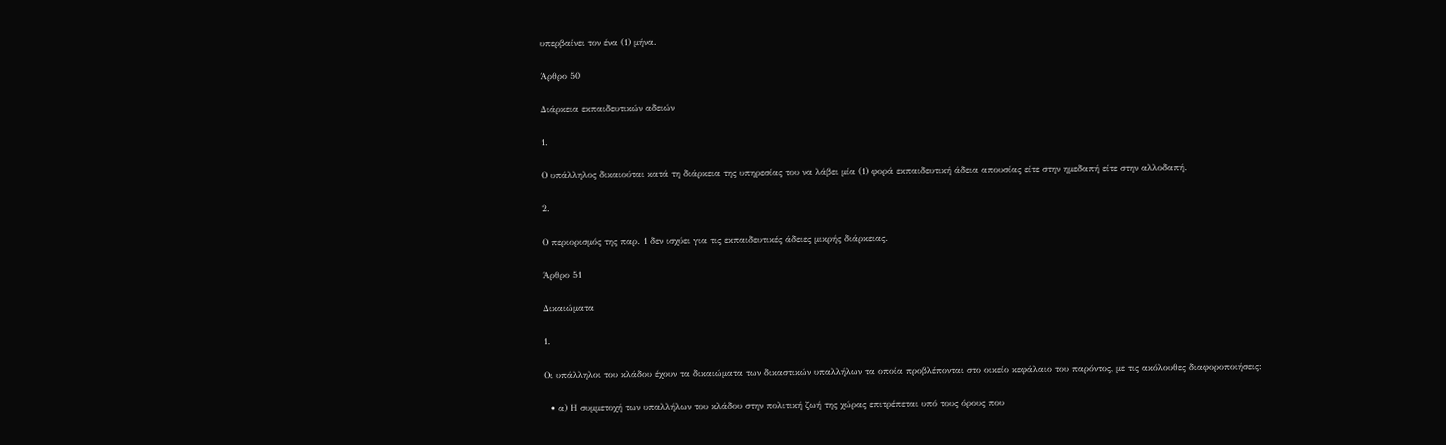υπερβαίνει τον ένα (1) μήνα.

Άρθρο 50

Διάρκεια εκπαιδευτικών αδειών

1.

Ο υπάλληλος δικαιούται κατά τη διάρκεια της υπηρεσίας του να λάβει μία (1) φορά εκπαιδευτική άδεια απουσίας είτε στην ημεδαπή είτε στην αλλοδαπή.

2.

Ο περιορισμός της παρ. 1 δεν ισχύει για τις εκπαιδευτικές άδειες μικρής διάρκειας.

Άρθρο 51

Δικαιώματα

1.

Οι υπάλληλοι του κλάδου έχουν τα δικαιώματα των δικαστικών υπαλλήλων τα οποία προβλέπονται στο οικείο κεφάλαιο του παρόντος, με τις ακόλουθες διαφοροποιήσεις:

  • α) Η συμμετοχή των υπαλλήλων του κλάδου στην πολιτική ζωή της χώρας επιτρέπεται υπό τους όρους που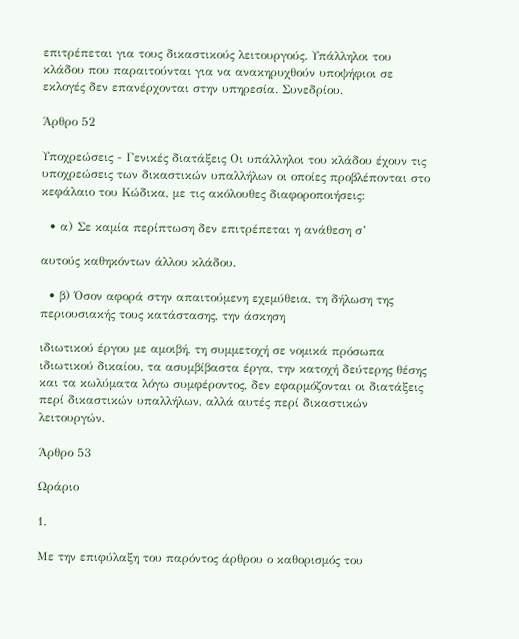επιτρέπεται για τους δικαστικούς λειτουργούς. Υπάλληλοι του κλάδου που παραιτούνται για να ανακηρυχθούν υποψήφιοι σε εκλογές δεν επανέρχονται στην υπηρεσία. Συνεδρίου.

Άρθρο 52

Υποχρεώσεις - Γενικές διατάξεις Οι υπάλληλοι του κλάδου έχουν τις υποχρεώσεις των δικαστικών υπαλλήλων οι οποίες προβλέπονται στο κεφάλαιο του Κώδικα, με τις ακόλουθες διαφοροποιήσεις:

  • α) Σε καμία περίπτωση δεν επιτρέπεται η ανάθεση σ’

αυτούς καθηκόντων άλλου κλάδου.

  • β) Όσον αφορά στην απαιτούμενη εχεμύθεια, τη δήλωση της περιουσιακής τους κατάστασης, την άσκηση

ιδιωτικού έργου με αμοιβή, τη συμμετοχή σε νομικά πρόσωπα ιδιωτικού δικαίου, τα ασυμβίβαστα έργα, την κατοχή δεύτερης θέσης και τα κωλύματα λόγω συμφέροντος, δεν εφαρμόζονται οι διατάξεις περί δικαστικών υπαλλήλων, αλλά αυτές περί δικαστικών λειτουργών.

Άρθρο 53

Ωράριο

1.

Με την επιφύλαξη του παρόντος άρθρου ο καθορισμός του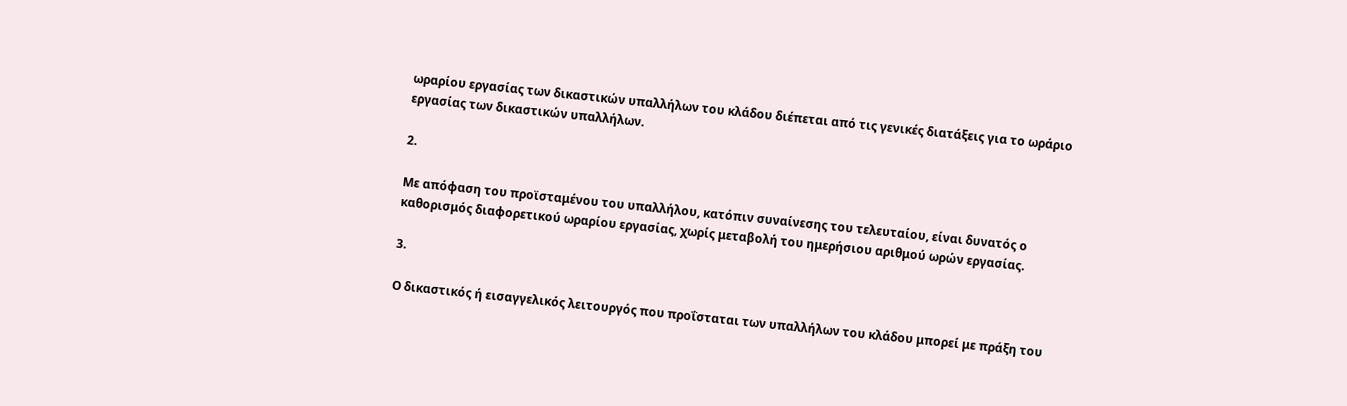ωραρίου εργασίας των δικαστικών υπαλλήλων του κλάδου διέπεται από τις γενικές διατάξεις για το ωράριο εργασίας των δικαστικών υπαλλήλων.

2.

Με απόφαση του προϊσταμένου του υπαλλήλου, κατόπιν συναίνεσης του τελευταίου, είναι δυνατός ο καθορισμός διαφορετικού ωραρίου εργασίας, χωρίς μεταβολή του ημερήσιου αριθμού ωρών εργασίας.

3.

Ο δικαστικός ή εισαγγελικός λειτουργός που προΐσταται των υπαλλήλων του κλάδου μπορεί με πράξη του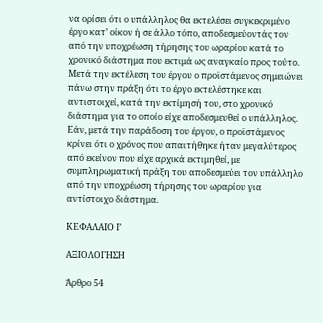να ορίσει ότι ο υπάλληλος θα εκτελέσει συγκεκριμένο έργο κατ’ οίκον ή σε άλλο τόπο, αποδεσμεύοντάς τον από την υποχρέωση τήρησης του ωραρίου κατά το χρονικό διάστημα που εκτιμά ως αναγκαίο προς τούτο. Μετά την εκτέλεση του έργου ο προϊστάμενος σημειώνει πάνω στην πράξη ότι το έργο εκτελέστηκε και αντιστοιχεί, κατά την εκτίμησή του, στο χρονικό διάστημα για το οποίο είχε αποδεσμευθεί ο υπάλληλος. Εάν, μετά την παράδοση του έργου, ο προϊστάμενος κρίνει ότι ο χρόνος που απαιτήθηκε ήταν μεγαλύτερος από εκείνον που είχε αρχικά εκτιμηθεί, με συμπληρωματική πράξη του αποδεσμεύει τον υπάλληλο από την υποχρέωση τήρησης του ωραρίου για αντίστοιχο διάστημα.

ΚΕΦΑΛΑΙΟ Ι’

ΑΞΙΟΛΟΓΗΣΗ

Άρθρο 54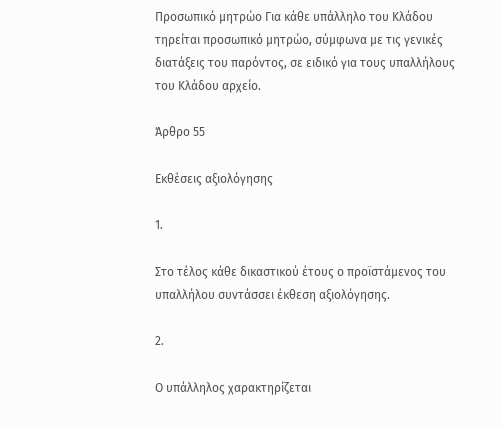Προσωπικό μητρώο Για κάθε υπάλληλο του Κλάδου τηρείται προσωπικό μητρώο, σύμφωνα με τις γενικές διατάξεις του παρόντος, σε ειδικό για τους υπαλλήλους του Κλάδου αρχείο.

Άρθρο 55

Εκθέσεις αξιολόγησης

1.

Στο τέλος κάθε δικαστικού έτους ο προϊστάμενος του υπαλλήλου συντάσσει έκθεση αξιολόγησης.

2.

Ο υπάλληλος χαρακτηρίζεται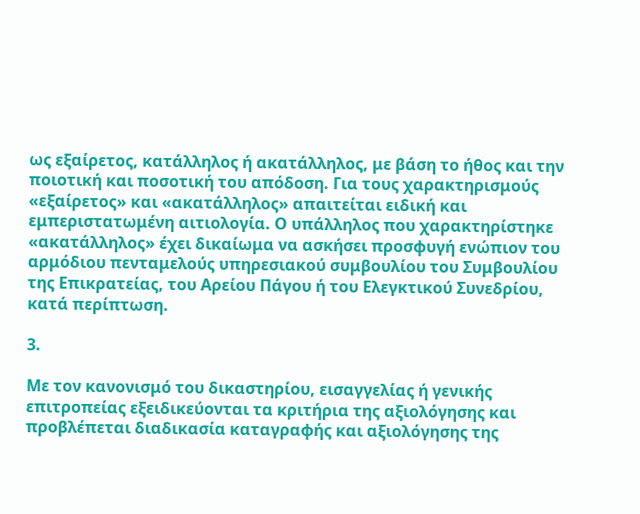ως εξαίρετος, κατάλληλος ή ακατάλληλος, με βάση το ήθος και την ποιοτική και ποσοτική του απόδοση. Για τους χαρακτηρισμούς «εξαίρετος» και «ακατάλληλος» απαιτείται ειδική και εμπεριστατωμένη αιτιολογία. Ο υπάλληλος που χαρακτηρίστηκε «ακατάλληλος» έχει δικαίωμα να ασκήσει προσφυγή ενώπιον του αρμόδιου πενταμελούς υπηρεσιακού συμβουλίου του Συμβουλίου της Επικρατείας, του Αρείου Πάγου ή του Ελεγκτικού Συνεδρίου, κατά περίπτωση.

3.

Με τον κανονισμό του δικαστηρίου, εισαγγελίας ή γενικής επιτροπείας εξειδικεύονται τα κριτήρια της αξιολόγησης και προβλέπεται διαδικασία καταγραφής και αξιολόγησης της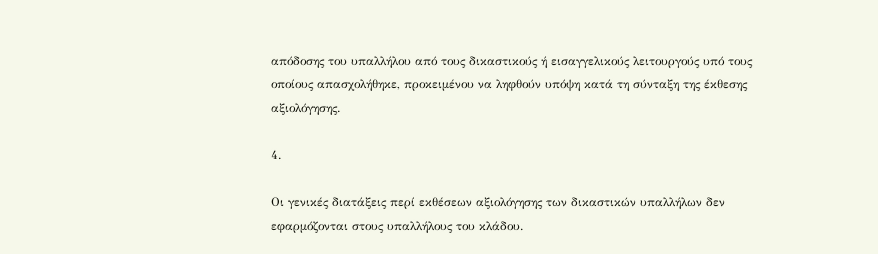απόδοσης του υπαλλήλου από τους δικαστικούς ή εισαγγελικούς λειτουργούς υπό τους οποίους απασχολήθηκε, προκειμένου να ληφθούν υπόψη κατά τη σύνταξη της έκθεσης αξιολόγησης.

4.

Οι γενικές διατάξεις περί εκθέσεων αξιολόγησης των δικαστικών υπαλλήλων δεν εφαρμόζονται στους υπαλλήλους του κλάδου.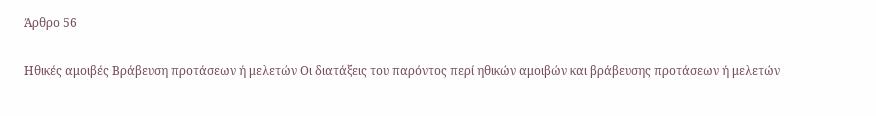Άρθρο 56

Ηθικές αμοιβές Βράβευση προτάσεων ή μελετών Οι διατάξεις του παρόντος περί ηθικών αμοιβών και βράβευσης προτάσεων ή μελετών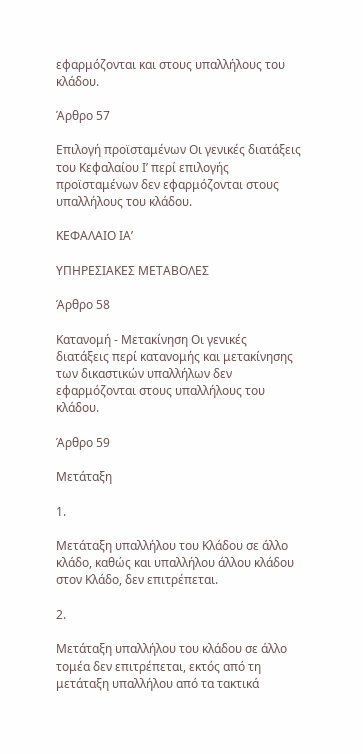εφαρμόζονται και στους υπαλλήλους του κλάδου.

Άρθρο 57

Επιλογή προϊσταμένων Οι γενικές διατάξεις του Κεφαλαίου Ι’ περί επιλογής προϊσταμένων δεν εφαρμόζονται στους υπαλλήλους του κλάδου.

ΚΕΦΑΛΑΙΟ ΙΑ’

ΥΠΗΡΕΣΙΑΚΕΣ ΜΕΤΑΒΟΛΕΣ

Άρθρο 58

Κατανομή - Μετακίνηση Οι γενικές διατάξεις περί κατανομής και μετακίνησης των δικαστικών υπαλλήλων δεν εφαρμόζονται στους υπαλλήλους του κλάδου.

Άρθρο 59

Μετάταξη

1.

Μετάταξη υπαλλήλου του Κλάδου σε άλλο κλάδο, καθώς και υπαλλήλου άλλου κλάδου στον Κλάδο, δεν επιτρέπεται.

2.

Μετάταξη υπαλλήλου του κλάδου σε άλλο τομέα δεν επιτρέπεται, εκτός από τη μετάταξη υπαλλήλου από τα τακτικά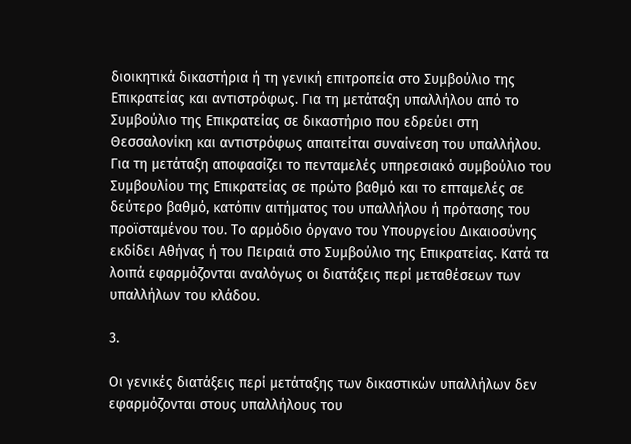διοικητικά δικαστήρια ή τη γενική επιτροπεία στο Συμβούλιο της Επικρατείας και αντιστρόφως. Για τη μετάταξη υπαλλήλου από το Συμβούλιο της Επικρατείας σε δικαστήριο που εδρεύει στη Θεσσαλονίκη και αντιστρόφως απαιτείται συναίνεση του υπαλλήλου. Για τη μετάταξη αποφασίζει το πενταμελές υπηρεσιακό συμβούλιο του Συμβουλίου της Επικρατείας σε πρώτο βαθμό και το επταμελές σε δεύτερο βαθμό, κατόπιν αιτήματος του υπαλλήλου ή πρότασης του προϊσταμένου του. Το αρμόδιο όργανο του Υπουργείου Δικαιοσύνης εκδίδει Αθήνας ή του Πειραιά στο Συμβούλιο της Επικρατείας. Κατά τα λοιπά εφαρμόζονται αναλόγως οι διατάξεις περί μεταθέσεων των υπαλλήλων του κλάδου.

3.

Οι γενικές διατάξεις περί μετάταξης των δικαστικών υπαλλήλων δεν εφαρμόζονται στους υπαλλήλους του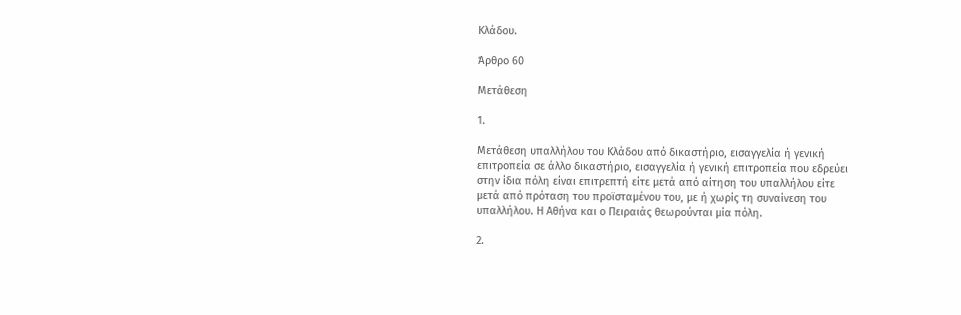Κλάδου.

Άρθρο 60

Μετάθεση

1.

Μετάθεση υπαλλήλου του Κλάδου από δικαστήριο, εισαγγελία ή γενική επιτροπεία σε άλλο δικαστήριο, εισαγγελία ή γενική επιτροπεία που εδρεύει στην ίδια πόλη είναι επιτρεπτή είτε μετά από αίτηση του υπαλλήλου είτε μετά από πρόταση του προϊσταμένου του, με ή χωρίς τη συναίνεση του υπαλλήλου. Η Αθήνα και ο Πειραιάς θεωρούνται μία πόλη.

2.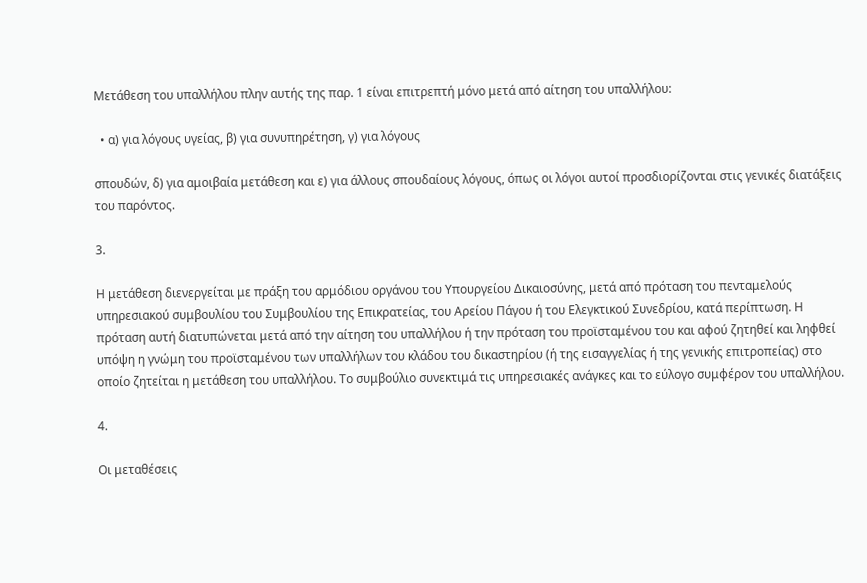Μετάθεση του υπαλλήλου πλην αυτής της παρ. 1 είναι επιτρεπτή μόνο μετά από αίτηση του υπαλλήλου:

  • α) για λόγους υγείας, β) για συνυπηρέτηση, γ) για λόγους

σπουδών, δ) για αμοιβαία μετάθεση και ε) για άλλους σπουδαίους λόγους, όπως οι λόγοι αυτοί προσδιορίζονται στις γενικές διατάξεις του παρόντος.

3.

Η μετάθεση διενεργείται με πράξη του αρμόδιου οργάνου του Υπουργείου Δικαιοσύνης, μετά από πρόταση του πενταμελούς υπηρεσιακού συμβουλίου του Συμβουλίου της Επικρατείας, του Αρείου Πάγου ή του Ελεγκτικού Συνεδρίου, κατά περίπτωση. Η πρόταση αυτή διατυπώνεται μετά από την αίτηση του υπαλλήλου ή την πρόταση του προϊσταμένου του και αφού ζητηθεί και ληφθεί υπόψη η γνώμη του προϊσταμένου των υπαλλήλων του κλάδου του δικαστηρίου (ή της εισαγγελίας ή της γενικής επιτροπείας) στο οποίο ζητείται η μετάθεση του υπαλλήλου. Το συμβούλιο συνεκτιμά τις υπηρεσιακές ανάγκες και το εύλογο συμφέρον του υπαλλήλου.

4.

Οι μεταθέσεις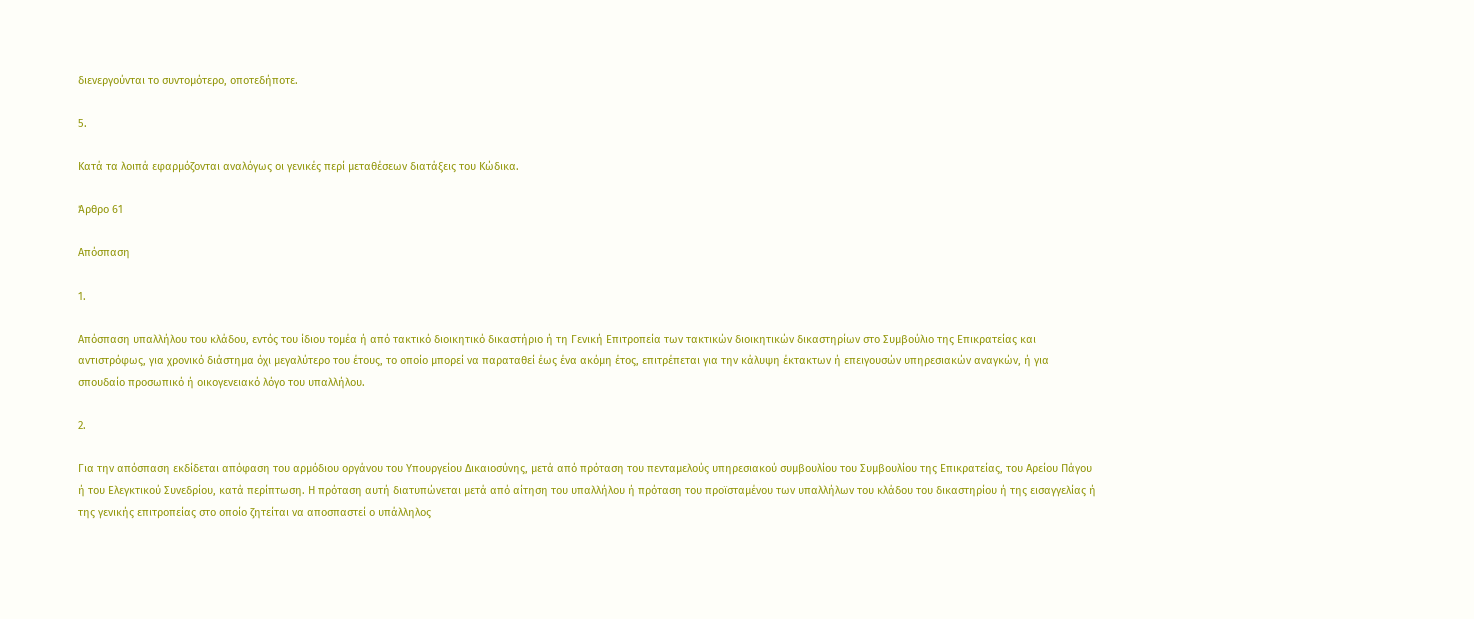διενεργούνται το συντομότερο, οποτεδήποτε.

5.

Κατά τα λοιπά εφαρμόζονται αναλόγως οι γενικές περί μεταθέσεων διατάξεις του Κώδικα.

Άρθρο 61

Απόσπαση

1.

Απόσπαση υπαλλήλου του κλάδου, εντός του ίδιου τομέα ή από τακτικό διοικητικό δικαστήριο ή τη Γενική Επιτροπεία των τακτικών διοικητικών δικαστηρίων στο Συμβούλιο της Επικρατείας και αντιστρόφως, για χρονικό διάστημα όχι μεγαλύτερο του έτους, το οποίο μπορεί να παραταθεί έως ένα ακόμη έτος, επιτρέπεται για την κάλυψη έκτακτων ή επειγουσών υπηρεσιακών αναγκών, ή για σπουδαίο προσωπικό ή οικογενειακό λόγο του υπαλλήλου.

2.

Για την απόσπαση εκδίδεται απόφαση του αρμόδιου οργάνου του Υπουργείου Δικαιοσύνης, μετά από πρόταση του πενταμελούς υπηρεσιακού συμβουλίου του Συμβουλίου της Επικρατείας, του Αρείου Πάγου ή του Ελεγκτικού Συνεδρίου, κατά περίπτωση. Η πρόταση αυτή διατυπώνεται μετά από αίτηση του υπαλλήλου ή πρόταση του προϊσταμένου των υπαλλήλων του κλάδου του δικαστηρίου ή της εισαγγελίας ή της γενικής επιτροπείας στο οποίο ζητείται να αποσπαστεί ο υπάλληλος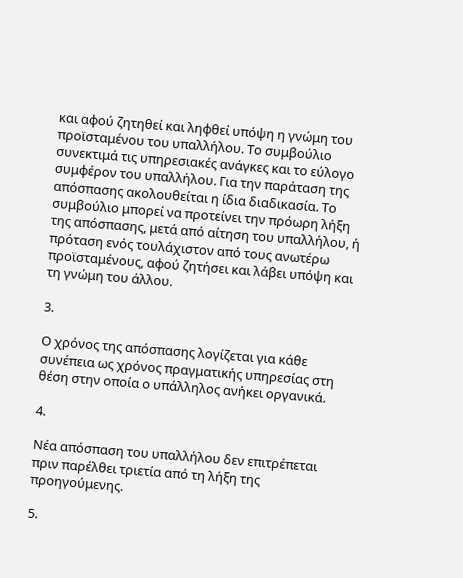και αφού ζητηθεί και ληφθεί υπόψη η γνώμη του προϊσταμένου του υπαλλήλου. Το συμβούλιο συνεκτιμά τις υπηρεσιακές ανάγκες και το εύλογο συμφέρον του υπαλλήλου. Για την παράταση της απόσπασης ακολουθείται η ίδια διαδικασία. Το συμβούλιο μπορεί να προτείνει την πρόωρη λήξη της απόσπασης, μετά από αίτηση του υπαλλήλου, ή πρόταση ενός τουλάχιστον από τους ανωτέρω προϊσταμένους, αφού ζητήσει και λάβει υπόψη και τη γνώμη του άλλου.

3.

Ο χρόνος της απόσπασης λογίζεται για κάθε συνέπεια ως χρόνος πραγματικής υπηρεσίας στη θέση στην οποία ο υπάλληλος ανήκει οργανικά.

4.

Νέα απόσπαση του υπαλλήλου δεν επιτρέπεται πριν παρέλθει τριετία από τη λήξη της προηγούμενης.

5.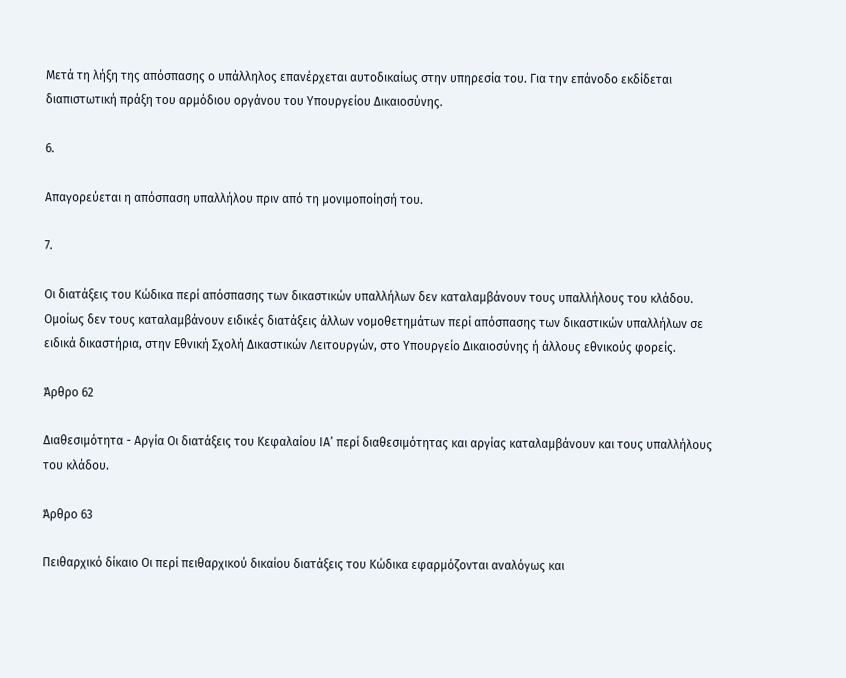Μετά τη λήξη της απόσπασης ο υπάλληλος επανέρχεται αυτοδικαίως στην υπηρεσία του. Για την επάνοδο εκδίδεται διαπιστωτική πράξη του αρμόδιου οργάνου του Υπουργείου Δικαιοσύνης.

6.

Απαγορεύεται η απόσπαση υπαλλήλου πριν από τη μονιμοποίησή του.

7.

Οι διατάξεις του Κώδικα περί απόσπασης των δικαστικών υπαλλήλων δεν καταλαμβάνουν τους υπαλλήλους του κλάδου. Ομοίως δεν τους καταλαμβάνουν ειδικές διατάξεις άλλων νομοθετημάτων περί απόσπασης των δικαστικών υπαλλήλων σε ειδικά δικαστήρια, στην Εθνική Σχολή Δικαστικών Λειτουργών, στο Υπουργείο Δικαιοσύνης ή άλλους εθνικούς φορείς.

Άρθρο 62

Διαθεσιμότητα - Αργία Οι διατάξεις του Κεφαλαίου ΙΑ’ περί διαθεσιμότητας και αργίας καταλαμβάνουν και τους υπαλλήλους του κλάδου.

Άρθρο 63

Πειθαρχικό δίκαιο Οι περί πειθαρχικού δικαίου διατάξεις του Κώδικα εφαρμόζονται αναλόγως και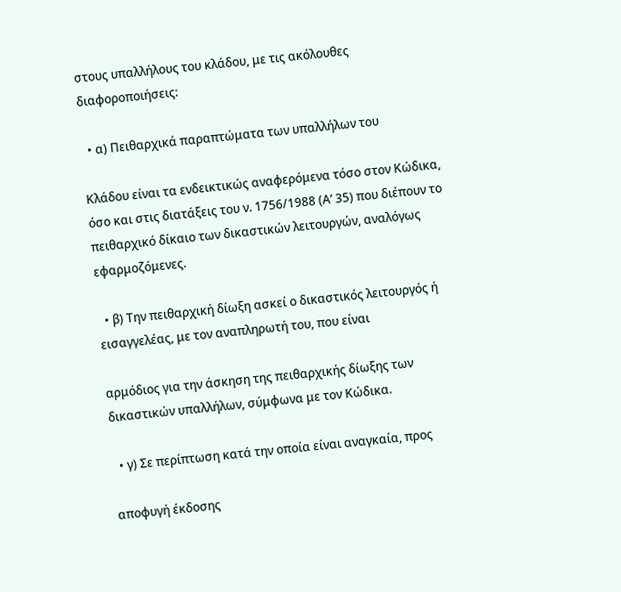στους υπαλλήλους του κλάδου, με τις ακόλουθες διαφοροποιήσεις:

  • α) Πειθαρχικά παραπτώματα των υπαλλήλων του

Κλάδου είναι τα ενδεικτικώς αναφερόμενα τόσο στον Κώδικα, όσο και στις διατάξεις του ν. 1756/1988 (Α’ 35) που διέπουν το πειθαρχικό δίκαιο των δικαστικών λειτουργών, αναλόγως εφαρμοζόμενες.

  • β) Την πειθαρχική δίωξη ασκεί ο δικαστικός λειτουργός ή εισαγγελέας, με τον αναπληρωτή του, που είναι

αρμόδιος για την άσκηση της πειθαρχικής δίωξης των δικαστικών υπαλλήλων, σύμφωνα με τον Κώδικα.

  • γ) Σε περίπτωση κατά την οποία είναι αναγκαία, προς

αποφυγή έκδοσης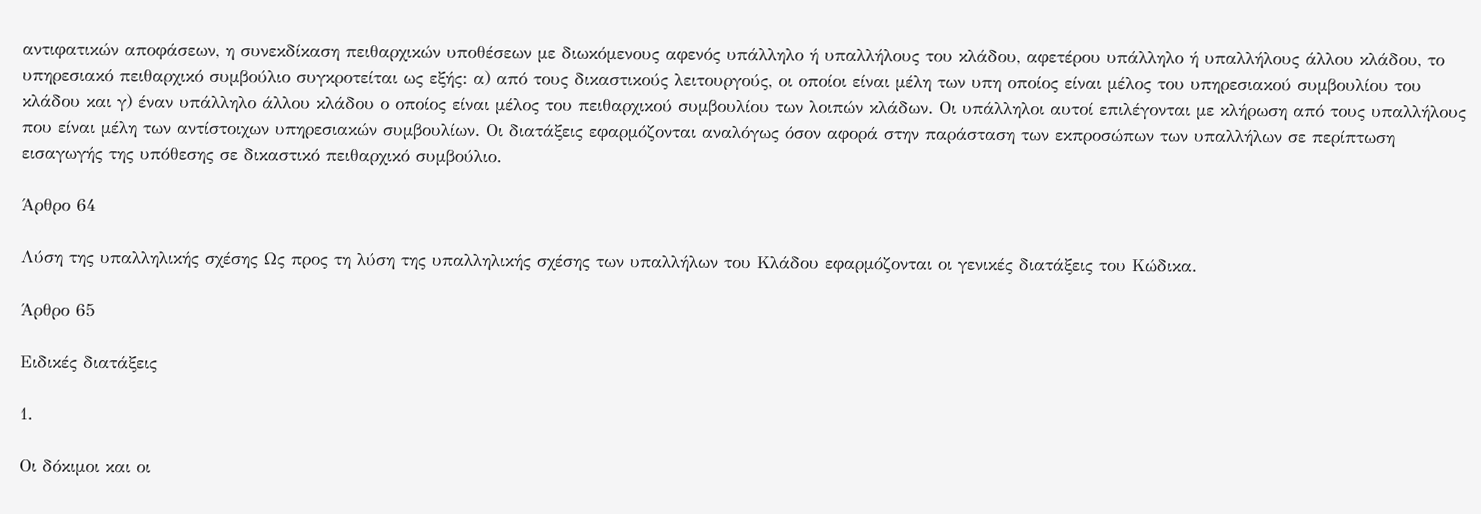αντιφατικών αποφάσεων, η συνεκδίκαση πειθαρχικών υποθέσεων με διωκόμενους αφενός υπάλληλο ή υπαλλήλους του κλάδου, αφετέρου υπάλληλο ή υπαλλήλους άλλου κλάδου, το υπηρεσιακό πειθαρχικό συμβούλιο συγκροτείται ως εξής: α) από τους δικαστικούς λειτουργούς, οι οποίοι είναι μέλη των υπη οποίος είναι μέλος του υπηρεσιακού συμβουλίου του κλάδου και γ) έναν υπάλληλο άλλου κλάδου ο οποίος είναι μέλος του πειθαρχικού συμβουλίου των λοιπών κλάδων. Οι υπάλληλοι αυτοί επιλέγονται με κλήρωση από τους υπαλλήλους που είναι μέλη των αντίστοιχων υπηρεσιακών συμβουλίων. Οι διατάξεις εφαρμόζονται αναλόγως όσον αφορά στην παράσταση των εκπροσώπων των υπαλλήλων σε περίπτωση εισαγωγής της υπόθεσης σε δικαστικό πειθαρχικό συμβούλιο.

Άρθρο 64

Λύση της υπαλληλικής σχέσης Ως προς τη λύση της υπαλληλικής σχέσης των υπαλλήλων του Κλάδου εφαρμόζονται οι γενικές διατάξεις του Κώδικα.

Άρθρο 65

Ειδικές διατάξεις

1.

Οι δόκιμοι και οι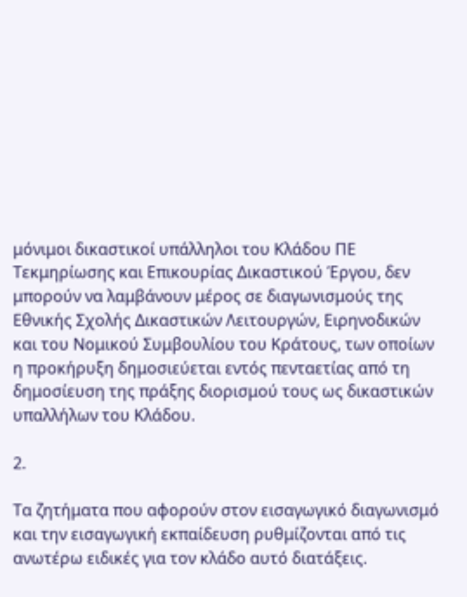μόνιμοι δικαστικοί υπάλληλοι του Κλάδου ΠΕ Τεκμηρίωσης και Επικουρίας Δικαστικού Έργου, δεν μπορούν να λαμβάνουν μέρος σε διαγωνισμούς της Εθνικής Σχολής Δικαστικών Λειτουργών, Ειρηνοδικών και του Νομικού Συμβουλίου του Κράτους, των οποίων η προκήρυξη δημοσιεύεται εντός πενταετίας από τη δημοσίευση της πράξης διορισμού τους ως δικαστικών υπαλλήλων του Κλάδου.

2.

Τα ζητήματα που αφορούν στον εισαγωγικό διαγωνισμό και την εισαγωγική εκπαίδευση ρυθμίζονται από τις ανωτέρω ειδικές για τον κλάδο αυτό διατάξεις.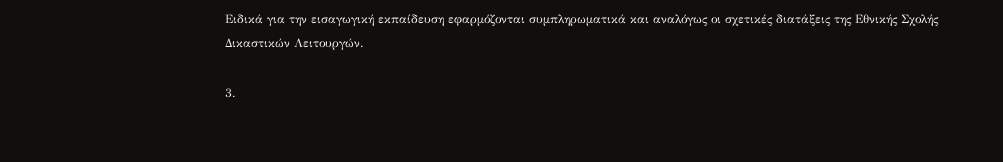Ειδικά για την εισαγωγική εκπαίδευση εφαρμόζονται συμπληρωματικά και αναλόγως οι σχετικές διατάξεις της Εθνικής Σχολής Δικαστικών Λειτουργών.

3.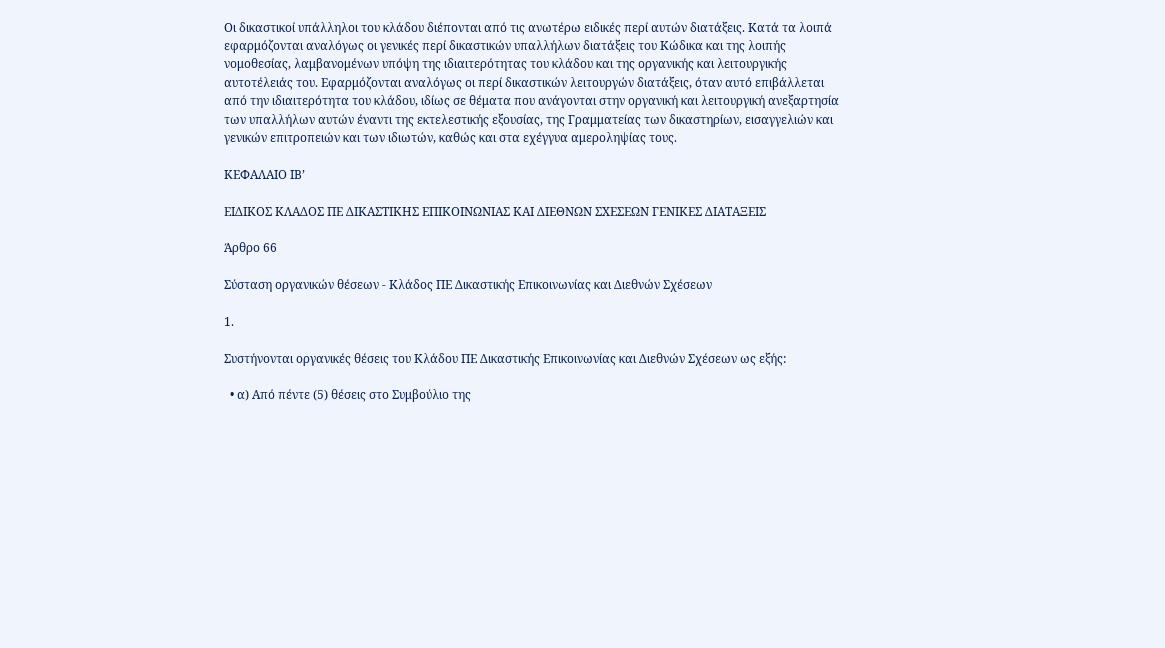Οι δικαστικοί υπάλληλοι του κλάδου διέπονται από τις ανωτέρω ειδικές περί αυτών διατάξεις. Κατά τα λοιπά εφαρμόζονται αναλόγως οι γενικές περί δικαστικών υπαλλήλων διατάξεις του Κώδικα και της λοιπής νομοθεσίας, λαμβανομένων υπόψη της ιδιαιτερότητας του κλάδου και της οργανικής και λειτουργικής αυτοτέλειάς του. Εφαρμόζονται αναλόγως οι περί δικαστικών λειτουργών διατάξεις, όταν αυτό επιβάλλεται από την ιδιαιτερότητα του κλάδου, ιδίως σε θέματα που ανάγονται στην οργανική και λειτουργική ανεξαρτησία των υπαλλήλων αυτών έναντι της εκτελεστικής εξουσίας, της Γραμματείας των δικαστηρίων, εισαγγελιών και γενικών επιτροπειών και των ιδιωτών, καθώς και στα εχέγγυα αμεροληψίας τους.

ΚΕΦΑΛΑΙΟ ΙΒ’

ΕΙΔΙΚΟΣ ΚΛΑΔΟΣ ΠΕ ΔΙΚΑΣΤΙΚΗΣ ΕΠΙΚΟΙΝΩΝΙΑΣ ΚΑΙ ΔΙΕΘΝΩΝ ΣΧΕΣΕΩΝ ΓΕΝΙΚΕΣ ΔΙΑΤΑΞΕΙΣ

Άρθρο 66

Σύσταση οργανικών θέσεων - Κλάδος ΠΕ Δικαστικής Επικοινωνίας και Διεθνών Σχέσεων

1.

Συστήνονται οργανικές θέσεις του Κλάδου ΠΕ Δικαστικής Επικοινωνίας και Διεθνών Σχέσεων ως εξής:

  • α) Από πέντε (5) θέσεις στο Συμβούλιο της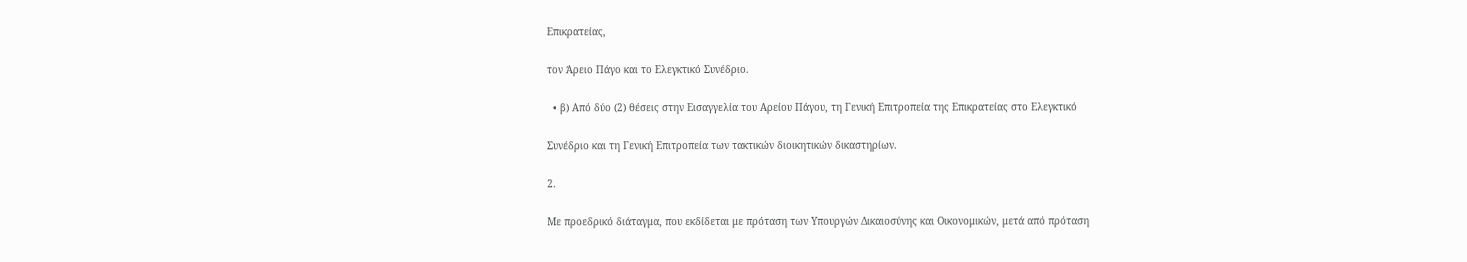Επικρατείας,

τον Άρειο Πάγο και το Ελεγκτικό Συνέδριο.

  • β) Από δύο (2) θέσεις στην Εισαγγελία του Αρείου Πάγου, τη Γενική Επιτροπεία της Επικρατείας στο Ελεγκτικό

Συνέδριο και τη Γενική Επιτροπεία των τακτικών διοικητικών δικαστηρίων.

2.

Με προεδρικό διάταγμα, που εκδίδεται με πρόταση των Υπουργών Δικαιοσύνης και Οικονομικών, μετά από πρόταση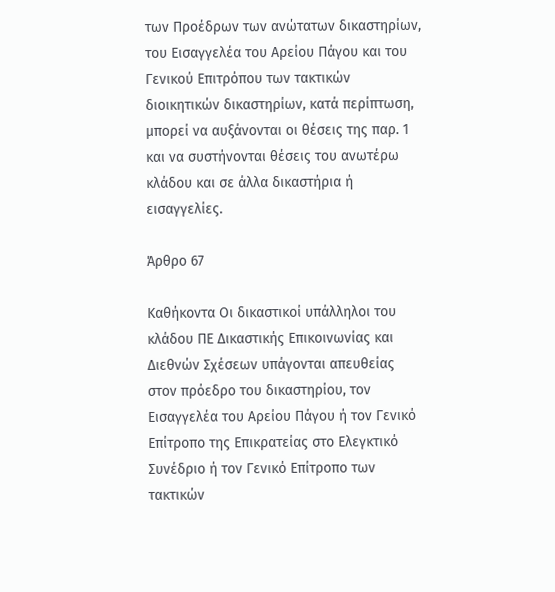των Προέδρων των ανώτατων δικαστηρίων, του Εισαγγελέα του Αρείου Πάγου και του Γενικού Επιτρόπου των τακτικών διοικητικών δικαστηρίων, κατά περίπτωση, μπορεί να αυξάνονται οι θέσεις της παρ. 1 και να συστήνονται θέσεις του ανωτέρω κλάδου και σε άλλα δικαστήρια ή εισαγγελίες.

Άρθρο 67

Καθήκοντα Οι δικαστικοί υπάλληλοι του κλάδου ΠΕ Δικαστικής Επικοινωνίας και Διεθνών Σχέσεων υπάγονται απευθείας στον πρόεδρο του δικαστηρίου, τον Εισαγγελέα του Αρείου Πάγου ή τον Γενικό Επίτροπο της Επικρατείας στο Ελεγκτικό Συνέδριο ή τον Γενικό Επίτροπο των τακτικών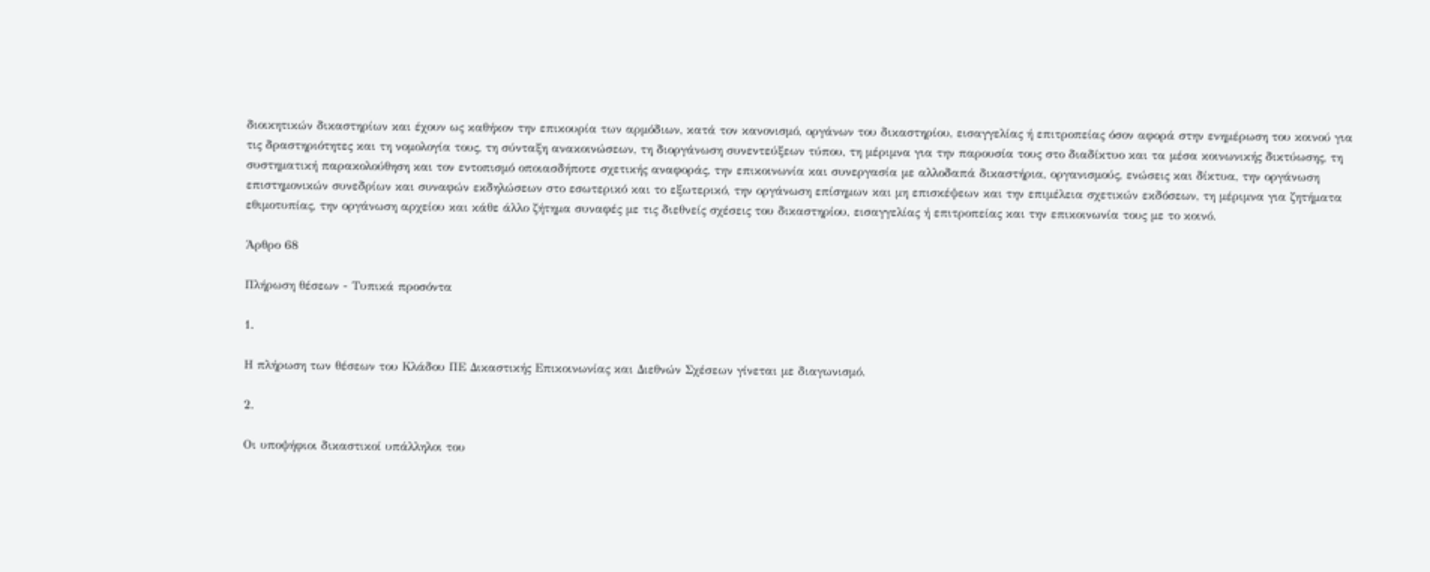διοικητικών δικαστηρίων και έχουν ως καθήκον την επικουρία των αρμόδιων, κατά τον κανονισμό, οργάνων του δικαστηρίου, εισαγγελίας ή επιτροπείας όσον αφορά στην ενημέρωση του κοινού για τις δραστηριότητες και τη νομολογία τους, τη σύνταξη ανακοινώσεων, τη διοργάνωση συνεντεύξεων τύπου, τη μέριμνα για την παρουσία τους στο διαδίκτυο και τα μέσα κοινωνικής δικτύωσης, τη συστηματική παρακολούθηση και τον εντοπισμό οποιασδήποτε σχετικής αναφοράς, την επικοινωνία και συνεργασία με αλλοδαπά δικαστήρια, οργανισμούς, ενώσεις και δίκτυα, την οργάνωση επιστημονικών συνεδρίων και συναφών εκδηλώσεων στο εσωτερικό και το εξωτερικό, την οργάνωση επίσημων και μη επισκέψεων και την επιμέλεια σχετικών εκδόσεων, τη μέριμνα για ζητήματα εθιμοτυπίας, την οργάνωση αρχείου και κάθε άλλο ζήτημα συναφές με τις διεθνείς σχέσεις του δικαστηρίου, εισαγγελίας ή επιτροπείας και την επικοινωνία τους με το κοινό.

Άρθρο 68

Πλήρωση θέσεων - Τυπικά προσόντα

1.

Η πλήρωση των θέσεων του Κλάδου ΠΕ Δικαστικής Επικοινωνίας και Διεθνών Σχέσεων γίνεται με διαγωνισμό.

2.

Οι υποψήφιοι δικαστικοί υπάλληλοι του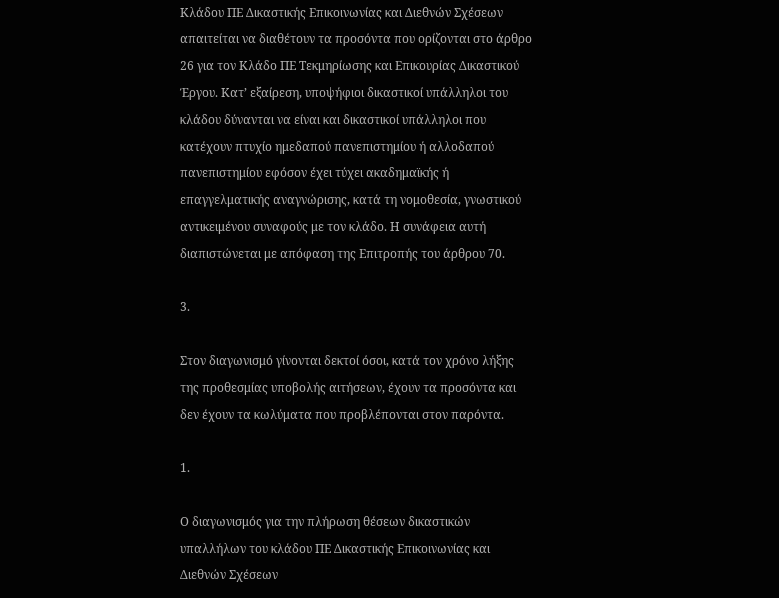Κλάδου ΠΕ Δικαστικής Επικοινωνίας και Διεθνών Σχέσεων απαιτείται να διαθέτουν τα προσόντα που ορίζονται στο άρθρο 26 για τον Κλάδο ΠΕ Τεκμηρίωσης και Επικουρίας Δικαστικού Έργου. Κατ’ εξαίρεση, υποψήφιοι δικαστικοί υπάλληλοι του κλάδου δύνανται να είναι και δικαστικοί υπάλληλοι που κατέχουν πτυχίο ημεδαπού πανεπιστημίου ή αλλοδαπού πανεπιστημίου εφόσον έχει τύχει ακαδημαϊκής ή επαγγελματικής αναγνώρισης, κατά τη νομοθεσία, γνωστικού αντικειμένου συναφούς με τον κλάδο. Η συνάφεια αυτή διαπιστώνεται με απόφαση της Επιτροπής του άρθρου 70.

3.

Στον διαγωνισμό γίνονται δεκτοί όσοι, κατά τον χρόνο λήξης της προθεσμίας υποβολής αιτήσεων, έχουν τα προσόντα και δεν έχουν τα κωλύματα που προβλέπονται στον παρόντα.

1.

Ο διαγωνισμός για την πλήρωση θέσεων δικαστικών υπαλλήλων του κλάδου ΠΕ Δικαστικής Επικοινωνίας και Διεθνών Σχέσεων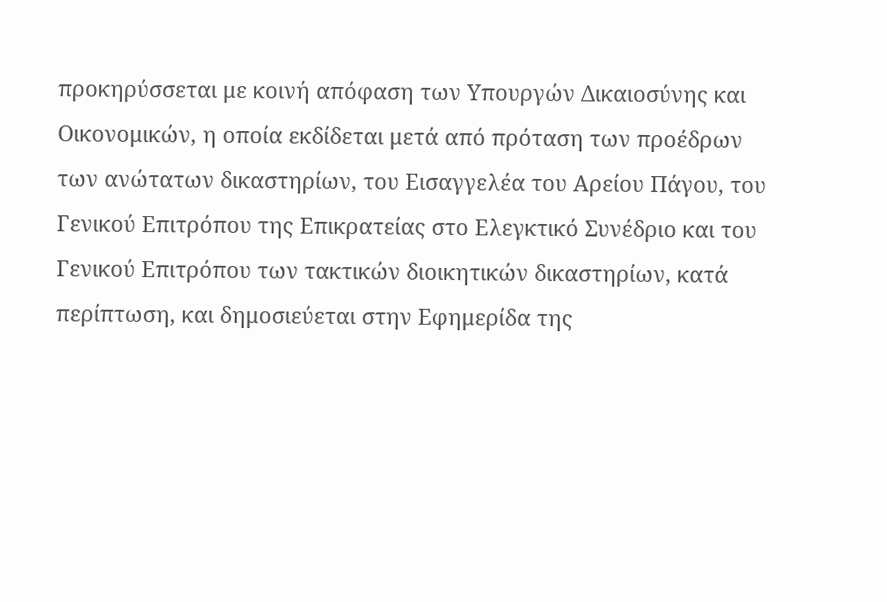προκηρύσσεται με κοινή απόφαση των Υπουργών Δικαιοσύνης και Οικονομικών, η οποία εκδίδεται μετά από πρόταση των προέδρων των ανώτατων δικαστηρίων, του Εισαγγελέα του Αρείου Πάγου, του Γενικού Επιτρόπου της Επικρατείας στο Ελεγκτικό Συνέδριο και του Γενικού Επιτρόπου των τακτικών διοικητικών δικαστηρίων, κατά περίπτωση, και δημοσιεύεται στην Εφημερίδα της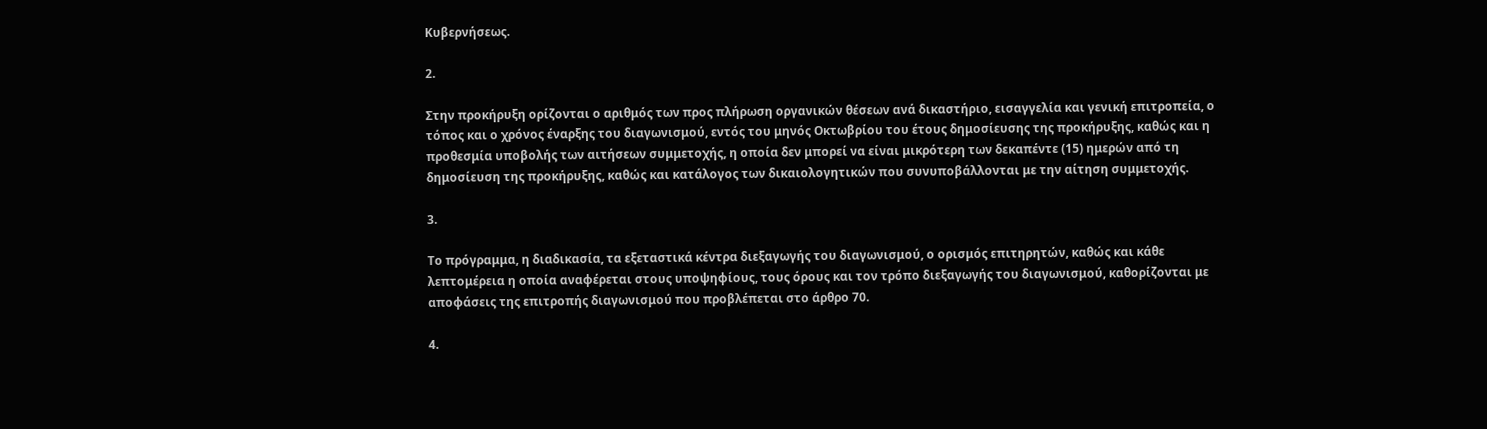Κυβερνήσεως.

2.

Στην προκήρυξη ορίζονται ο αριθμός των προς πλήρωση οργανικών θέσεων ανά δικαστήριο, εισαγγελία και γενική επιτροπεία, ο τόπος και ο χρόνος έναρξης του διαγωνισμού, εντός του μηνός Οκτωβρίου του έτους δημοσίευσης της προκήρυξης, καθώς και η προθεσμία υποβολής των αιτήσεων συμμετοχής, η οποία δεν μπορεί να είναι μικρότερη των δεκαπέντε (15) ημερών από τη δημοσίευση της προκήρυξης, καθώς και κατάλογος των δικαιολογητικών που συνυποβάλλονται με την αίτηση συμμετοχής.

3.

Το πρόγραμμα, η διαδικασία, τα εξεταστικά κέντρα διεξαγωγής του διαγωνισμού, ο ορισμός επιτηρητών, καθώς και κάθε λεπτομέρεια η οποία αναφέρεται στους υποψηφίους, τους όρους και τον τρόπο διεξαγωγής του διαγωνισμού, καθορίζονται με αποφάσεις της επιτροπής διαγωνισμού που προβλέπεται στο άρθρο 70.

4.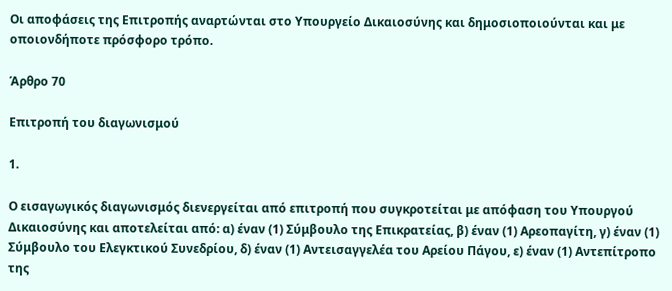Οι αποφάσεις της Επιτροπής αναρτώνται στο Υπουργείο Δικαιοσύνης και δημοσιοποιούνται και με οποιονδήποτε πρόσφορο τρόπο.

Άρθρο 70

Επιτροπή του διαγωνισμού

1.

Ο εισαγωγικός διαγωνισμός διενεργείται από επιτροπή που συγκροτείται με απόφαση του Υπουργού Δικαιοσύνης και αποτελείται από: α) έναν (1) Σύμβουλο της Επικρατείας, β) έναν (1) Αρεοπαγίτη, γ) έναν (1) Σύμβουλο του Ελεγκτικού Συνεδρίου, δ) έναν (1) Αντεισαγγελέα του Αρείου Πάγου, ε) έναν (1) Αντεπίτροπο της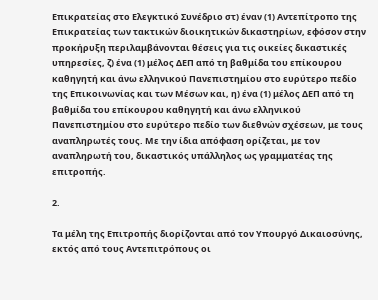Επικρατείας στο Ελεγκτικό Συνέδριο στ) έναν (1) Αντεπίτροπο της Επικρατείας των τακτικών διοικητικών δικαστηρίων, εφόσον στην προκήρυξη περιλαμβάνονται θέσεις για τις οικείες δικαστικές υπηρεσίες, ζ) ένα (1) μέλος ΔΕΠ από τη βαθμίδα του επίκουρου καθηγητή και άνω ελληνικού Πανεπιστημίου στο ευρύτερο πεδίο της Επικοινωνίας και των Μέσων και, η) ένα (1) μέλος ΔΕΠ από τη βαθμίδα του επίκουρου καθηγητή και άνω ελληνικού Πανεπιστημίου στο ευρύτερο πεδίο των διεθνών σχέσεων, με τους αναπληρωτές τους. Με την ίδια απόφαση ορίζεται, με τον αναπληρωτή του, δικαστικός υπάλληλος ως γραμματέας της επιτροπής.

2.

Τα μέλη της Επιτροπής διορίζονται από τον Υπουργό Δικαιοσύνης, εκτός από τους Αντεπιτρόπους οι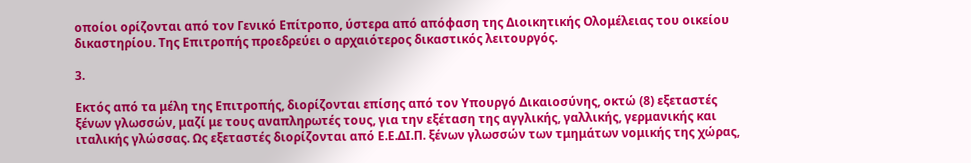οποίοι ορίζονται από τον Γενικό Επίτροπο, ύστερα από απόφαση της Διοικητικής Ολομέλειας του οικείου δικαστηρίου. Της Επιτροπής προεδρεύει ο αρχαιότερος δικαστικός λειτουργός.

3.

Εκτός από τα μέλη της Επιτροπής, διορίζονται επίσης από τον Υπουργό Δικαιοσύνης, οκτώ (8) εξεταστές ξένων γλωσσών, μαζί με τους αναπληρωτές τους, για την εξέταση της αγγλικής, γαλλικής, γερμανικής και ιταλικής γλώσσας. Ως εξεταστές διορίζονται από Ε.Ε.ΔΙ.Π. ξένων γλωσσών των τμημάτων νομικής της χώρας,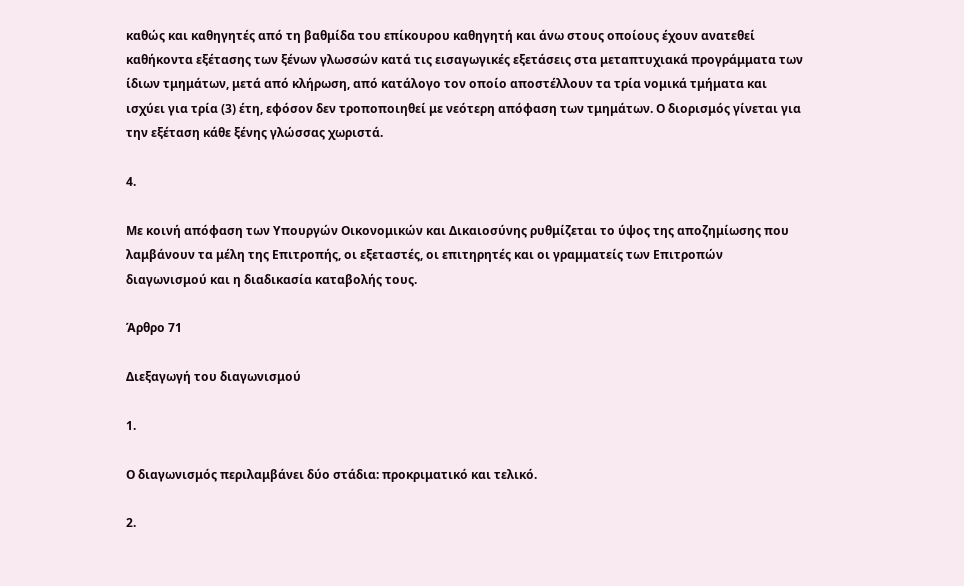καθώς και καθηγητές από τη βαθμίδα του επίκουρου καθηγητή και άνω στους οποίους έχουν ανατεθεί καθήκοντα εξέτασης των ξένων γλωσσών κατά τις εισαγωγικές εξετάσεις στα μεταπτυχιακά προγράμματα των ίδιων τμημάτων, μετά από κλήρωση, από κατάλογο τον οποίο αποστέλλουν τα τρία νομικά τμήματα και ισχύει για τρία (3) έτη, εφόσον δεν τροποποιηθεί με νεότερη απόφαση των τμημάτων. Ο διορισμός γίνεται για την εξέταση κάθε ξένης γλώσσας χωριστά.

4.

Με κοινή απόφαση των Υπουργών Οικονομικών και Δικαιοσύνης ρυθμίζεται το ύψος της αποζημίωσης που λαμβάνουν τα μέλη της Επιτροπής, οι εξεταστές, οι επιτηρητές και οι γραμματείς των Επιτροπών διαγωνισμού και η διαδικασία καταβολής τους.

Άρθρο 71

Διεξαγωγή του διαγωνισμού

1.

Ο διαγωνισμός περιλαμβάνει δύο στάδια: προκριματικό και τελικό.

2.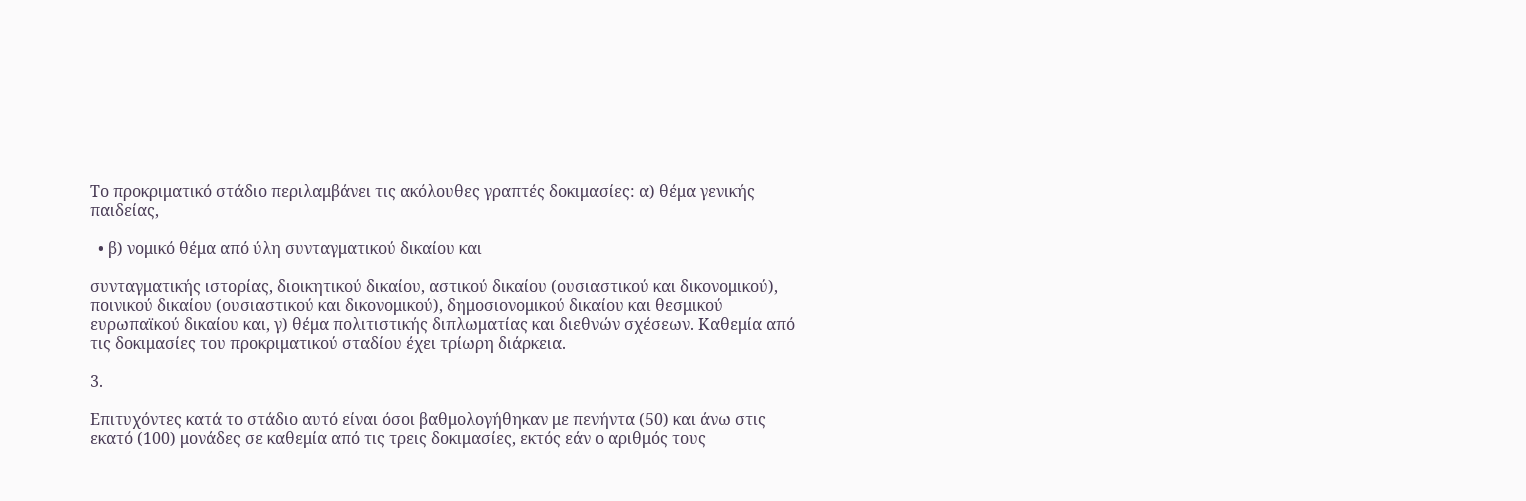Το προκριματικό στάδιο περιλαμβάνει τις ακόλουθες γραπτές δοκιμασίες: α) θέμα γενικής παιδείας,

  • β) νομικό θέμα από ύλη συνταγματικού δικαίου και

συνταγματικής ιστορίας, διοικητικού δικαίου, αστικού δικαίου (ουσιαστικού και δικονομικού), ποινικού δικαίου (ουσιαστικού και δικονομικού), δημοσιονομικού δικαίου και θεσμικού ευρωπαϊκού δικαίου και, γ) θέμα πολιτιστικής διπλωματίας και διεθνών σχέσεων. Καθεμία από τις δοκιμασίες του προκριματικού σταδίου έχει τρίωρη διάρκεια.

3.

Επιτυχόντες κατά το στάδιο αυτό είναι όσοι βαθμολογήθηκαν με πενήντα (50) και άνω στις εκατό (100) μονάδες σε καθεμία από τις τρεις δοκιμασίες, εκτός εάν ο αριθμός τους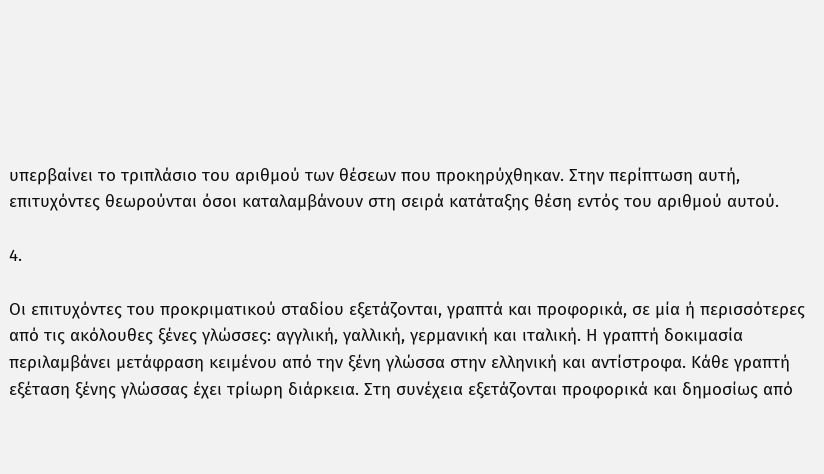υπερβαίνει το τριπλάσιο του αριθμού των θέσεων που προκηρύχθηκαν. Στην περίπτωση αυτή, επιτυχόντες θεωρούνται όσοι καταλαμβάνουν στη σειρά κατάταξης θέση εντός του αριθμού αυτού.

4.

Οι επιτυχόντες του προκριματικού σταδίου εξετάζονται, γραπτά και προφορικά, σε μία ή περισσότερες από τις ακόλουθες ξένες γλώσσες: αγγλική, γαλλική, γερμανική και ιταλική. Η γραπτή δοκιμασία περιλαμβάνει μετάφραση κειμένου από την ξένη γλώσσα στην ελληνική και αντίστροφα. Κάθε γραπτή εξέταση ξένης γλώσσας έχει τρίωρη διάρκεια. Στη συνέχεια εξετάζονται προφορικά και δημοσίως από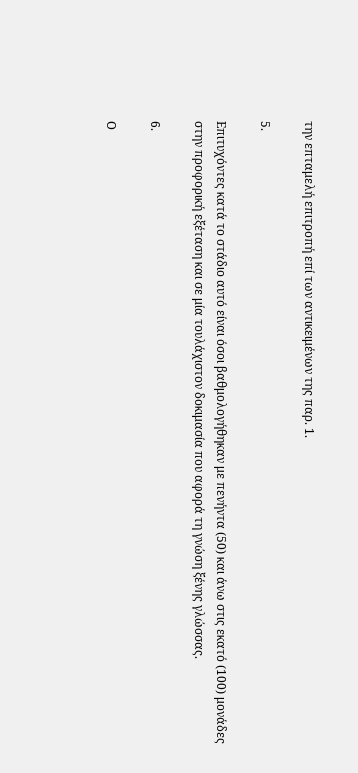την επταμελή επιτροπή επί των αντικειμένων της παρ. 1.

5.

Επιτυχόντες κατά το στάδιο αυτό είναι όσοι βαθμολογήθηκαν με πενήντα (50) και άνω στις εκατό (100) μονάδες στην προφορική εξέταση και σε μία τουλάχιστον δοκιμασία που αφορά τη γνώση ξένης γλώσσας.

6.

Ο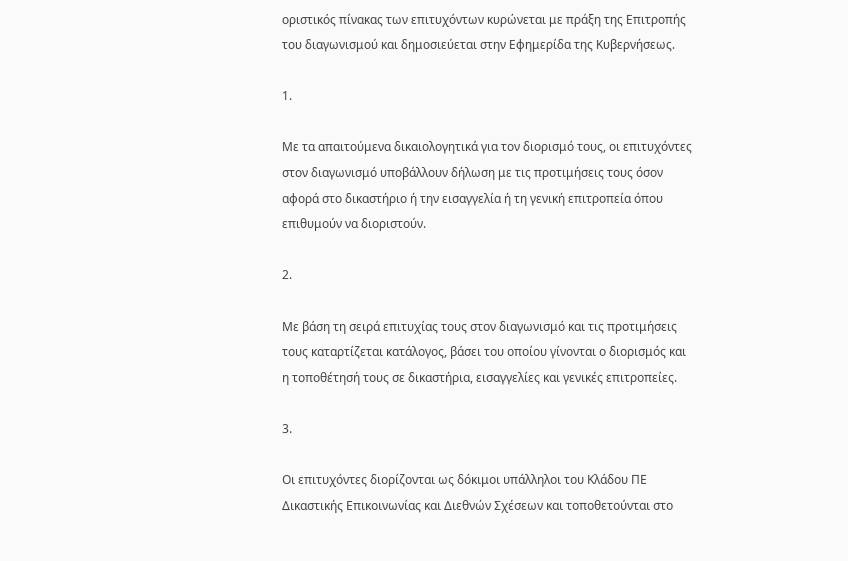οριστικός πίνακας των επιτυχόντων κυρώνεται με πράξη της Επιτροπής του διαγωνισμού και δημοσιεύεται στην Εφημερίδα της Κυβερνήσεως.

1.

Με τα απαιτούμενα δικαιολογητικά για τον διορισμό τους, οι επιτυχόντες στον διαγωνισμό υποβάλλουν δήλωση με τις προτιμήσεις τους όσον αφορά στο δικαστήριο ή την εισαγγελία ή τη γενική επιτροπεία όπου επιθυμούν να διοριστούν.

2.

Με βάση τη σειρά επιτυχίας τους στον διαγωνισμό και τις προτιμήσεις τους καταρτίζεται κατάλογος, βάσει του οποίου γίνονται ο διορισμός και η τοποθέτησή τους σε δικαστήρια, εισαγγελίες και γενικές επιτροπείες.

3.

Οι επιτυχόντες διορίζονται ως δόκιμοι υπάλληλοι του Κλάδου ΠΕ Δικαστικής Επικοινωνίας και Διεθνών Σχέσεων και τοποθετούνται στο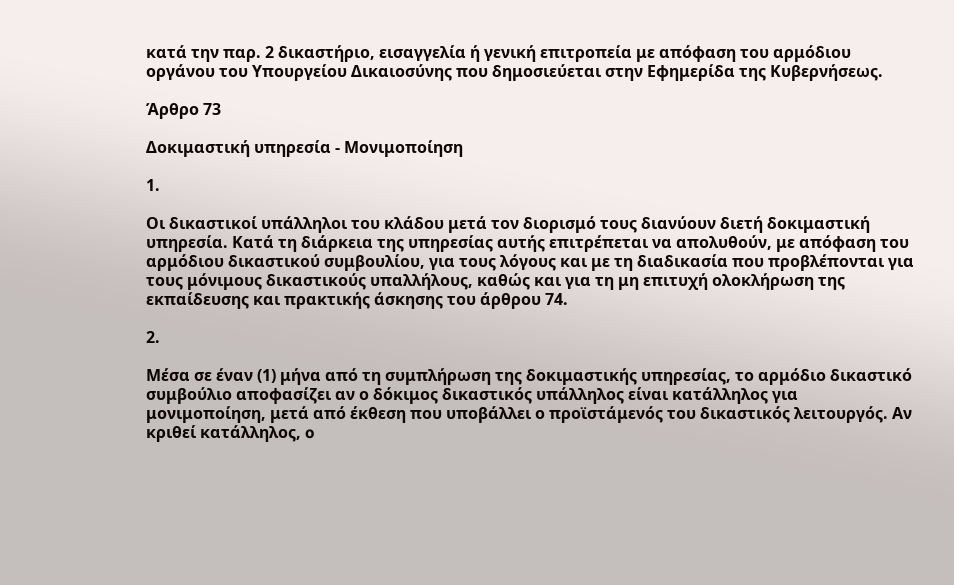κατά την παρ. 2 δικαστήριο, εισαγγελία ή γενική επιτροπεία με απόφαση του αρμόδιου οργάνου του Υπουργείου Δικαιοσύνης που δημοσιεύεται στην Εφημερίδα της Κυβερνήσεως.

Άρθρο 73

Δοκιμαστική υπηρεσία - Μονιμοποίηση

1.

Οι δικαστικοί υπάλληλοι του κλάδου μετά τον διορισμό τους διανύουν διετή δοκιμαστική υπηρεσία. Κατά τη διάρκεια της υπηρεσίας αυτής επιτρέπεται να απολυθούν, με απόφαση του αρμόδιου δικαστικού συμβουλίου, για τους λόγους και με τη διαδικασία που προβλέπονται για τους μόνιμους δικαστικούς υπαλλήλους, καθώς και για τη μη επιτυχή ολοκλήρωση της εκπαίδευσης και πρακτικής άσκησης του άρθρου 74.

2.

Μέσα σε έναν (1) μήνα από τη συμπλήρωση της δοκιμαστικής υπηρεσίας, το αρμόδιο δικαστικό συμβούλιο αποφασίζει αν ο δόκιμος δικαστικός υπάλληλος είναι κατάλληλος για μονιμοποίηση, μετά από έκθεση που υποβάλλει ο προϊστάμενός του δικαστικός λειτουργός. Αν κριθεί κατάλληλος, o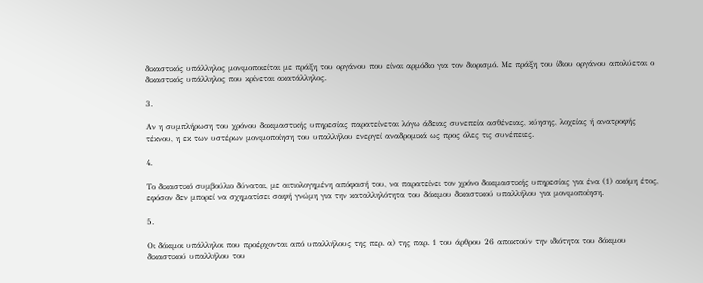δικαστικός υπάλληλος μονιμοποιείται με πράξη του οργάνου που είναι αρμόδιο για τον διορισμό. Με πράξη του ίδιου οργάνου απολύεται ο δικαστικός υπάλληλος που κρίνεται ακατάλληλος.

3.

Αν η συμπλήρωση του χρόνου δοκιμαστικής υπηρεσίας παρατείνεται λόγω άδειας συνεπεία ασθένειας, κύησης, λοχείας ή ανατροφής τέκνου, η εκ των υστέρων μονιμοποίηση του υπαλλήλου ενεργεί αναδρομικά ως προς όλες τις συνέπειες.

4.

Το δικαστικό συμβούλιο δύναται, με αιτιολογημένη απόφασή του, να παρατείνει τον χρόνο δοκιμαστικής υπηρεσίας για ένα (1) ακόμη έτος, εφόσον δεν μπορεί να σχηματίσει σαφή γνώμη για την καταλληλότητα του δόκιμου δικαστικού υπαλλήλου για μονιμοποίηση.

5.

Οι δόκιμοι υπάλληλοι που προέρχονται από υπαλλήλους της περ. α) της παρ. 1 του άρθρου 26 αποκτούν την ιδιότητα του δόκιμου δικαστικού υπαλλήλου του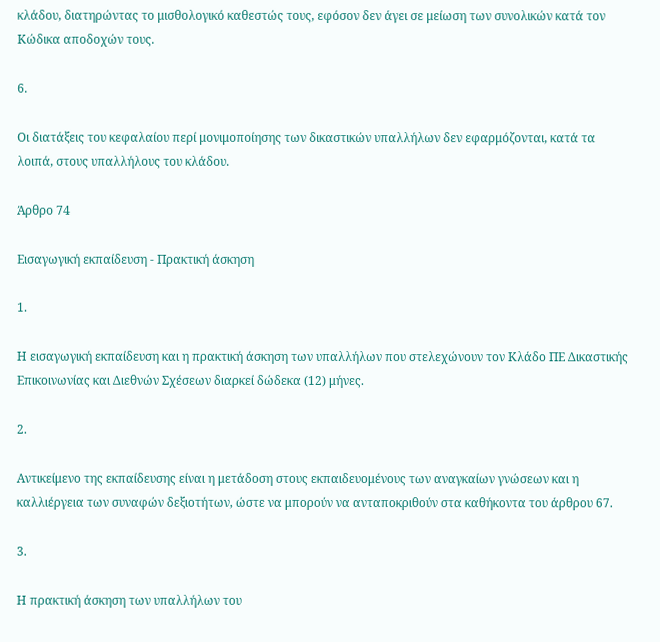κλάδου, διατηρώντας το μισθολογικό καθεστώς τους, εφόσον δεν άγει σε μείωση των συνολικών κατά τον Κώδικα αποδοχών τους.

6.

Οι διατάξεις του κεφαλαίου περί μονιμοποίησης των δικαστικών υπαλλήλων δεν εφαρμόζονται, κατά τα λοιπά, στους υπαλλήλους του κλάδου.

Άρθρο 74

Εισαγωγική εκπαίδευση - Πρακτική άσκηση

1.

Η εισαγωγική εκπαίδευση και η πρακτική άσκηση των υπαλλήλων που στελεχώνουν τον Κλάδο ΠΕ Δικαστικής Επικοινωνίας και Διεθνών Σχέσεων διαρκεί δώδεκα (12) μήνες.

2.

Αντικείμενο της εκπαίδευσης είναι η μετάδοση στους εκπαιδευομένους των αναγκαίων γνώσεων και η καλλιέργεια των συναφών δεξιοτήτων, ώστε να μπορούν να ανταποκριθούν στα καθήκοντα του άρθρου 67.

3.

Η πρακτική άσκηση των υπαλλήλων του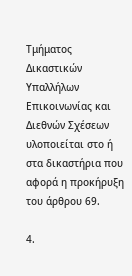Τμήματος Δικαστικών Υπαλλήλων Επικοινωνίας και Διεθνών Σχέσεων υλοποιείται στο ή στα δικαστήρια που αφορά η προκήρυξη του άρθρου 69.

4.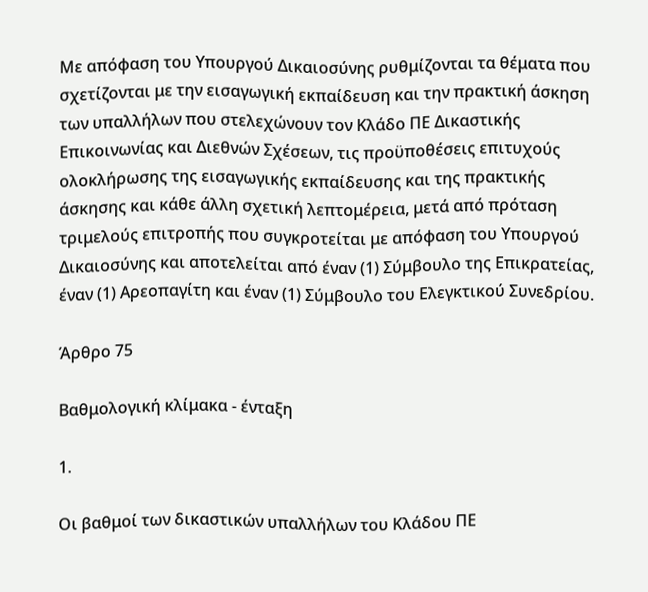Με απόφαση του Υπουργού Δικαιοσύνης ρυθμίζονται τα θέματα που σχετίζονται με την εισαγωγική εκπαίδευση και την πρακτική άσκηση των υπαλλήλων που στελεχώνουν τον Κλάδο ΠΕ Δικαστικής Επικοινωνίας και Διεθνών Σχέσεων, τις προϋποθέσεις επιτυχούς ολοκλήρωσης της εισαγωγικής εκπαίδευσης και της πρακτικής άσκησης και κάθε άλλη σχετική λεπτομέρεια, μετά από πρόταση τριμελούς επιτροπής που συγκροτείται με απόφαση του Υπουργού Δικαιοσύνης και αποτελείται από έναν (1) Σύμβουλο της Επικρατείας, έναν (1) Αρεοπαγίτη και έναν (1) Σύμβουλο του Ελεγκτικού Συνεδρίου.

Άρθρο 75

Βαθμολογική κλίμακα - ένταξη

1.

Οι βαθμοί των δικαστικών υπαλλήλων του Κλάδου ΠΕ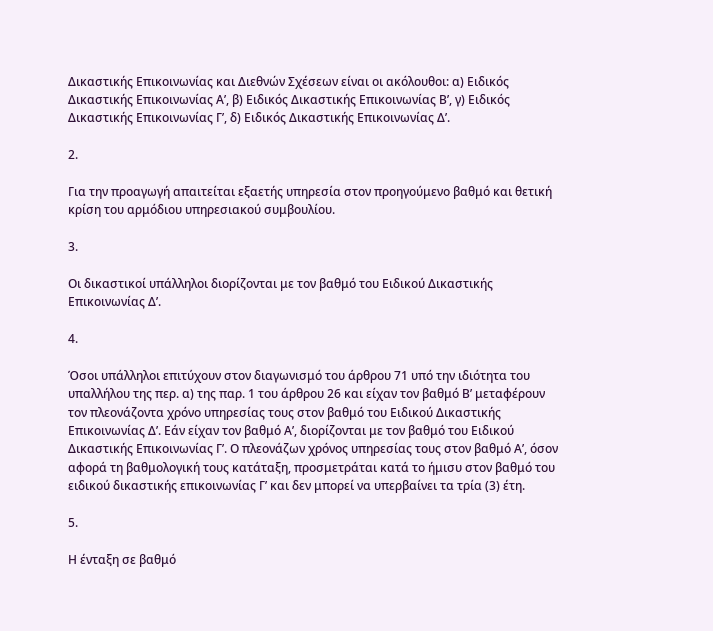Δικαστικής Επικοινωνίας και Διεθνών Σχέσεων είναι οι ακόλουθοι: α) Ειδικός Δικαστικής Επικοινωνίας Α’, β) Ειδικός Δικαστικής Επικοινωνίας Β’, γ) Ειδικός Δικαστικής Επικοινωνίας Γ’, δ) Ειδικός Δικαστικής Επικοινωνίας Δ’.

2.

Για την προαγωγή απαιτείται εξαετής υπηρεσία στον προηγούμενο βαθμό και θετική κρίση του αρμόδιου υπηρεσιακού συμβουλίου.

3.

Οι δικαστικοί υπάλληλοι διορίζονται με τον βαθμό του Ειδικού Δικαστικής Επικοινωνίας Δ’.

4.

Όσοι υπάλληλοι επιτύχουν στον διαγωνισμό του άρθρου 71 υπό την ιδιότητα του υπαλλήλου της περ. α) της παρ. 1 του άρθρου 26 και είχαν τον βαθμό Β’ μεταφέρουν τον πλεονάζοντα χρόνο υπηρεσίας τους στον βαθμό του Ειδικού Δικαστικής Επικοινωνίας Δ’. Εάν είχαν τον βαθμό Α’, διορίζονται με τον βαθμό του Ειδικού Δικαστικής Επικοινωνίας Γ’. Ο πλεονάζων χρόνος υπηρεσίας τους στον βαθμό Α’, όσον αφορά τη βαθμολογική τους κατάταξη, προσμετράται κατά το ήμισυ στον βαθμό του ειδικού δικαστικής επικοινωνίας Γ’ και δεν μπορεί να υπερβαίνει τα τρία (3) έτη.

5.

Η ένταξη σε βαθμό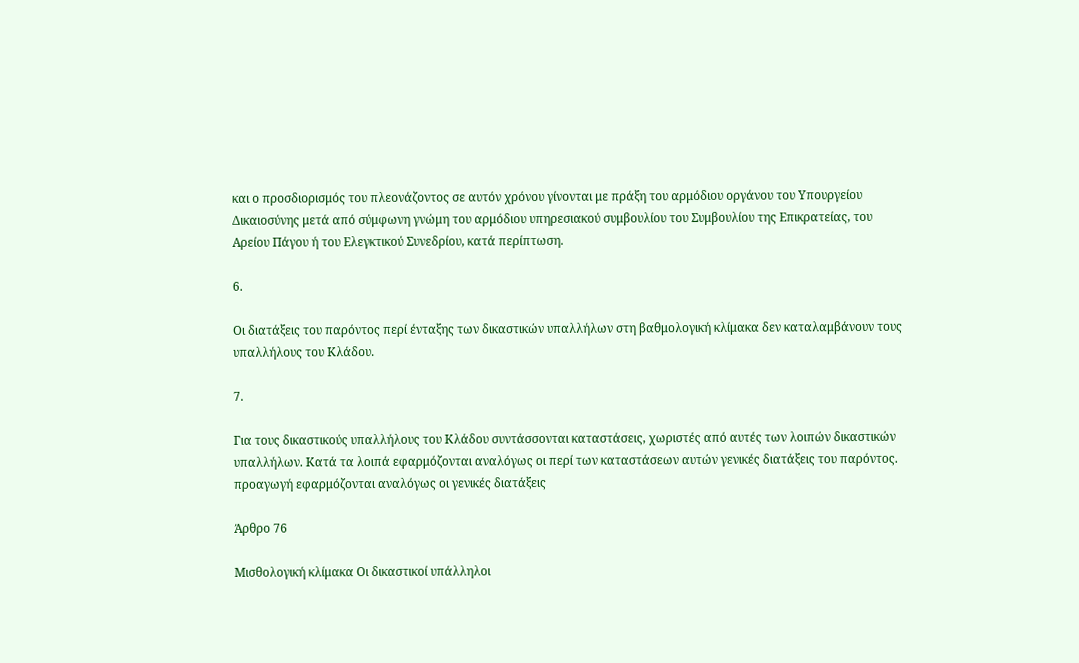και ο προσδιορισμός του πλεονάζοντος σε αυτόν χρόνου γίνονται με πράξη του αρμόδιου οργάνου του Υπουργείου Δικαιοσύνης μετά από σύμφωνη γνώμη του αρμόδιου υπηρεσιακού συμβουλίου του Συμβουλίου της Επικρατείας, του Αρείου Πάγου ή του Ελεγκτικού Συνεδρίου, κατά περίπτωση.

6.

Οι διατάξεις του παρόντος περί ένταξης των δικαστικών υπαλλήλων στη βαθμολογική κλίμακα δεν καταλαμβάνουν τους υπαλλήλους του Κλάδου.

7.

Για τους δικαστικούς υπαλλήλους του Κλάδου συντάσσονται καταστάσεις, χωριστές από αυτές των λοιπών δικαστικών υπαλλήλων. Κατά τα λοιπά εφαρμόζονται αναλόγως οι περί των καταστάσεων αυτών γενικές διατάξεις του παρόντος. προαγωγή εφαρμόζονται αναλόγως οι γενικές διατάξεις

Άρθρο 76

Μισθολογική κλίμακα Οι δικαστικοί υπάλληλοι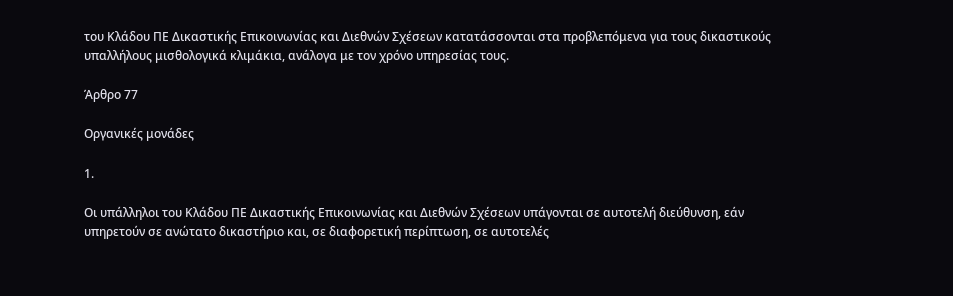του Κλάδου ΠΕ Δικαστικής Επικοινωνίας και Διεθνών Σχέσεων κατατάσσονται στα προβλεπόμενα για τους δικαστικούς υπαλλήλους μισθολογικά κλιμάκια, ανάλογα με τον χρόνο υπηρεσίας τους.

Άρθρο 77

Οργανικές μονάδες

1.

Οι υπάλληλοι του Κλάδου ΠΕ Δικαστικής Επικοινωνίας και Διεθνών Σχέσεων υπάγονται σε αυτοτελή διεύθυνση, εάν υπηρετούν σε ανώτατο δικαστήριο και, σε διαφορετική περίπτωση, σε αυτοτελές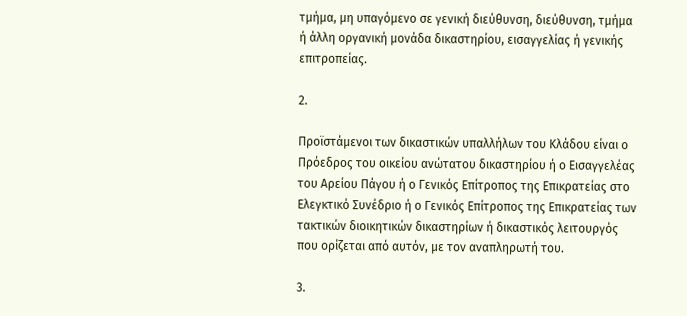τμήμα, μη υπαγόμενο σε γενική διεύθυνση, διεύθυνση, τμήμα ή άλλη οργανική μονάδα δικαστηρίου, εισαγγελίας ή γενικής επιτροπείας.

2.

Προϊστάμενοι των δικαστικών υπαλλήλων του Κλάδου είναι ο Πρόεδρος του οικείου ανώτατου δικαστηρίου ή ο Εισαγγελέας του Αρείου Πάγου ή ο Γενικός Επίτροπος της Επικρατείας στο Ελεγκτικό Συνέδριο ή ο Γενικός Επίτροπος της Επικρατείας των τακτικών διοικητικών δικαστηρίων ή δικαστικός λειτουργός που ορίζεται από αυτόν, με τον αναπληρωτή του.

3.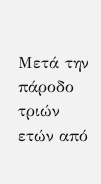Μετά την πάροδο τριών ετών από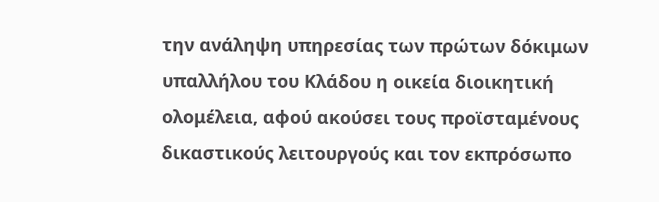την ανάληψη υπηρεσίας των πρώτων δόκιμων υπαλλήλου του Κλάδου η οικεία διοικητική ολομέλεια, αφού ακούσει τους προϊσταμένους δικαστικούς λειτουργούς και τον εκπρόσωπο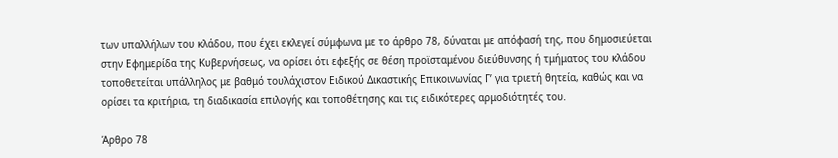των υπαλλήλων του κλάδου, που έχει εκλεγεί σύμφωνα με το άρθρο 78, δύναται με απόφασή της, που δημοσιεύεται στην Εφημερίδα της Κυβερνήσεως, να ορίσει ότι εφεξής σε θέση προϊσταμένου διεύθυνσης ή τμήματος του κλάδου τοποθετείται υπάλληλος με βαθμό τουλάχιστον Ειδικού Δικαστικής Επικοινωνίας Γ’ για τριετή θητεία, καθώς και να ορίσει τα κριτήρια, τη διαδικασία επιλογής και τοποθέτησης και τις ειδικότερες αρμοδιότητές του.

Άρθρο 78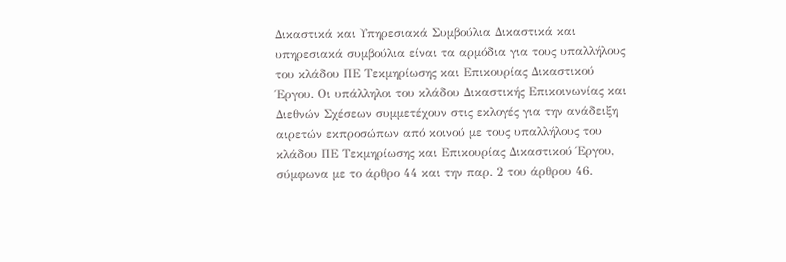Δικαστικά και Υπηρεσιακά Συμβούλια Δικαστικά και υπηρεσιακά συμβούλια είναι τα αρμόδια για τους υπαλλήλους του κλάδου ΠΕ Τεκμηρίωσης και Επικουρίας Δικαστικού Έργου. Οι υπάλληλοι του κλάδου Δικαστικής Επικοινωνίας και Διεθνών Σχέσεων συμμετέχουν στις εκλογές για την ανάδειξη αιρετών εκπροσώπων από κοινού με τους υπαλλήλους του κλάδου ΠΕ Τεκμηρίωσης και Επικουρίας Δικαστικού Έργου, σύμφωνα με το άρθρο 44 και την παρ. 2 του άρθρου 46.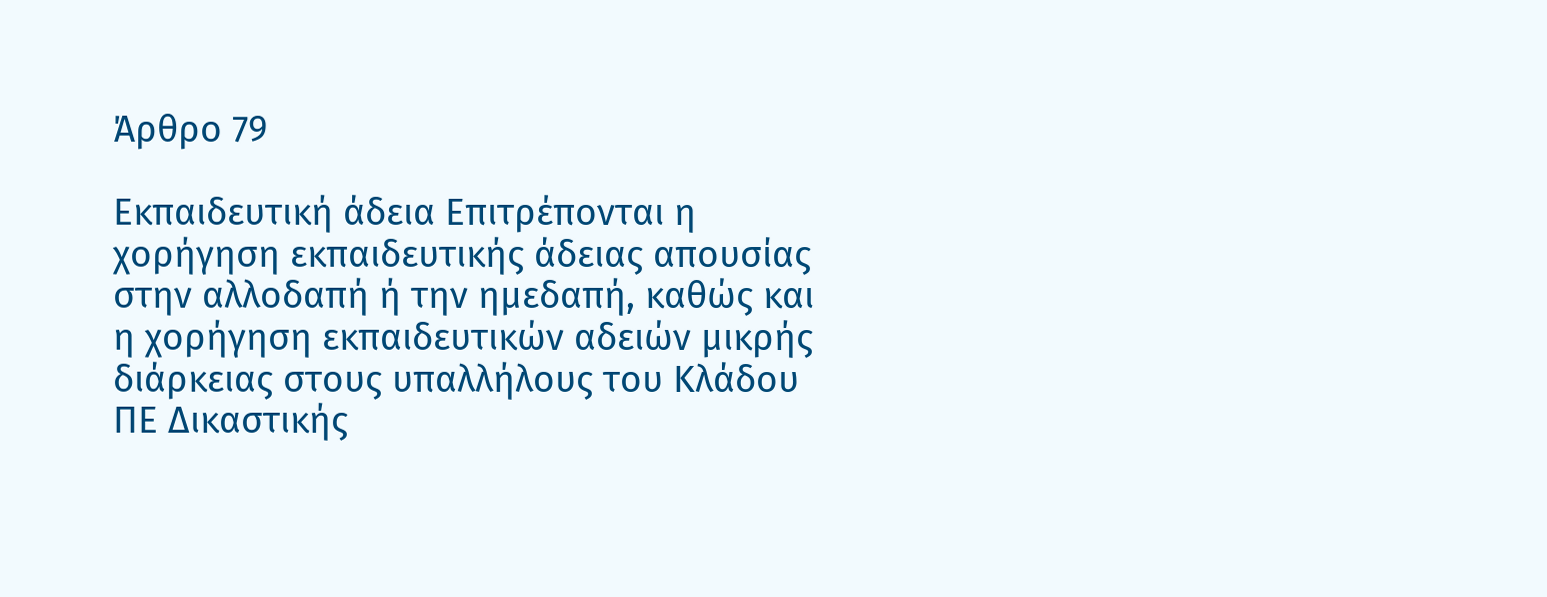Άρθρο 79

Εκπαιδευτική άδεια Επιτρέπονται η χορήγηση εκπαιδευτικής άδειας απουσίας στην αλλοδαπή ή την ημεδαπή, καθώς και η χορήγηση εκπαιδευτικών αδειών μικρής διάρκειας στους υπαλλήλους του Κλάδου ΠΕ Δικαστικής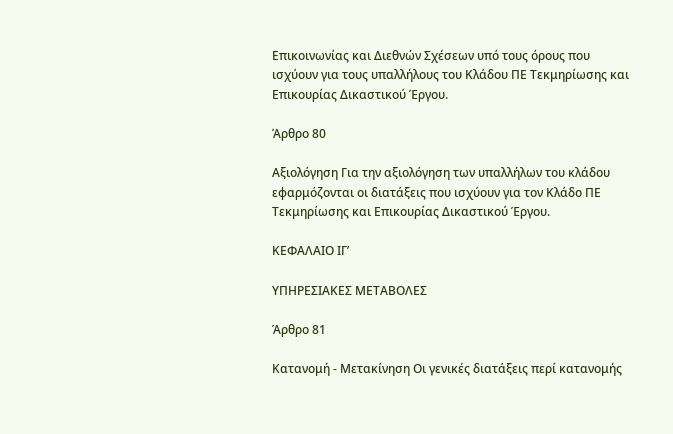Επικοινωνίας και Διεθνών Σχέσεων υπό τους όρους που ισχύουν για τους υπαλλήλους του Κλάδου ΠΕ Τεκμηρίωσης και Επικουρίας Δικαστικού Έργου.

Άρθρο 80

Αξιολόγηση Για την αξιολόγηση των υπαλλήλων του κλάδου εφαρμόζονται οι διατάξεις που ισχύουν για τον Κλάδο ΠΕ Τεκμηρίωσης και Επικουρίας Δικαστικού Έργου.

ΚΕΦΑΛΑΙΟ ΙΓ’

ΥΠΗΡΕΣΙΑΚΕΣ ΜΕΤΑΒΟΛΕΣ

Άρθρο 81

Κατανομή - Μετακίνηση Οι γενικές διατάξεις περί κατανομής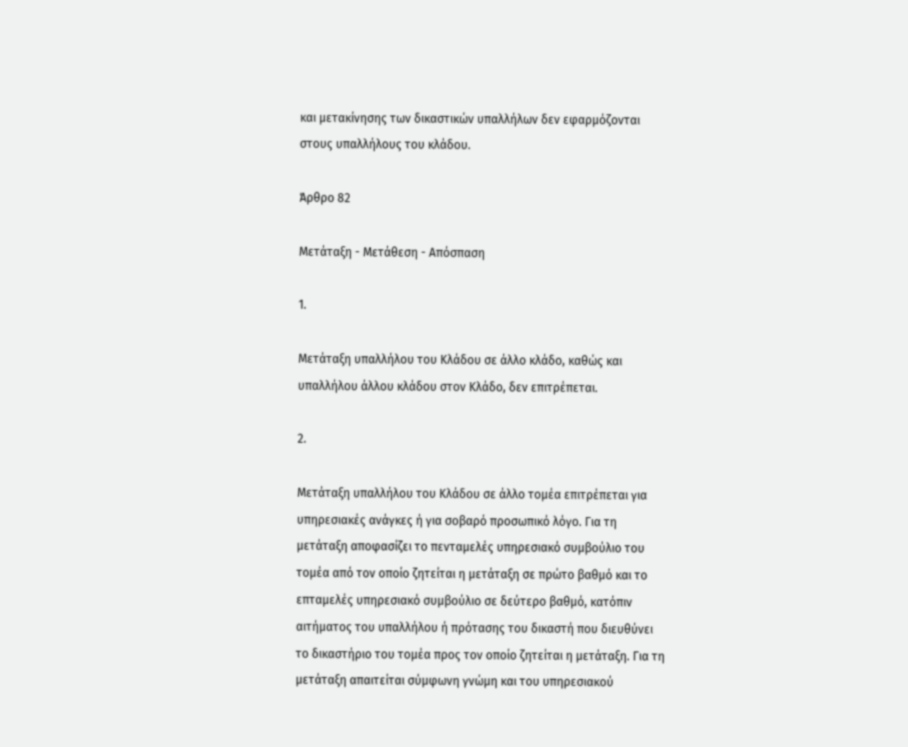και μετακίνησης των δικαστικών υπαλλήλων δεν εφαρμόζονται στους υπαλλήλους του κλάδου.

Άρθρο 82

Μετάταξη - Μετάθεση - Απόσπαση

1.

Μετάταξη υπαλλήλου του Κλάδου σε άλλο κλάδο, καθώς και υπαλλήλου άλλου κλάδου στον Κλάδο, δεν επιτρέπεται.

2.

Μετάταξη υπαλλήλου του Κλάδου σε άλλο τομέα επιτρέπεται για υπηρεσιακές ανάγκες ή για σοβαρό προσωπικό λόγο. Για τη μετάταξη αποφασίζει το πενταμελές υπηρεσιακό συμβούλιο του τομέα από τον οποίο ζητείται η μετάταξη σε πρώτο βαθμό και το επταμελές υπηρεσιακό συμβούλιο σε δεύτερο βαθμό, κατόπιν αιτήματος του υπαλλήλου ή πρότασης του δικαστή που διευθύνει το δικαστήριο του τομέα προς τον οποίο ζητείται η μετάταξη. Για τη μετάταξη απαιτείται σύμφωνη γνώμη και του υπηρεσιακού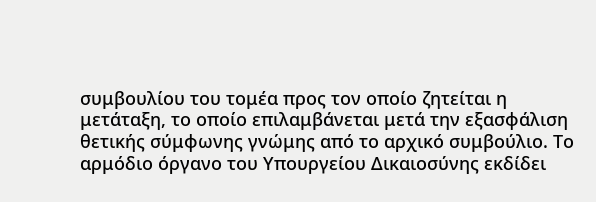συμβουλίου του τομέα προς τον οποίο ζητείται η μετάταξη, το οποίο επιλαμβάνεται μετά την εξασφάλιση θετικής σύμφωνης γνώμης από το αρχικό συμβούλιο. Το αρμόδιο όργανο του Υπουργείου Δικαιοσύνης εκδίδει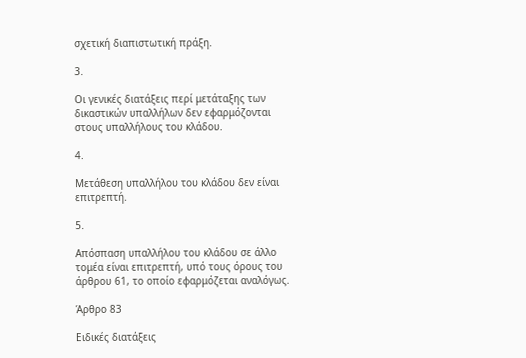σχετική διαπιστωτική πράξη.

3.

Οι γενικές διατάξεις περί μετάταξης των δικαστικών υπαλλήλων δεν εφαρμόζονται στους υπαλλήλους του κλάδου.

4.

Μετάθεση υπαλλήλου του κλάδου δεν είναι επιτρεπτή.

5.

Απόσπαση υπαλλήλου του κλάδου σε άλλο τομέα είναι επιτρεπτή, υπό τους όρους του άρθρου 61, το οποίο εφαρμόζεται αναλόγως.

Άρθρο 83

Ειδικές διατάξεις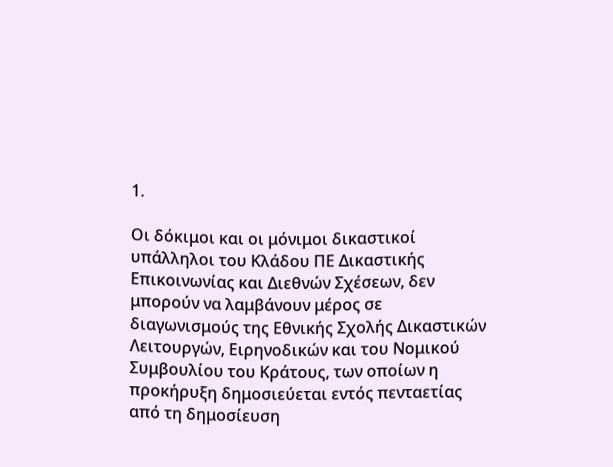1.

Οι δόκιμοι και οι μόνιμοι δικαστικοί υπάλληλοι του Κλάδου ΠΕ Δικαστικής Επικοινωνίας και Διεθνών Σχέσεων, δεν μπορούν να λαμβάνουν μέρος σε διαγωνισμούς της Εθνικής Σχολής Δικαστικών Λειτουργών, Ειρηνοδικών και του Νομικού Συμβουλίου του Κράτους, των οποίων η προκήρυξη δημοσιεύεται εντός πενταετίας από τη δημοσίευση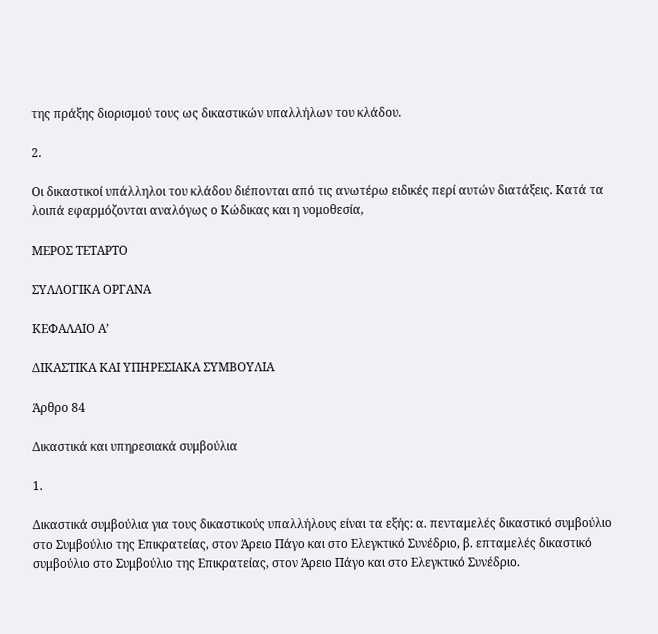της πράξης διορισμού τους ως δικαστικών υπαλλήλων του κλάδου.

2.

Οι δικαστικοί υπάλληλοι του κλάδου διέπονται από τις ανωτέρω ειδικές περί αυτών διατάξεις. Κατά τα λοιπά εφαρμόζονται αναλόγως ο Κώδικας και η νομοθεσία,

ΜΕΡΟΣ ΤΕΤΑΡΤΟ

ΣΥΛΛΟΓΙΚΑ ΟΡΓΑΝΑ

ΚΕΦΑΛΑΙΟ Α’

ΔΙΚΑΣΤΙΚΑ ΚΑΙ ΥΠΗΡΕΣΙΑΚΑ ΣΥΜΒΟΥΛΙΑ

Άρθρο 84

Δικαστικά και υπηρεσιακά συμβούλια

1.

Δικαστικά συμβούλια για τους δικαστικούς υπαλλήλους είναι τα εξής: α. πενταμελές δικαστικό συμβούλιο στο Συμβούλιο της Επικρατείας, στον Άρειο Πάγο και στο Ελεγκτικό Συνέδριο, β. επταμελές δικαστικό συμβούλιο στο Συμβούλιο της Επικρατείας, στον Άρειο Πάγο και στο Ελεγκτικό Συνέδριο.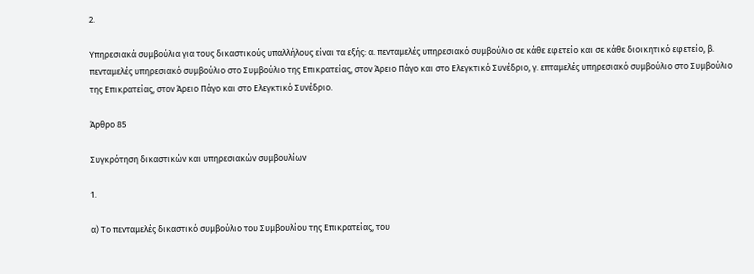2.

Υπηρεσιακά συμβούλια για τους δικαστικούς υπαλλήλους είναι τα εξής: α. πενταμελές υπηρεσιακό συμβούλιο σε κάθε εφετείο και σε κάθε διοικητικό εφετείο, β. πενταμελές υπηρεσιακό συμβούλιο στο Συμβούλιο της Επικρατείας, στον Άρειο Πάγο και στο Ελεγκτικό Συνέδριο, γ. επταμελές υπηρεσιακό συμβούλιο στο Συμβούλιο της Επικρατείας, στον Άρειο Πάγο και στο Ελεγκτικό Συνέδριο.

Άρθρο 85

Συγκρότηση δικαστικών και υπηρεσιακών συμβουλίων

1.

α) Το πενταμελές δικαστικό συμβούλιο του Συμβουλίου της Επικρατείας, του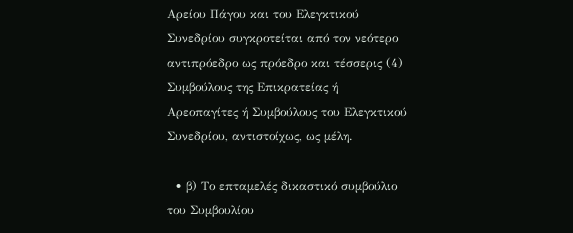Αρείου Πάγου και του Ελεγκτικού Συνεδρίου συγκροτείται από τον νεότερο αντιπρόεδρο ως πρόεδρο και τέσσερις (4) Συμβούλους της Επικρατείας ή Αρεοπαγίτες ή Συμβούλους του Ελεγκτικού Συνεδρίου, αντιστοίχως, ως μέλη.

  • β) Το επταμελές δικαστικό συμβούλιο του Συμβουλίου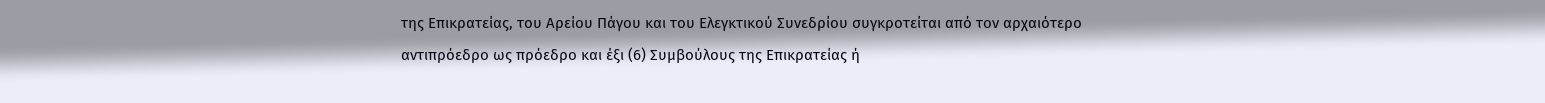της Επικρατείας, του Αρείου Πάγου και του Ελεγκτικού Συνεδρίου συγκροτείται από τον αρχαιότερο αντιπρόεδρο ως πρόεδρο και έξι (6) Συμβούλους της Επικρατείας ή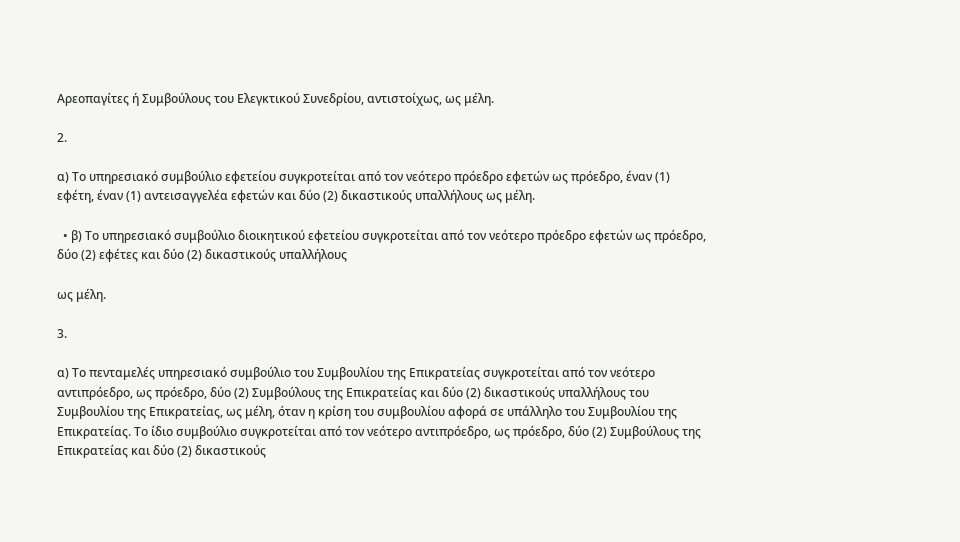Αρεοπαγίτες ή Συμβούλους του Ελεγκτικού Συνεδρίου, αντιστοίχως, ως μέλη.

2.

α) Το υπηρεσιακό συμβούλιο εφετείου συγκροτείται από τον νεότερο πρόεδρο εφετών ως πρόεδρο, έναν (1) εφέτη, έναν (1) αντεισαγγελέα εφετών και δύο (2) δικαστικούς υπαλλήλους ως μέλη.

  • β) Το υπηρεσιακό συμβούλιο διοικητικού εφετείου συγκροτείται από τον νεότερο πρόεδρο εφετών ως πρόεδρο, δύο (2) εφέτες και δύο (2) δικαστικούς υπαλλήλους

ως μέλη.

3.

α) Το πενταμελές υπηρεσιακό συμβούλιο του Συμβουλίου της Επικρατείας συγκροτείται από τον νεότερο αντιπρόεδρο, ως πρόεδρο, δύο (2) Συμβούλους της Επικρατείας και δύο (2) δικαστικούς υπαλλήλους του Συμβουλίου της Επικρατείας, ως μέλη, όταν η κρίση του συμβουλίου αφορά σε υπάλληλο του Συμβουλίου της Επικρατείας. Το ίδιο συμβούλιο συγκροτείται από τον νεότερο αντιπρόεδρο, ως πρόεδρο, δύο (2) Συμβούλους της Επικρατείας και δύο (2) δικαστικούς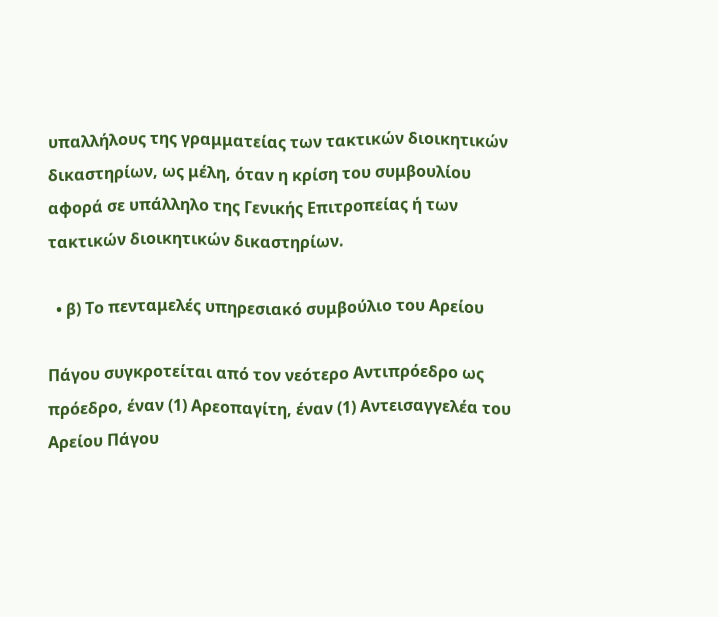υπαλλήλους της γραμματείας των τακτικών διοικητικών δικαστηρίων, ως μέλη, όταν η κρίση του συμβουλίου αφορά σε υπάλληλο της Γενικής Επιτροπείας ή των τακτικών διοικητικών δικαστηρίων.

  • β) Το πενταμελές υπηρεσιακό συμβούλιο του Αρείου

Πάγου συγκροτείται από τον νεότερο Αντιπρόεδρο ως πρόεδρο, έναν (1) Αρεοπαγίτη, έναν (1) Αντεισαγγελέα του Αρείου Πάγου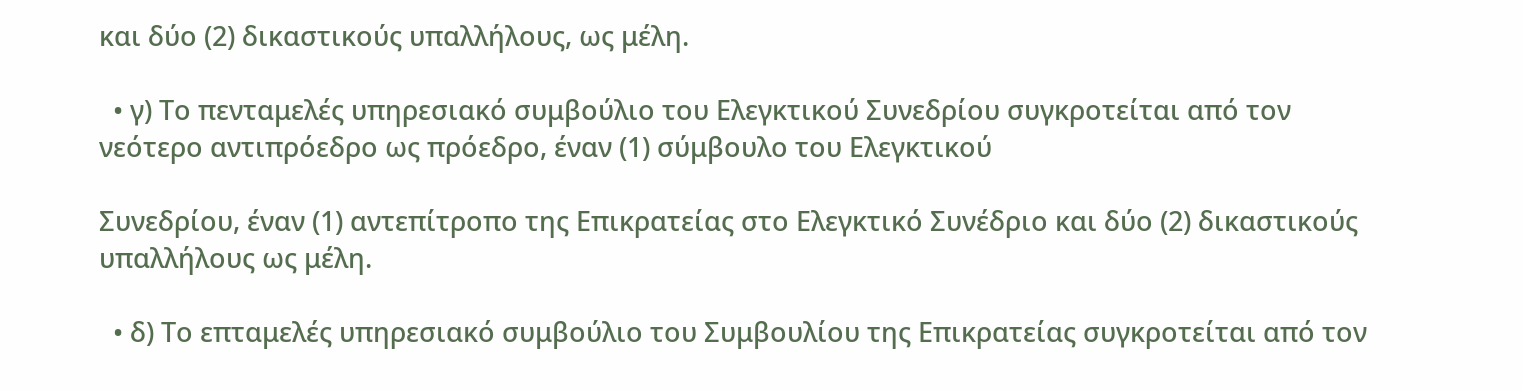και δύο (2) δικαστικούς υπαλλήλους, ως μέλη.

  • γ) Το πενταμελές υπηρεσιακό συμβούλιο του Ελεγκτικού Συνεδρίου συγκροτείται από τον νεότερο αντιπρόεδρο ως πρόεδρο, έναν (1) σύμβουλο του Ελεγκτικού

Συνεδρίου, έναν (1) αντεπίτροπο της Επικρατείας στο Ελεγκτικό Συνέδριο και δύο (2) δικαστικούς υπαλλήλους ως μέλη.

  • δ) Το επταμελές υπηρεσιακό συμβούλιο του Συμβουλίου της Επικρατείας συγκροτείται από τον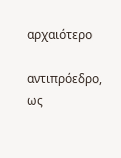αρχαιότερο

αντιπρόεδρο, ως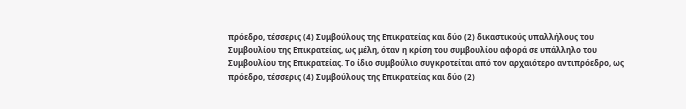πρόεδρο, τέσσερις (4) Συμβούλους της Επικρατείας και δύο (2) δικαστικούς υπαλλήλους του Συμβουλίου της Επικρατείας, ως μέλη, όταν η κρίση του συμβουλίου αφορά σε υπάλληλο του Συμβουλίου της Επικρατείας. Το ίδιο συμβούλιο συγκροτείται από τον αρχαιότερο αντιπρόεδρο, ως πρόεδρο, τέσσερις (4) Συμβούλους της Επικρατείας και δύο (2)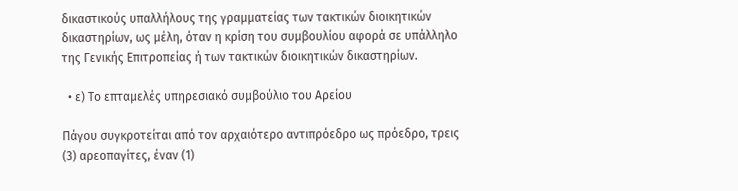δικαστικούς υπαλλήλους της γραμματείας των τακτικών διοικητικών δικαστηρίων, ως μέλη, όταν η κρίση του συμβουλίου αφορά σε υπάλληλο της Γενικής Επιτροπείας ή των τακτικών διοικητικών δικαστηρίων.

  • ε) Το επταμελές υπηρεσιακό συμβούλιο του Αρείου

Πάγου συγκροτείται από τον αρχαιότερο αντιπρόεδρο ως πρόεδρο, τρεις (3) αρεοπαγίτες, έναν (1)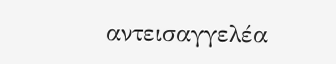αντεισαγγελέα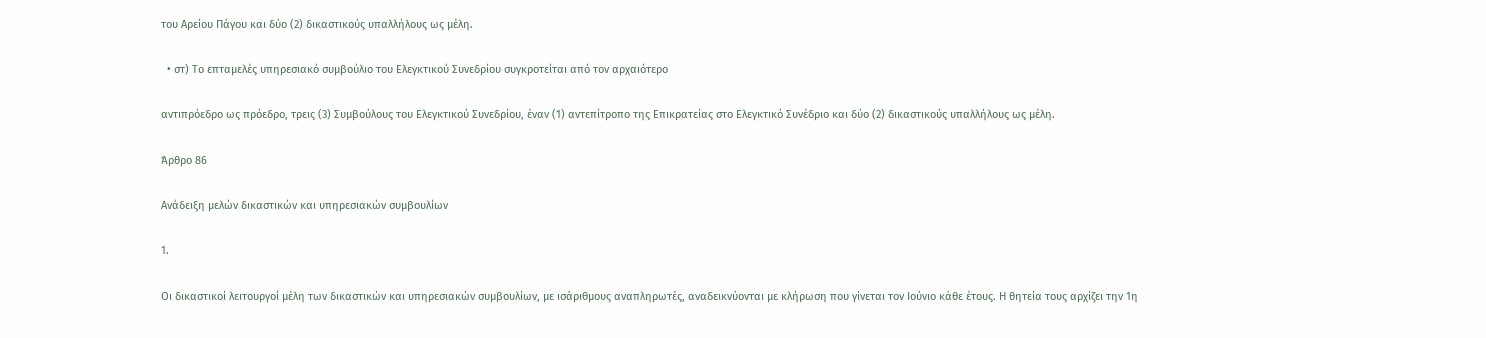του Αρείου Πάγου και δύο (2) δικαστικούς υπαλλήλους ως μέλη.

  • στ) Το επταμελές υπηρεσιακό συμβούλιο του Ελεγκτικού Συνεδρίου συγκροτείται από τον αρχαιότερο

αντιπρόεδρο ως πρόεδρο, τρεις (3) Συμβούλους του Ελεγκτικού Συνεδρίου, έναν (1) αντεπίτροπο της Επικρατείας στο Ελεγκτικό Συνέδριο και δύο (2) δικαστικούς υπαλλήλους ως μέλη.

Άρθρο 86

Ανάδειξη μελών δικαστικών και υπηρεσιακών συμβουλίων

1.

Οι δικαστικοί λειτουργοί μέλη των δικαστικών και υπηρεσιακών συμβουλίων, με ισάριθμους αναπληρωτές, αναδεικνύονται με κλήρωση που γίνεται τον Ιούνιο κάθε έτους. Η θητεία τους αρχίζει την 1η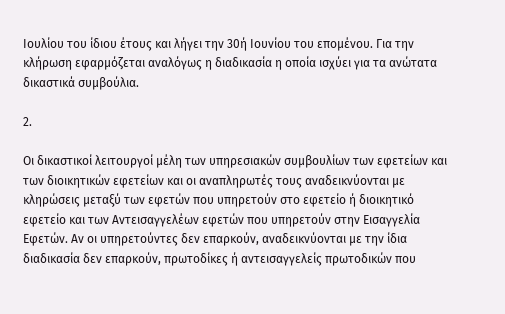Ιουλίου του ίδιου έτους και λήγει την 30ή Ιουνίου του επομένου. Για την κλήρωση εφαρμόζεται αναλόγως η διαδικασία η οποία ισχύει για τα ανώτατα δικαστικά συμβούλια.

2.

Οι δικαστικοί λειτουργοί μέλη των υπηρεσιακών συμβουλίων των εφετείων και των διοικητικών εφετείων και οι αναπληρωτές τους αναδεικνύονται με κληρώσεις μεταξύ των εφετών που υπηρετούν στο εφετείο ή διοικητικό εφετείο και των Αντεισαγγελέων εφετών που υπηρετούν στην Εισαγγελία Εφετών. Αν οι υπηρετούντες δεν επαρκούν, αναδεικνύονται με την ίδια διαδικασία δεν επαρκούν, πρωτοδίκες ή αντεισαγγελείς πρωτοδικών που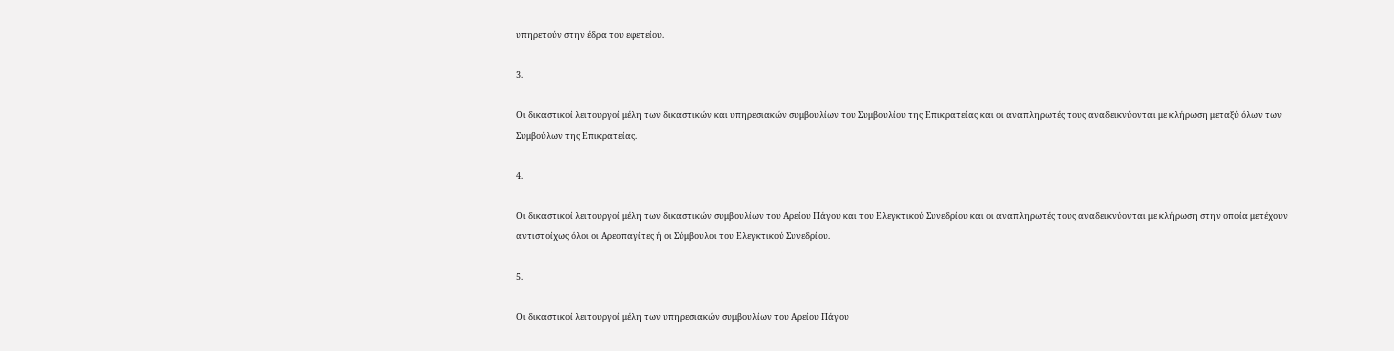υπηρετούν στην έδρα του εφετείου.

3.

Οι δικαστικοί λειτουργοί μέλη των δικαστικών και υπηρεσιακών συμβουλίων του Συμβουλίου της Επικρατείας και οι αναπληρωτές τους αναδεικνύονται με κλήρωση μεταξύ όλων των Συμβούλων της Επικρατείας.

4.

Οι δικαστικοί λειτουργοί μέλη των δικαστικών συμβουλίων του Αρείου Πάγου και του Ελεγκτικού Συνεδρίου και οι αναπληρωτές τους αναδεικνύονται με κλήρωση στην οποία μετέχουν αντιστοίχως όλοι οι Αρεοπαγίτες ή οι Σύμβουλοι του Ελεγκτικού Συνεδρίου.

5.

Οι δικαστικοί λειτουργοί μέλη των υπηρεσιακών συμβουλίων του Αρείου Πάγου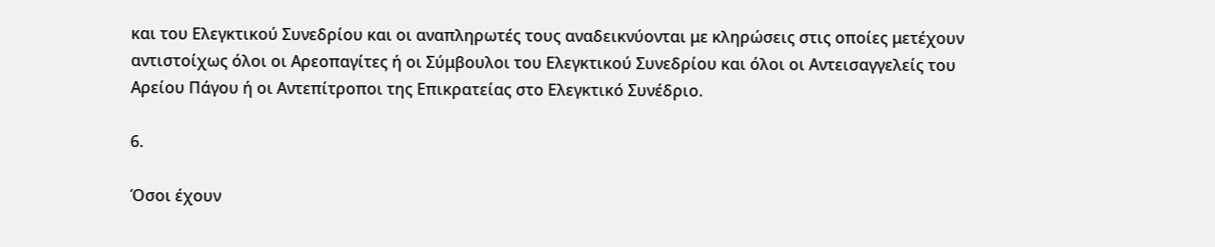και του Ελεγκτικού Συνεδρίου και οι αναπληρωτές τους αναδεικνύονται με κληρώσεις στις οποίες μετέχουν αντιστοίχως όλοι οι Αρεοπαγίτες ή οι Σύμβουλοι του Ελεγκτικού Συνεδρίου και όλοι οι Αντεισαγγελείς του Αρείου Πάγου ή οι Αντεπίτροποι της Επικρατείας στο Ελεγκτικό Συνέδριο.

6.

Όσοι έχουν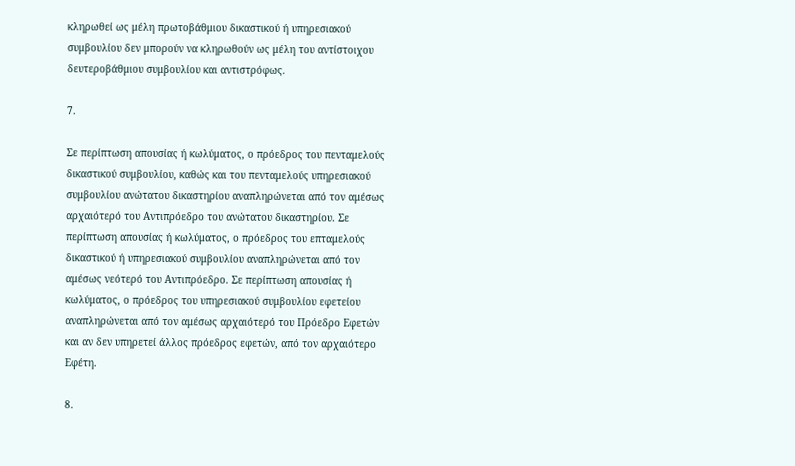κληρωθεί ως μέλη πρωτοβάθμιου δικαστικού ή υπηρεσιακού συμβουλίου δεν μπορούν να κληρωθούν ως μέλη του αντίστοιχου δευτεροβάθμιου συμβουλίου και αντιστρόφως.

7.

Σε περίπτωση απουσίας ή κωλύματος, ο πρόεδρος του πενταμελούς δικαστικού συμβουλίου, καθώς και του πενταμελούς υπηρεσιακού συμβουλίου ανώτατου δικαστηρίου αναπληρώνεται από τον αμέσως αρχαιότερό του Αντιπρόεδρο του ανώτατου δικαστηρίου. Σε περίπτωση απουσίας ή κωλύματος, ο πρόεδρος του επταμελούς δικαστικού ή υπηρεσιακού συμβουλίου αναπληρώνεται από τον αμέσως νεότερό του Αντιπρόεδρο. Σε περίπτωση απουσίας ή κωλύματος, ο πρόεδρος του υπηρεσιακού συμβουλίου εφετείου αναπληρώνεται από τον αμέσως αρχαιότερό του Πρόεδρο Εφετών και αν δεν υπηρετεί άλλος πρόεδρος εφετών, από τον αρχαιότερο Εφέτη.

8.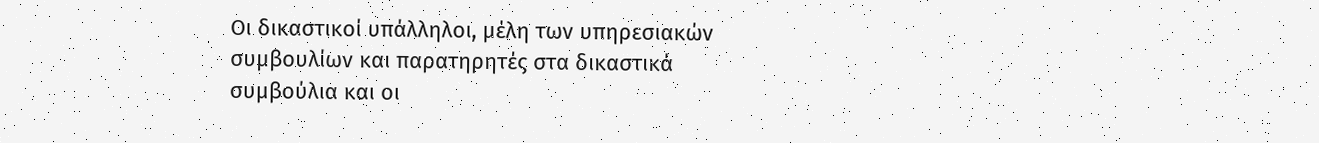Οι δικαστικοί υπάλληλοι, μέλη των υπηρεσιακών συμβουλίων και παρατηρητές στα δικαστικά συμβούλια και οι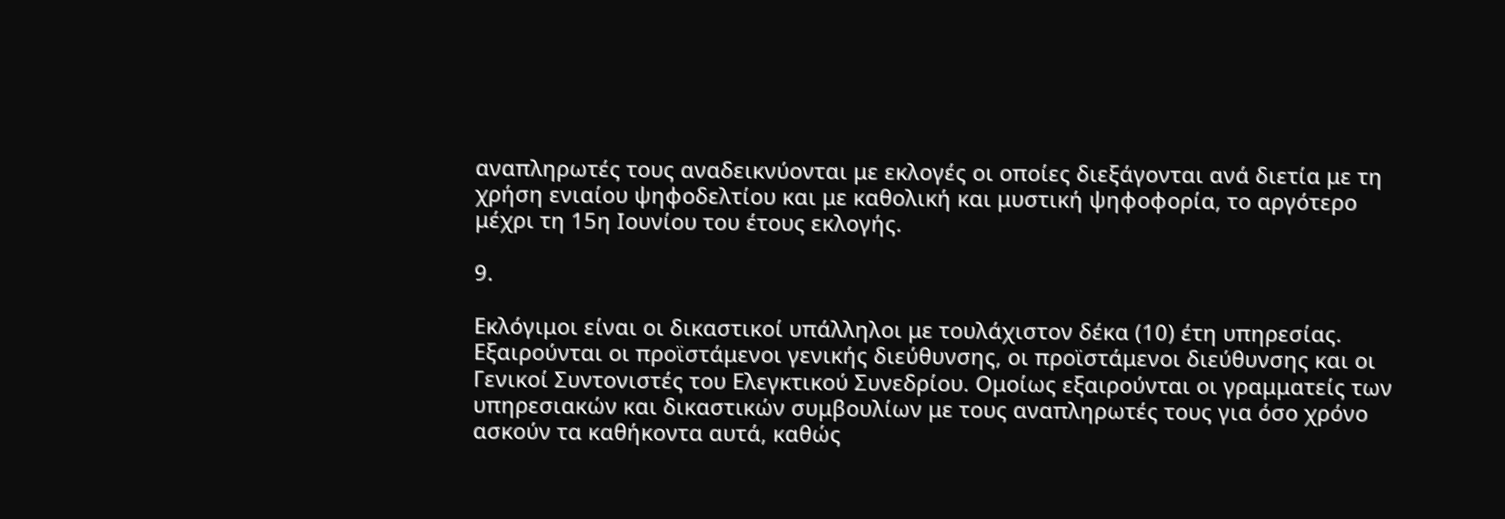αναπληρωτές τους αναδεικνύονται με εκλογές οι οποίες διεξάγονται ανά διετία με τη χρήση ενιαίου ψηφοδελτίου και με καθολική και μυστική ψηφοφορία, το αργότερο μέχρι τη 15η Ιουνίου του έτους εκλογής.

9.

Εκλόγιμοι είναι οι δικαστικοί υπάλληλοι με τουλάχιστον δέκα (10) έτη υπηρεσίας. Εξαιρούνται οι προϊστάμενοι γενικής διεύθυνσης, οι προϊστάμενοι διεύθυνσης και οι Γενικοί Συντονιστές του Ελεγκτικού Συνεδρίου. Ομοίως εξαιρούνται οι γραμματείς των υπηρεσιακών και δικαστικών συμβουλίων με τους αναπληρωτές τους για όσο χρόνο ασκούν τα καθήκοντα αυτά, καθώς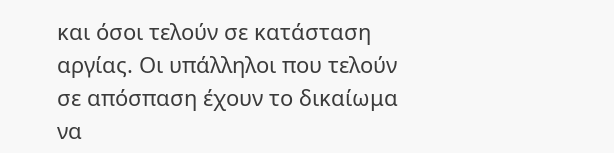και όσοι τελούν σε κατάσταση αργίας. Οι υπάλληλοι που τελούν σε απόσπαση έχουν το δικαίωμα να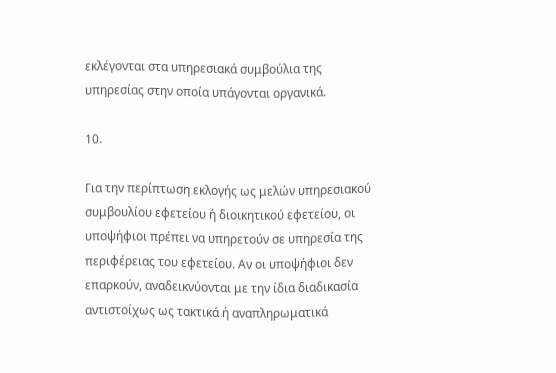εκλέγονται στα υπηρεσιακά συμβούλια της υπηρεσίας στην οποία υπάγονται οργανικά.

10.

Για την περίπτωση εκλογής ως μελών υπηρεσιακού συμβουλίου εφετείου ή διοικητικού εφετείου, οι υποψήφιοι πρέπει να υπηρετούν σε υπηρεσία της περιφέρειας του εφετείου. Αν οι υποψήφιοι δεν επαρκούν, αναδεικνύονται με την ίδια διαδικασία αντιστοίχως ως τακτικά ή αναπληρωματικά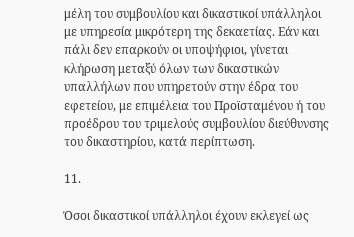μέλη του συμβουλίου και δικαστικοί υπάλληλοι με υπηρεσία μικρότερη της δεκαετίας. Εάν και πάλι δεν επαρκούν οι υποψήφιοι, γίνεται κλήρωση μεταξύ όλων των δικαστικών υπαλλήλων που υπηρετούν στην έδρα του εφετείου, με επιμέλεια του Προϊσταμένου ή του προέδρου του τριμελούς συμβουλίου διεύθυνσης του δικαστηρίου, κατά περίπτωση.

11.

Όσοι δικαστικοί υπάλληλοι έχουν εκλεγεί ως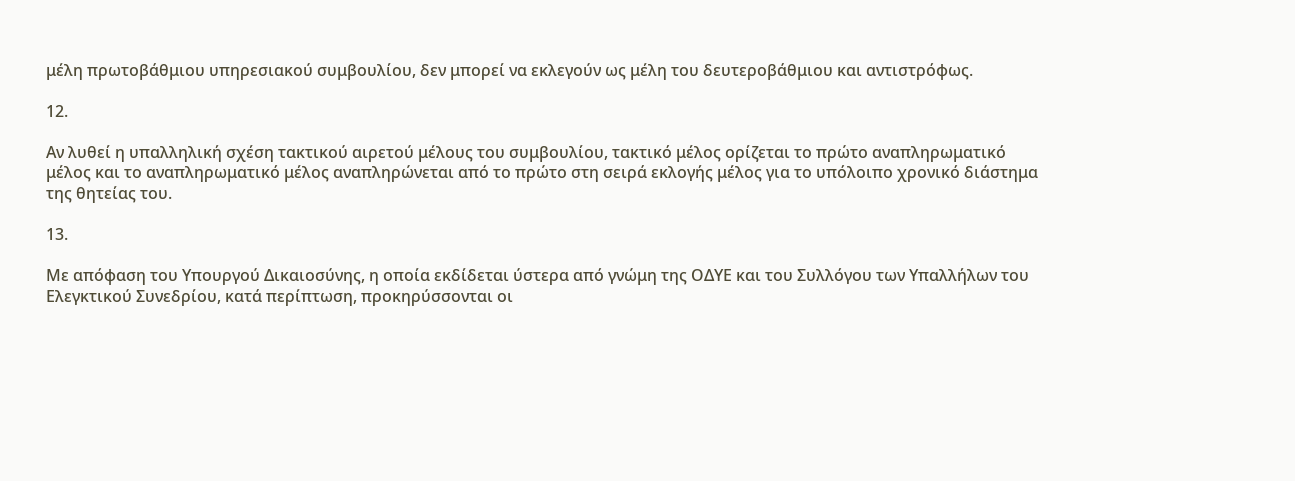μέλη πρωτοβάθμιου υπηρεσιακού συμβουλίου, δεν μπορεί να εκλεγούν ως μέλη του δευτεροβάθμιου και αντιστρόφως.

12.

Αν λυθεί η υπαλληλική σχέση τακτικού αιρετού μέλους του συμβουλίου, τακτικό μέλος ορίζεται το πρώτο αναπληρωματικό μέλος και το αναπληρωματικό μέλος αναπληρώνεται από το πρώτο στη σειρά εκλογής μέλος για το υπόλοιπο χρονικό διάστημα της θητείας του.

13.

Με απόφαση του Υπουργού Δικαιοσύνης, η οποία εκδίδεται ύστερα από γνώμη της ΟΔΥΕ και του Συλλόγου των Υπαλλήλων του Ελεγκτικού Συνεδρίου, κατά περίπτωση, προκηρύσσονται οι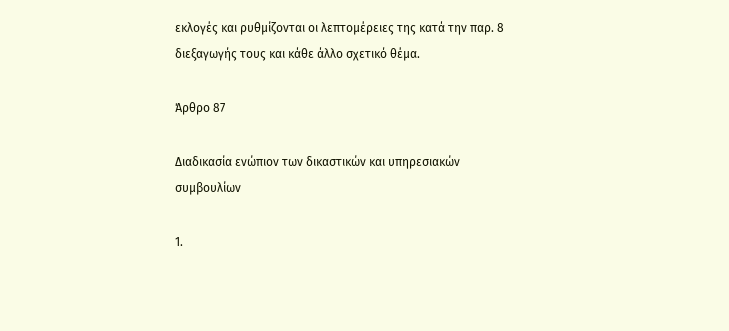εκλογές και ρυθμίζονται οι λεπτομέρειες της κατά την παρ. 8 διεξαγωγής τους και κάθε άλλο σχετικό θέμα.

Άρθρο 87

Διαδικασία ενώπιον των δικαστικών και υπηρεσιακών συμβουλίων

1.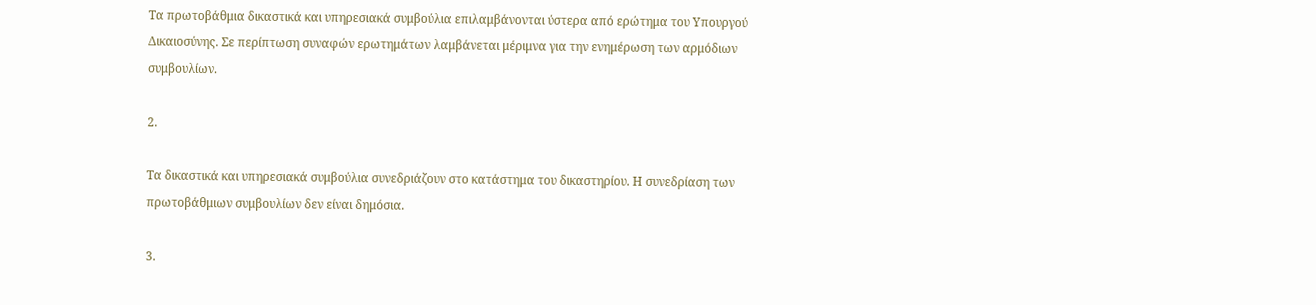Τα πρωτοβάθμια δικαστικά και υπηρεσιακά συμβούλια επιλαμβάνονται ύστερα από ερώτημα του Υπουργού Δικαιοσύνης. Σε περίπτωση συναφών ερωτημάτων λαμβάνεται μέριμνα για την ενημέρωση των αρμόδιων συμβουλίων.

2.

Τα δικαστικά και υπηρεσιακά συμβούλια συνεδριάζουν στο κατάστημα του δικαστηρίου. Η συνεδρίαση των πρωτοβάθμιων συμβουλίων δεν είναι δημόσια.

3.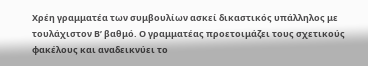Χρέη γραμματέα των συμβουλίων ασκεί δικαστικός υπάλληλος με τουλάχιστον Β’ βαθμό. Ο γραμματέας προετοιμάζει τους σχετικούς φακέλους και αναδεικνύει το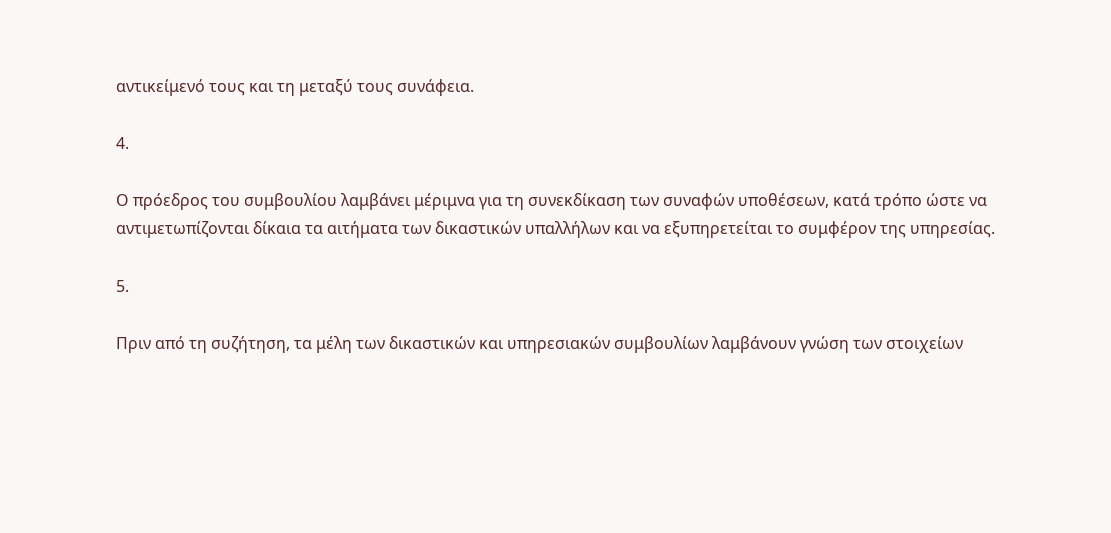αντικείμενό τους και τη μεταξύ τους συνάφεια.

4.

Ο πρόεδρος του συμβουλίου λαμβάνει μέριμνα για τη συνεκδίκαση των συναφών υποθέσεων, κατά τρόπο ώστε να αντιμετωπίζονται δίκαια τα αιτήματα των δικαστικών υπαλλήλων και να εξυπηρετείται το συμφέρον της υπηρεσίας.

5.

Πριν από τη συζήτηση, τα μέλη των δικαστικών και υπηρεσιακών συμβουλίων λαμβάνουν γνώση των στοιχείων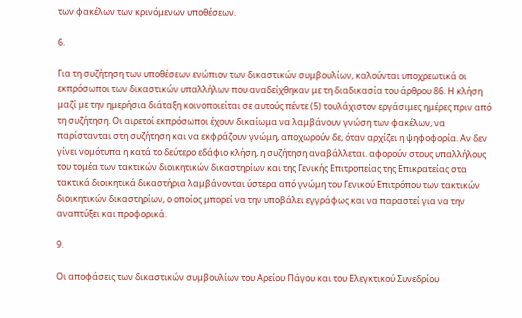των φακέλων των κρινόμενων υποθέσεων.

6.

Για τη συζήτηση των υποθέσεων ενώπιον των δικαστικών συμβουλίων, καλούνται υποχρεωτικά οι εκπρόσωποι των δικαστικών υπαλλήλων που αναδείχθηκαν με τη διαδικασία του άρθρου 86. Η κλήση μαζί με την ημερήσια διάταξη κοινοποιείται σε αυτούς πέντε (5) τουλάχιστον εργάσιμες ημέρες πριν από τη συζήτηση. Οι αιρετοί εκπρόσωποι έχουν δικαίωμα να λαμβάνουν γνώση των φακέλων, να παρίστανται στη συζήτηση και να εκφράζουν γνώμη, αποχωρούν δε, όταν αρχίζει η ψηφοφορία. Αν δεν γίνει νομότυπα η κατά το δεύτερο εδάφιο κλήση, η συζήτηση αναβάλλεται. αφορούν στους υπαλλήλους του τομέα των τακτικών διοικητικών δικαστηρίων και της Γενικής Επιτροπείας της Επικρατείας στα τακτικά διοικητικά δικαστήρια λαμβάνονται ύστερα από γνώμη του Γενικού Επιτρόπου των τακτικών διοικητικών δικαστηρίων, ο οποίος μπορεί να την υποβάλει εγγράφως και να παραστεί για να την αναπτύξει και προφορικά.

9.

Οι αποφάσεις των δικαστικών συμβουλίων του Αρείου Πάγου και του Ελεγκτικού Συνεδρίου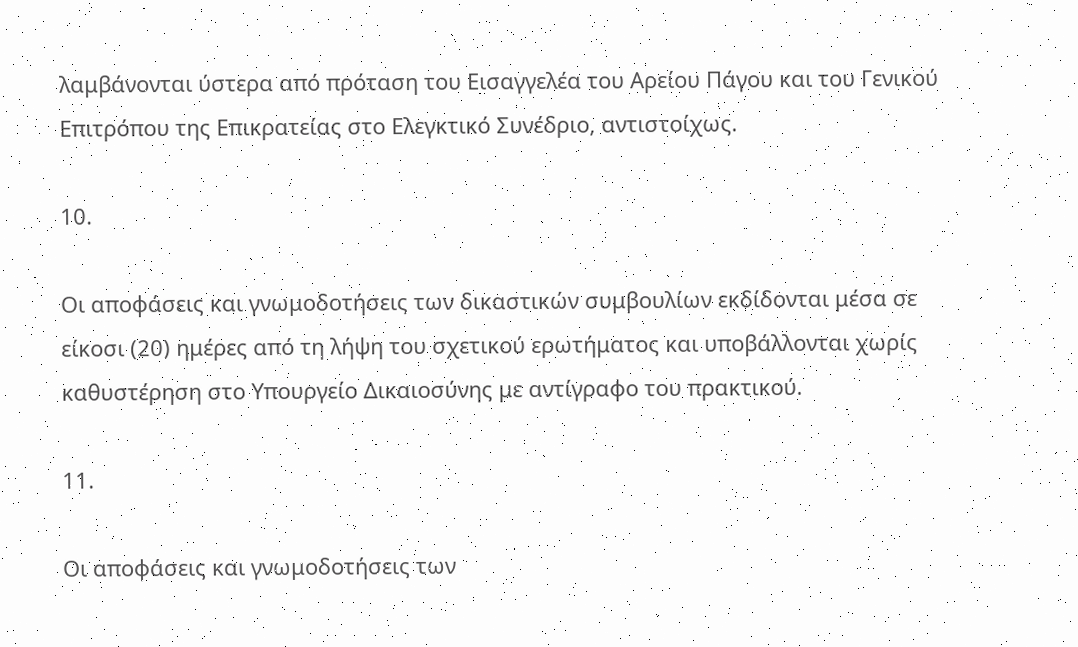λαμβάνονται ύστερα από πρόταση του Εισαγγελέα του Αρείου Πάγου και του Γενικού Επιτρόπου της Επικρατείας στο Ελεγκτικό Συνέδριο, αντιστοίχως.

10.

Οι αποφάσεις και γνωμοδοτήσεις των δικαστικών συμβουλίων εκδίδονται μέσα σε είκοσι (20) ημέρες από τη λήψη του σχετικού ερωτήματος και υποβάλλονται χωρίς καθυστέρηση στο Υπουργείο Δικαιοσύνης με αντίγραφο του πρακτικού.

11.

Οι αποφάσεις και γνωμοδοτήσεις των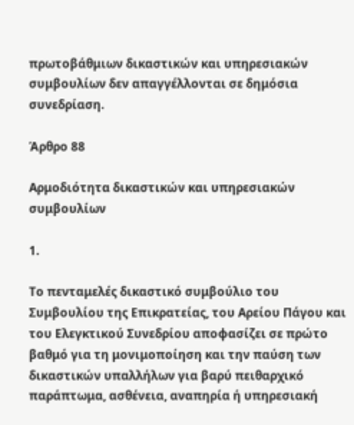πρωτοβάθμιων δικαστικών και υπηρεσιακών συμβουλίων δεν απαγγέλλονται σε δημόσια συνεδρίαση.

Άρθρο 88

Αρμοδιότητα δικαστικών και υπηρεσιακών συμβουλίων

1.

Το πενταμελές δικαστικό συμβούλιο του Συμβουλίου της Επικρατείας, του Αρείου Πάγου και του Ελεγκτικού Συνεδρίου αποφασίζει σε πρώτο βαθμό για τη μονιμοποίηση και την παύση των δικαστικών υπαλλήλων για βαρύ πειθαρχικό παράπτωμα, ασθένεια, αναπηρία ή υπηρεσιακή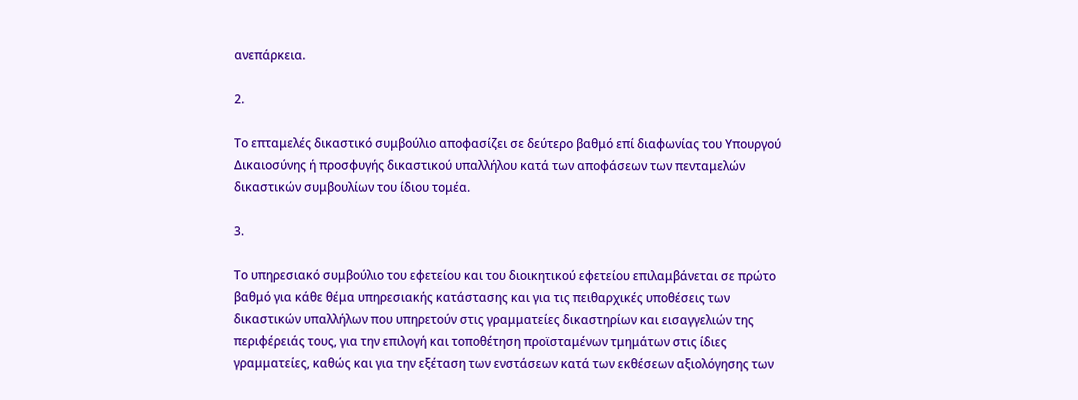ανεπάρκεια.

2.

Το επταμελές δικαστικό συμβούλιο αποφασίζει σε δεύτερο βαθμό επί διαφωνίας του Υπουργού Δικαιοσύνης ή προσφυγής δικαστικού υπαλλήλου κατά των αποφάσεων των πενταμελών δικαστικών συμβουλίων του ίδιου τομέα.

3.

Το υπηρεσιακό συμβούλιο του εφετείου και του διοικητικού εφετείου επιλαμβάνεται σε πρώτο βαθμό για κάθε θέμα υπηρεσιακής κατάστασης και για τις πειθαρχικές υποθέσεις των δικαστικών υπαλλήλων που υπηρετούν στις γραμματείες δικαστηρίων και εισαγγελιών της περιφέρειάς τους, για την επιλογή και τοποθέτηση προϊσταμένων τμημάτων στις ίδιες γραμματείες, καθώς και για την εξέταση των ενστάσεων κατά των εκθέσεων αξιολόγησης των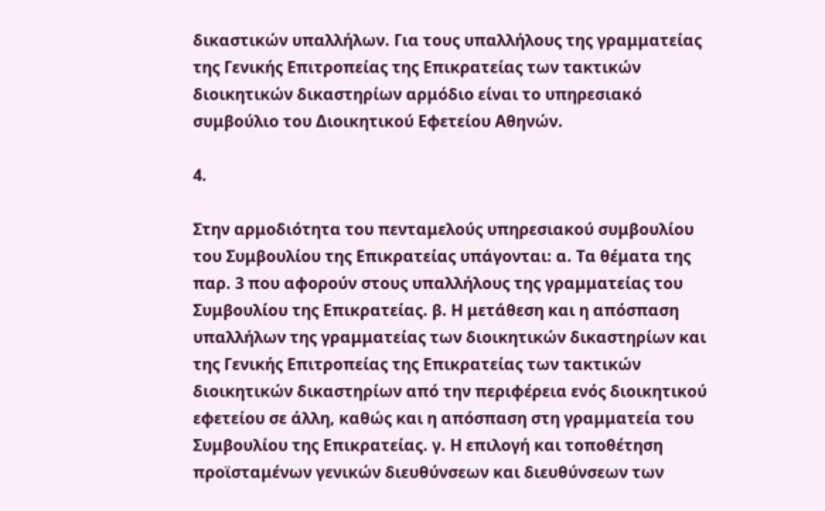δικαστικών υπαλλήλων. Για τους υπαλλήλους της γραμματείας της Γενικής Επιτροπείας της Επικρατείας των τακτικών διοικητικών δικαστηρίων αρμόδιο είναι το υπηρεσιακό συμβούλιο του Διοικητικού Εφετείου Αθηνών.

4.

Στην αρμοδιότητα του πενταμελούς υπηρεσιακού συμβουλίου του Συμβουλίου της Επικρατείας υπάγονται: α. Τα θέματα της παρ. 3 που αφορούν στους υπαλλήλους της γραμματείας του Συμβουλίου της Επικρατείας. β. Η μετάθεση και η απόσπαση υπαλλήλων της γραμματείας των διοικητικών δικαστηρίων και της Γενικής Επιτροπείας της Επικρατείας των τακτικών διοικητικών δικαστηρίων από την περιφέρεια ενός διοικητικού εφετείου σε άλλη, καθώς και η απόσπαση στη γραμματεία του Συμβουλίου της Επικρατείας. γ. Η επιλογή και τοποθέτηση προϊσταμένων γενικών διευθύνσεων και διευθύνσεων των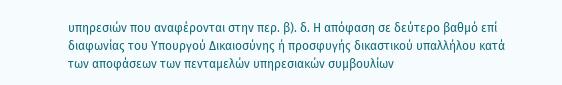υπηρεσιών που αναφέρονται στην περ. β). δ. Η απόφαση σε δεύτερο βαθμό επί διαφωνίας του Υπουργού Δικαιοσύνης ή προσφυγής δικαστικού υπαλλήλου κατά των αποφάσεων των πενταμελών υπηρεσιακών συμβουλίων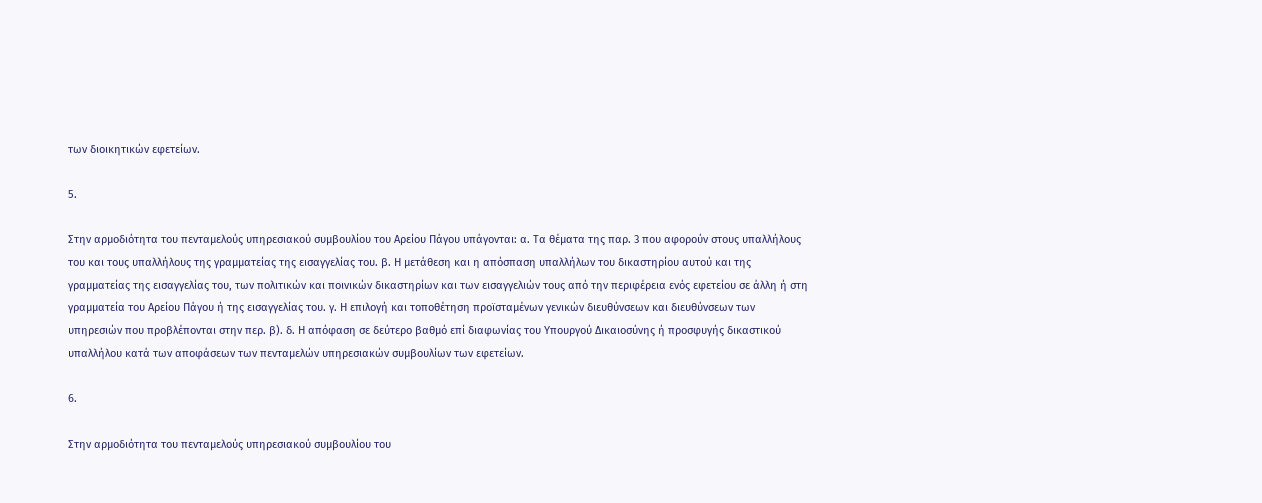των διοικητικών εφετείων.

5.

Στην αρμοδιότητα του πενταμελούς υπηρεσιακού συμβουλίου του Αρείου Πάγου υπάγονται: α. Τα θέματα της παρ. 3 που αφορούν στους υπαλλήλους του και τους υπαλλήλους της γραμματείας της εισαγγελίας του. β. Η μετάθεση και η απόσπαση υπαλλήλων του δικαστηρίου αυτού και της γραμματείας της εισαγγελίας του, των πολιτικών και ποινικών δικαστηρίων και των εισαγγελιών τους από την περιφέρεια ενός εφετείου σε άλλη ή στη γραμματεία του Αρείου Πάγου ή της εισαγγελίας του. γ. Η επιλογή και τοποθέτηση προϊσταμένων γενικών διευθύνσεων και διευθύνσεων των υπηρεσιών που προβλέπονται στην περ. β). δ. Η απόφαση σε δεύτερο βαθμό επί διαφωνίας του Υπουργού Δικαιοσύνης ή προσφυγής δικαστικού υπαλλήλου κατά των αποφάσεων των πενταμελών υπηρεσιακών συμβουλίων των εφετείων.

6.

Στην αρμοδιότητα του πενταμελούς υπηρεσιακού συμβουλίου του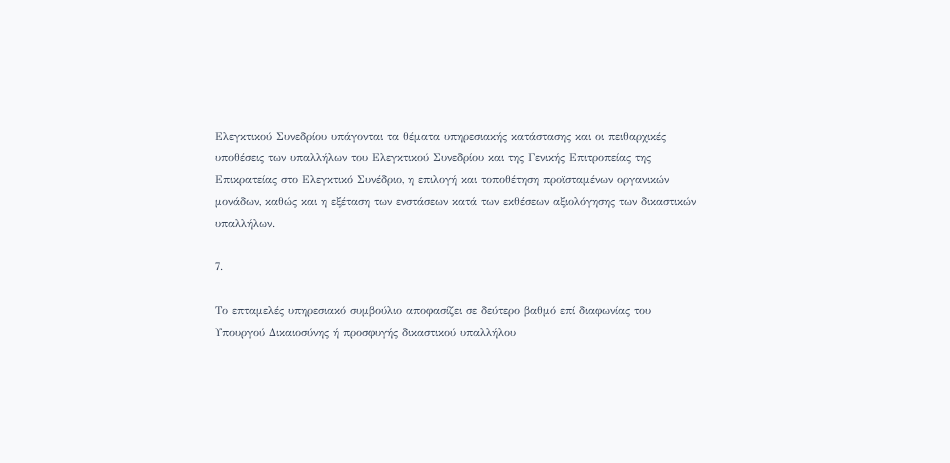Ελεγκτικού Συνεδρίου υπάγονται τα θέματα υπηρεσιακής κατάστασης και οι πειθαρχικές υποθέσεις των υπαλλήλων του Ελεγκτικού Συνεδρίου και της Γενικής Επιτροπείας της Επικρατείας στο Ελεγκτικό Συνέδριο, η επιλογή και τοποθέτηση προϊσταμένων οργανικών μονάδων, καθώς και η εξέταση των ενστάσεων κατά των εκθέσεων αξιολόγησης των δικαστικών υπαλλήλων.

7.

Το επταμελές υπηρεσιακό συμβούλιο αποφασίζει σε δεύτερο βαθμό επί διαφωνίας του Υπουργού Δικαιοσύνης ή προσφυγής δικαστικού υπαλλήλου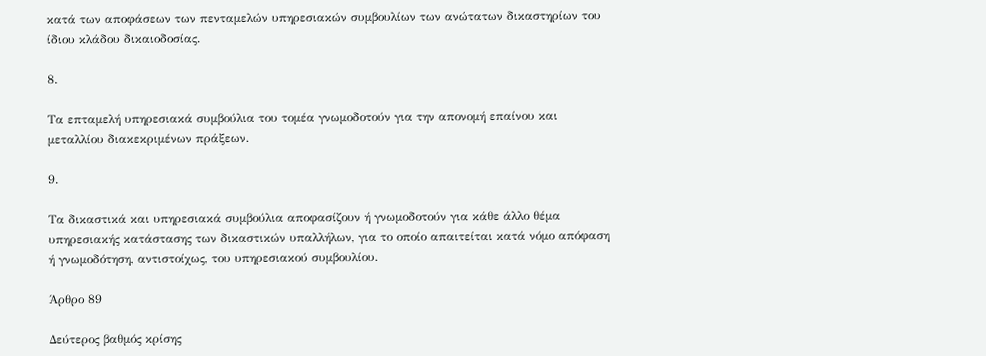κατά των αποφάσεων των πενταμελών υπηρεσιακών συμβουλίων των ανώτατων δικαστηρίων του ίδιου κλάδου δικαιοδοσίας.

8.

Τα επταμελή υπηρεσιακά συμβούλια του τομέα γνωμοδοτούν για την απονομή επαίνου και μεταλλίου διακεκριμένων πράξεων.

9.

Tα δικαστικά και υπηρεσιακά συμβούλια αποφασίζουν ή γνωμοδοτούν για κάθε άλλο θέμα υπηρεσιακής κατάστασης των δικαστικών υπαλλήλων, για το οποίο απαιτείται κατά νόμο απόφαση ή γνωμοδότηση, αντιστοίχως, του υπηρεσιακού συμβουλίου.

Άρθρο 89

Δεύτερος βαθμός κρίσης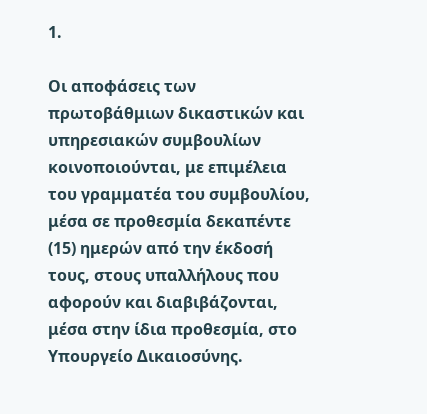1.

Οι αποφάσεις των πρωτοβάθμιων δικαστικών και υπηρεσιακών συμβουλίων κοινοποιούνται, με επιμέλεια του γραμματέα του συμβουλίου, μέσα σε προθεσμία δεκαπέντε (15) ημερών από την έκδοσή τους, στους υπαλλήλους που αφορούν και διαβιβάζονται, μέσα στην ίδια προθεσμία, στο Υπουργείο Δικαιοσύνης.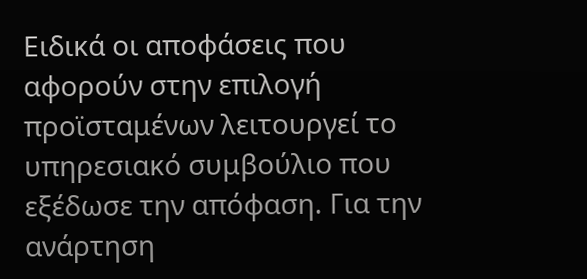Ειδικά οι αποφάσεις που αφορούν στην επιλογή προϊσταμένων λειτουργεί το υπηρεσιακό συμβούλιο που εξέδωσε την απόφαση. Για την ανάρτηση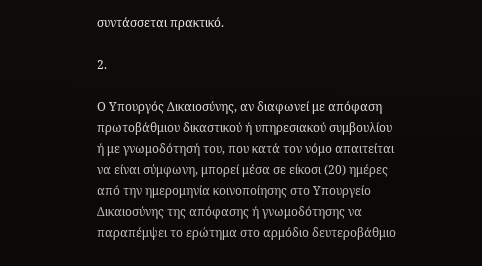συντάσσεται πρακτικό.

2.

Ο Υπουργός Δικαιοσύνης, αν διαφωνεί με απόφαση πρωτοβάθμιου δικαστικού ή υπηρεσιακού συμβουλίου ή με γνωμοδότησή του, που κατά τον νόμο απαιτείται να είναι σύμφωνη, μπορεί μέσα σε είκοσι (20) ημέρες από την ημερομηνία κοινοποίησης στο Υπουργείο Δικαιοσύνης της απόφασης ή γνωμοδότησης να παραπέμψει το ερώτημα στο αρμόδιο δευτεροβάθμιο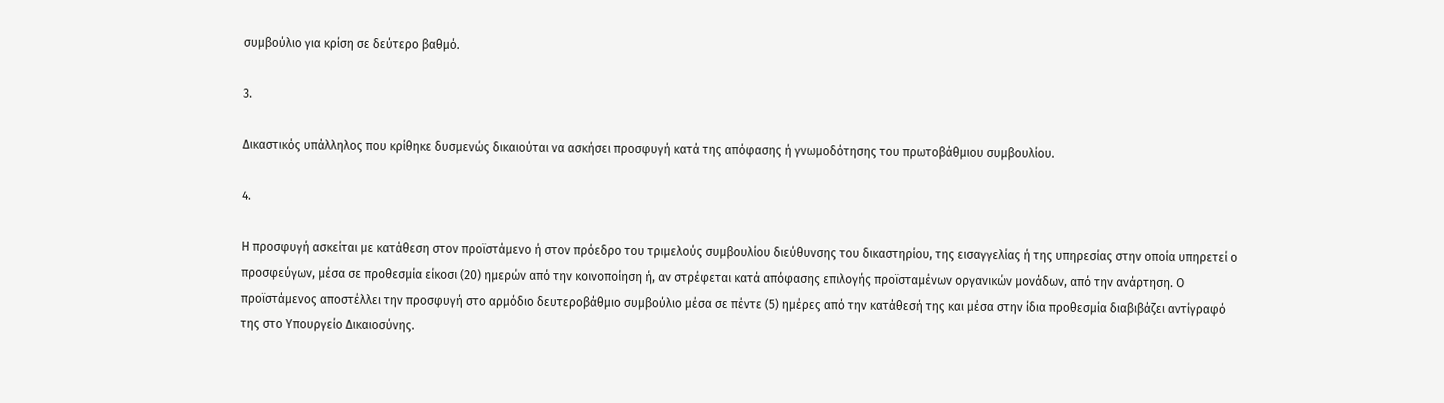συμβούλιο για κρίση σε δεύτερο βαθμό.

3.

Δικαστικός υπάλληλος που κρίθηκε δυσμενώς δικαιούται να ασκήσει προσφυγή κατά της απόφασης ή γνωμοδότησης του πρωτοβάθμιου συμβουλίου.

4.

Η προσφυγή ασκείται με κατάθεση στον προϊστάμενο ή στον πρόεδρο του τριμελούς συμβουλίου διεύθυνσης του δικαστηρίου, της εισαγγελίας ή της υπηρεσίας στην οποία υπηρετεί ο προσφεύγων, μέσα σε προθεσμία είκοσι (20) ημερών από την κοινοποίηση ή, αν στρέφεται κατά απόφασης επιλογής προϊσταμένων οργανικών μονάδων, από την ανάρτηση. Ο προϊστάμενος αποστέλλει την προσφυγή στο αρμόδιο δευτεροβάθμιο συμβούλιο μέσα σε πέντε (5) ημέρες από την κατάθεσή της και μέσα στην ίδια προθεσμία διαβιβάζει αντίγραφό της στο Υπουργείο Δικαιοσύνης.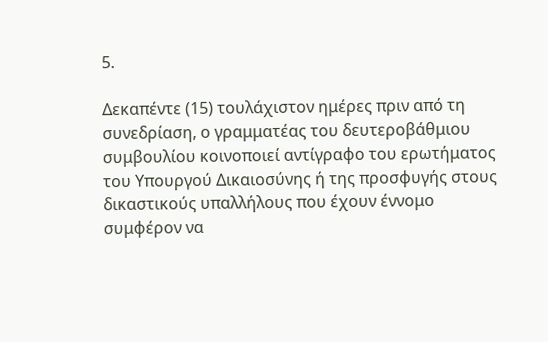5.

Δεκαπέντε (15) τουλάχιστον ημέρες πριν από τη συνεδρίαση, ο γραμματέας του δευτεροβάθμιου συμβουλίου κοινοποιεί αντίγραφο του ερωτήματος του Υπουργού Δικαιοσύνης ή της προσφυγής στους δικαστικούς υπαλλήλους που έχουν έννομο συμφέρον να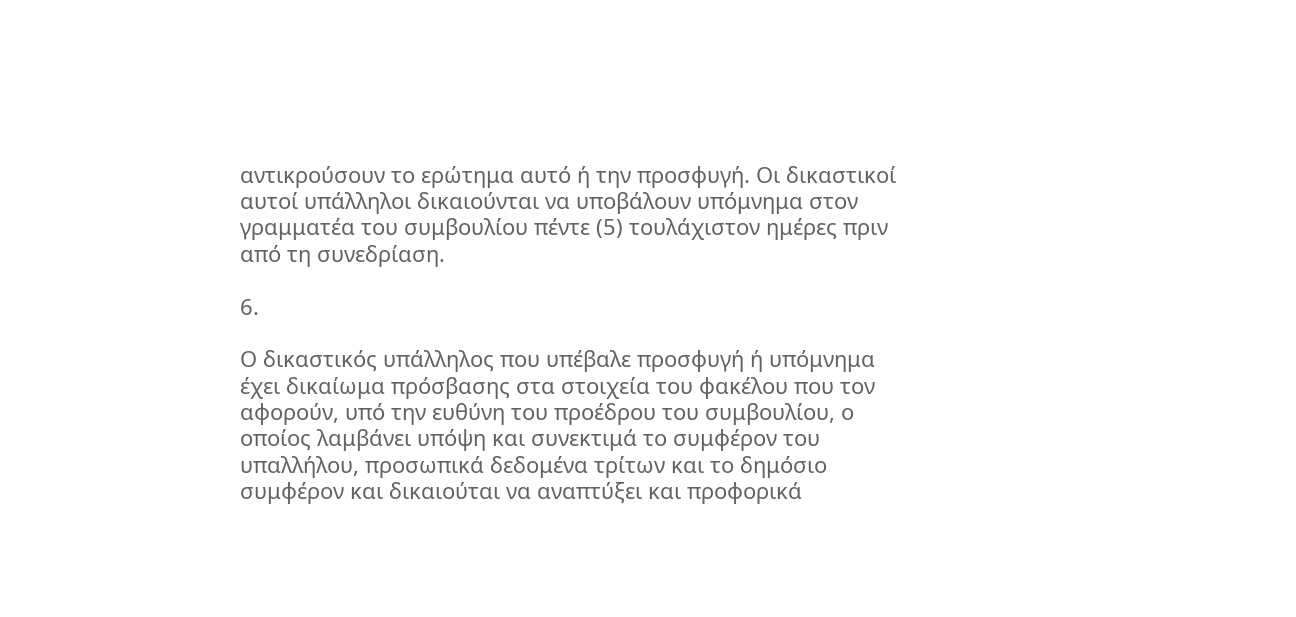αντικρούσουν το ερώτημα αυτό ή την προσφυγή. Οι δικαστικοί αυτοί υπάλληλοι δικαιούνται να υποβάλουν υπόμνημα στον γραμματέα του συμβουλίου πέντε (5) τουλάχιστον ημέρες πριν από τη συνεδρίαση.

6.

Ο δικαστικός υπάλληλος που υπέβαλε προσφυγή ή υπόμνημα έχει δικαίωμα πρόσβασης στα στοιχεία του φακέλου που τον αφορούν, υπό την ευθύνη του προέδρου του συμβουλίου, ο οποίος λαμβάνει υπόψη και συνεκτιμά το συμφέρον του υπαλλήλου, προσωπικά δεδομένα τρίτων και το δημόσιο συμφέρον και δικαιούται να αναπτύξει και προφορικά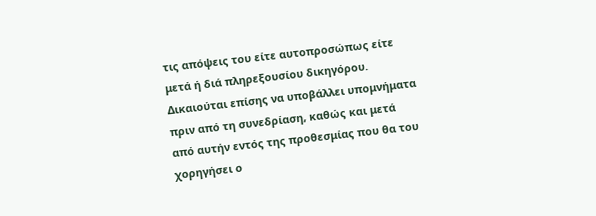τις απόψεις του είτε αυτοπροσώπως είτε μετά ή διά πληρεξουσίου δικηγόρου. Δικαιούται επίσης να υποβάλλει υπομνήματα πριν από τη συνεδρίαση, καθώς και μετά από αυτήν εντός της προθεσμίας που θα του χορηγήσει ο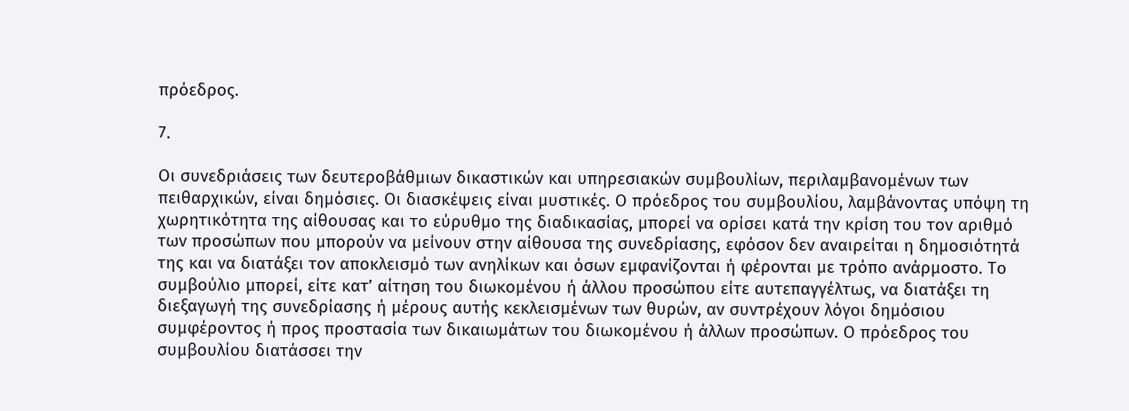πρόεδρος.

7.

Οι συνεδριάσεις των δευτεροβάθμιων δικαστικών και υπηρεσιακών συμβουλίων, περιλαμβανομένων των πειθαρχικών, είναι δημόσιες. Οι διασκέψεις είναι μυστικές. Ο πρόεδρος του συμβουλίου, λαμβάνοντας υπόψη τη χωρητικότητα της αίθουσας και το εύρυθμο της διαδικασίας, μπορεί να ορίσει κατά την κρίση του τον αριθμό των προσώπων που μπορούν να μείνουν στην αίθουσα της συνεδρίασης, εφόσον δεν αναιρείται η δημοσιότητά της και να διατάξει τον αποκλεισμό των ανηλίκων και όσων εμφανίζονται ή φέρονται με τρόπο ανάρμοστο. Το συμβούλιο μπορεί, είτε κατ’ αίτηση του διωκομένου ή άλλου προσώπου είτε αυτεπαγγέλτως, να διατάξει τη διεξαγωγή της συνεδρίασης ή μέρους αυτής κεκλεισμένων των θυρών, αν συντρέχουν λόγοι δημόσιου συμφέροντος ή προς προστασία των δικαιωμάτων του διωκομένου ή άλλων προσώπων. Ο πρόεδρος του συμβουλίου διατάσσει την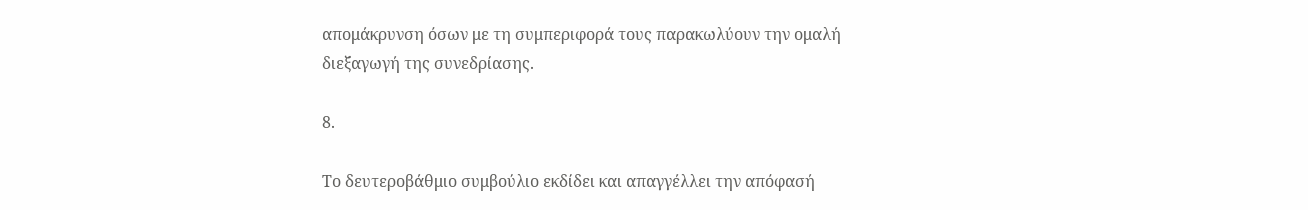απομάκρυνση όσων με τη συμπεριφορά τους παρακωλύουν την ομαλή διεξαγωγή της συνεδρίασης.

8.

Το δευτεροβάθμιο συμβούλιο εκδίδει και απαγγέλλει την απόφασή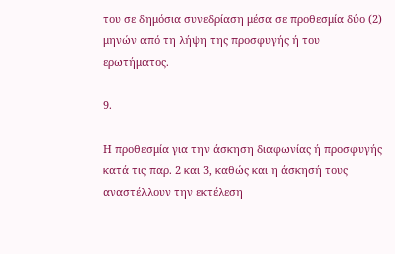του σε δημόσια συνεδρίαση μέσα σε προθεσμία δύο (2) μηνών από τη λήψη της προσφυγής ή του ερωτήματος.

9.

Η προθεσμία για την άσκηση διαφωνίας ή προσφυγής κατά τις παρ. 2 και 3, καθώς και η άσκησή τους αναστέλλουν την εκτέλεση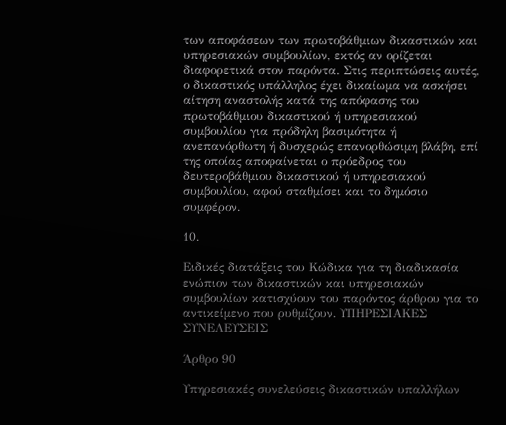των αποφάσεων των πρωτοβάθμιων δικαστικών και υπηρεσιακών συμβουλίων, εκτός αν ορίζεται διαφορετικά στον παρόντα. Στις περιπτώσεις αυτές, ο δικαστικός υπάλληλος έχει δικαίωμα να ασκήσει αίτηση αναστολής κατά της απόφασης του πρωτοβάθμιου δικαστικού ή υπηρεσιακού συμβουλίου για πρόδηλη βασιμότητα ή ανεπανόρθωτη ή δυσχερώς επανορθώσιμη βλάβη, επί της οποίας αποφαίνεται ο πρόεδρος του δευτεροβάθμιου δικαστικού ή υπηρεσιακού συμβουλίου, αφού σταθμίσει και το δημόσιο συμφέρον.

10.

Ειδικές διατάξεις του Κώδικα για τη διαδικασία ενώπιον των δικαστικών και υπηρεσιακών συμβουλίων κατισχύουν του παρόντος άρθρου για το αντικείμενο που ρυθμίζουν. ΥΠΗΡΕΣΙΑΚΕΣ ΣΥΝΕΛΕΥΣΕΙΣ

Άρθρο 90

Υπηρεσιακές συνελεύσεις δικαστικών υπαλλήλων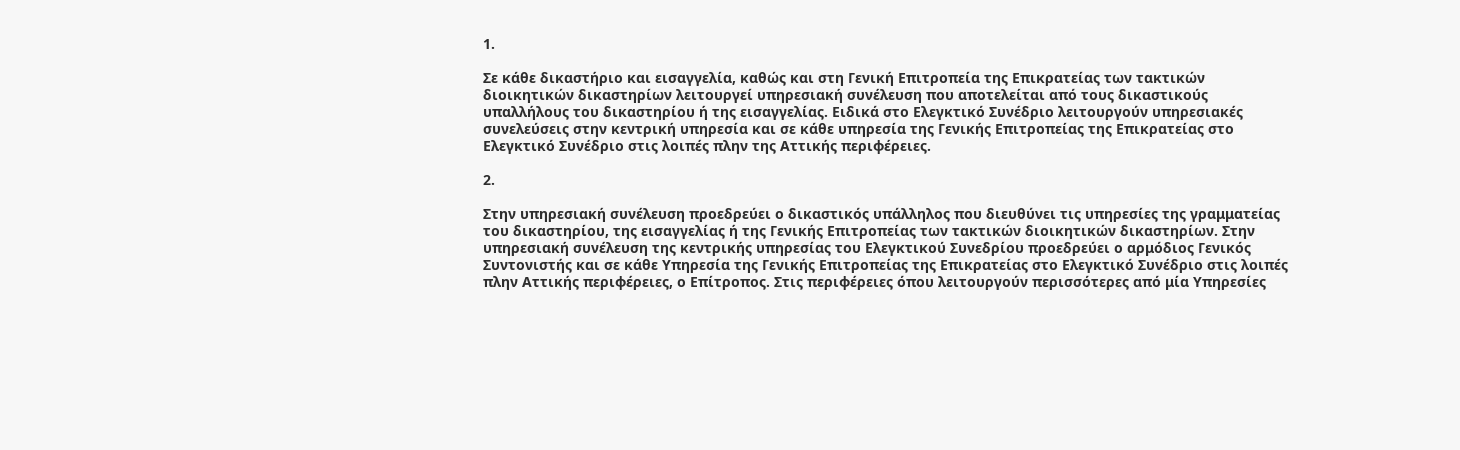1.

Σε κάθε δικαστήριο και εισαγγελία, καθώς και στη Γενική Επιτροπεία της Επικρατείας των τακτικών διοικητικών δικαστηρίων λειτουργεί υπηρεσιακή συνέλευση που αποτελείται από τους δικαστικούς υπαλλήλους του δικαστηρίου ή της εισαγγελίας. Ειδικά στο Ελεγκτικό Συνέδριο λειτουργούν υπηρεσιακές συνελεύσεις στην κεντρική υπηρεσία και σε κάθε υπηρεσία της Γενικής Επιτροπείας της Επικρατείας στο Ελεγκτικό Συνέδριο στις λοιπές πλην της Αττικής περιφέρειες.

2.

Στην υπηρεσιακή συνέλευση προεδρεύει ο δικαστικός υπάλληλος που διευθύνει τις υπηρεσίες της γραμματείας του δικαστηρίου, της εισαγγελίας ή της Γενικής Επιτροπείας των τακτικών διοικητικών δικαστηρίων. Στην υπηρεσιακή συνέλευση της κεντρικής υπηρεσίας του Ελεγκτικού Συνεδρίου προεδρεύει ο αρμόδιος Γενικός Συντονιστής και σε κάθε Υπηρεσία της Γενικής Επιτροπείας της Επικρατείας στο Ελεγκτικό Συνέδριο στις λοιπές πλην Αττικής περιφέρειες, ο Επίτροπος. Στις περιφέρειες όπου λειτουργούν περισσότερες από μία Υπηρεσίες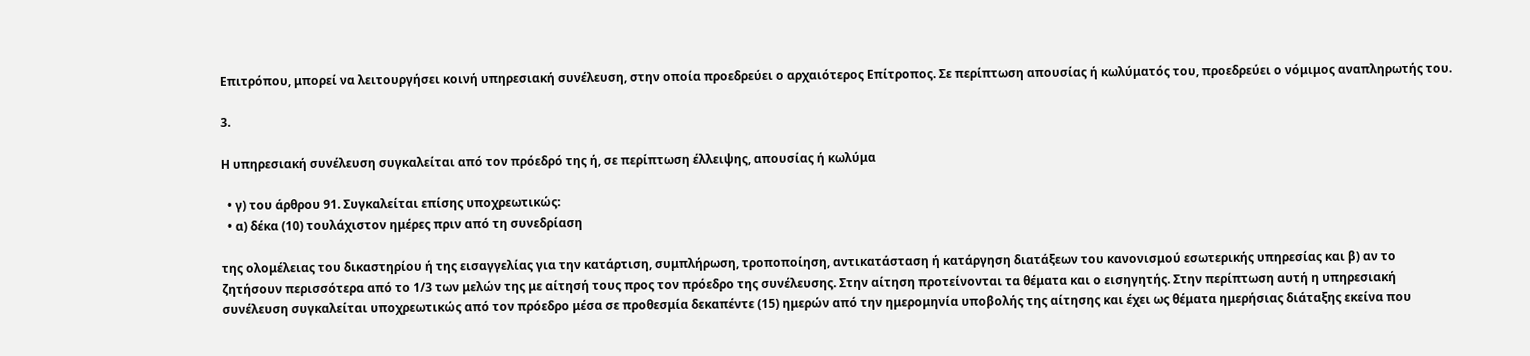Επιτρόπου, μπορεί να λειτουργήσει κοινή υπηρεσιακή συνέλευση, στην οποία προεδρεύει ο αρχαιότερος Επίτροπος. Σε περίπτωση απουσίας ή κωλύματός του, προεδρεύει ο νόμιμος αναπληρωτής του.

3.

Η υπηρεσιακή συνέλευση συγκαλείται από τον πρόεδρό της ή, σε περίπτωση έλλειψης, απουσίας ή κωλύμα

  • γ) του άρθρου 91. Συγκαλείται επίσης υποχρεωτικώς:
  • α) δέκα (10) τουλάχιστον ημέρες πριν από τη συνεδρίαση

της ολομέλειας του δικαστηρίου ή της εισαγγελίας για την κατάρτιση, συμπλήρωση, τροποποίηση, αντικατάσταση ή κατάργηση διατάξεων του κανονισμού εσωτερικής υπηρεσίας και β) αν το ζητήσουν περισσότερα από το 1/3 των μελών της με αίτησή τους προς τον πρόεδρο της συνέλευσης. Στην αίτηση προτείνονται τα θέματα και ο εισηγητής. Στην περίπτωση αυτή η υπηρεσιακή συνέλευση συγκαλείται υποχρεωτικώς από τον πρόεδρο μέσα σε προθεσμία δεκαπέντε (15) ημερών από την ημερομηνία υποβολής της αίτησης και έχει ως θέματα ημερήσιας διάταξης εκείνα που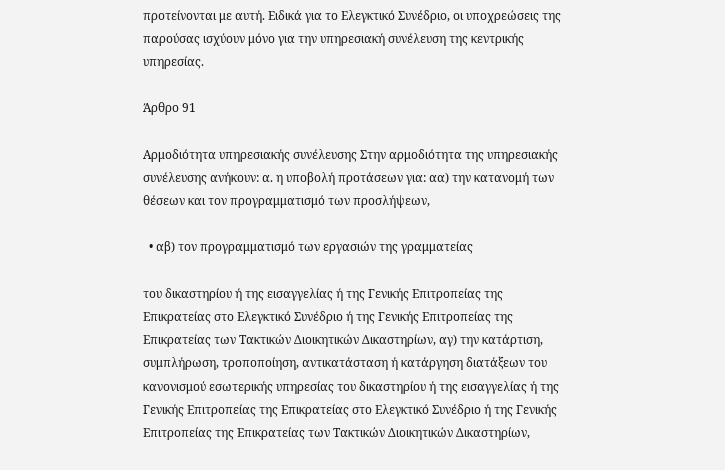προτείνονται με αυτή. Ειδικά για το Ελεγκτικό Συνέδριο, οι υποχρεώσεις της παρούσας ισχύουν μόνο για την υπηρεσιακή συνέλευση της κεντρικής υπηρεσίας.

Άρθρο 91

Αρμοδιότητα υπηρεσιακής συνέλευσης Στην αρμοδιότητα της υπηρεσιακής συνέλευσης ανήκουν: α. η υποβολή προτάσεων για: αα) την κατανομή των θέσεων και τον προγραμματισμό των προσλήψεων,

  • αβ) τον προγραμματισμό των εργασιών της γραμματείας

του δικαστηρίου ή της εισαγγελίας ή της Γενικής Επιτροπείας της Επικρατείας στο Ελεγκτικό Συνέδριο ή της Γενικής Επιτροπείας της Επικρατείας των Τακτικών Διοικητικών Δικαστηρίων, αγ) την κατάρτιση, συμπλήρωση, τροποποίηση, αντικατάσταση ή κατάργηση διατάξεων του κανονισμού εσωτερικής υπηρεσίας του δικαστηρίου ή της εισαγγελίας ή της Γενικής Επιτροπείας της Επικρατείας στο Ελεγκτικό Συνέδριο ή της Γενικής Επιτροπείας της Επικρατείας των Τακτικών Διοικητικών Δικαστηρίων,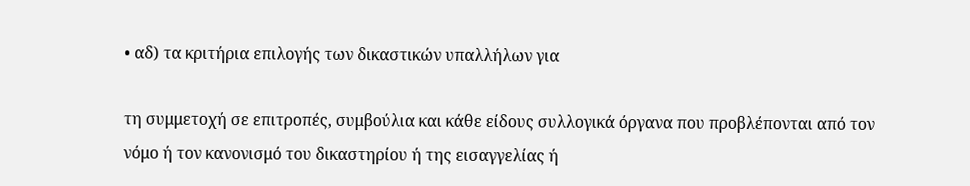• αδ) τα κριτήρια επιλογής των δικαστικών υπαλλήλων για

τη συμμετοχή σε επιτροπές, συμβούλια και κάθε είδους συλλογικά όργανα που προβλέπονται από τον νόμο ή τον κανονισμό του δικαστηρίου ή της εισαγγελίας ή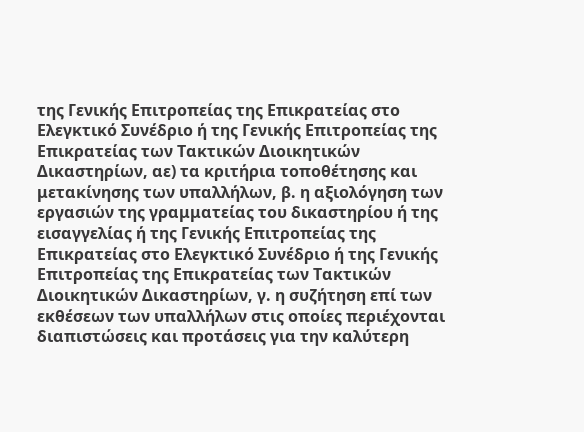της Γενικής Επιτροπείας της Επικρατείας στο Ελεγκτικό Συνέδριο ή της Γενικής Επιτροπείας της Επικρατείας των Τακτικών Διοικητικών Δικαστηρίων, αε) τα κριτήρια τοποθέτησης και μετακίνησης των υπαλλήλων, β. η αξιολόγηση των εργασιών της γραμματείας του δικαστηρίου ή της εισαγγελίας ή της Γενικής Επιτροπείας της Επικρατείας στο Ελεγκτικό Συνέδριο ή της Γενικής Επιτροπείας της Επικρατείας των Τακτικών Διοικητικών Δικαστηρίων, γ. η συζήτηση επί των εκθέσεων των υπαλλήλων στις οποίες περιέχονται διαπιστώσεις και προτάσεις για την καλύτερη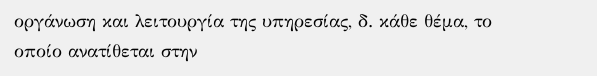οργάνωση και λειτουργία της υπηρεσίας, δ. κάθε θέμα, το οποίο ανατίθεται στην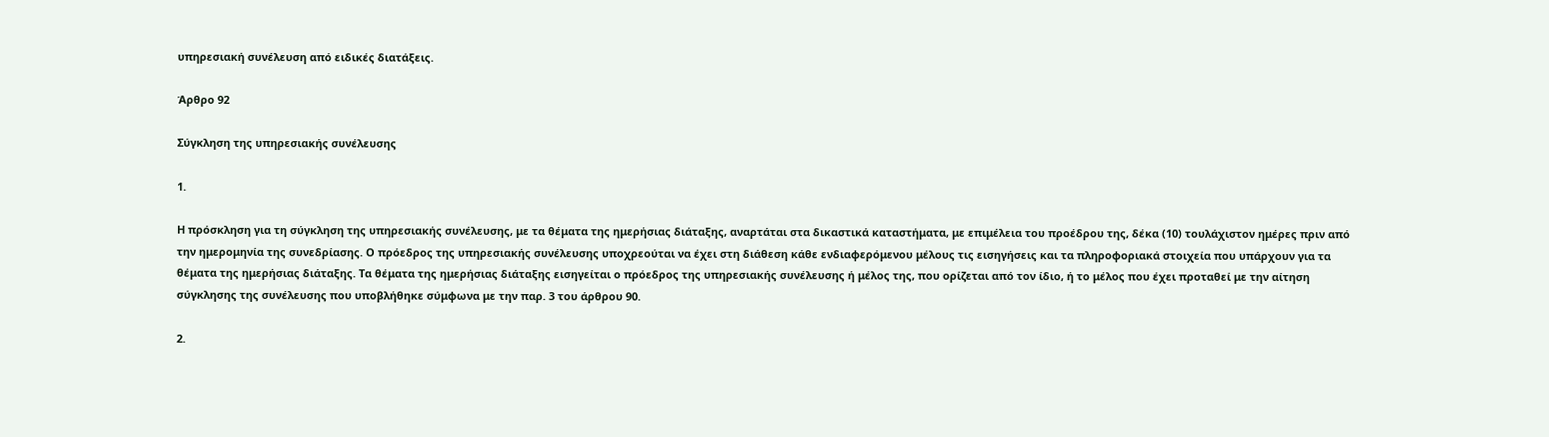υπηρεσιακή συνέλευση από ειδικές διατάξεις.

Άρθρο 92

Σύγκληση της υπηρεσιακής συνέλευσης

1.

Η πρόσκληση για τη σύγκληση της υπηρεσιακής συνέλευσης, με τα θέματα της ημερήσιας διάταξης, αναρτάται στα δικαστικά καταστήματα, με επιμέλεια του προέδρου της, δέκα (10) τουλάχιστον ημέρες πριν από την ημερομηνία της συνεδρίασης. Ο πρόεδρος της υπηρεσιακής συνέλευσης υποχρεούται να έχει στη διάθεση κάθε ενδιαφερόμενου μέλους τις εισηγήσεις και τα πληροφοριακά στοιχεία που υπάρχουν για τα θέματα της ημερήσιας διάταξης. Τα θέματα της ημερήσιας διάταξης εισηγείται ο πρόεδρος της υπηρεσιακής συνέλευσης ή μέλος της, που ορίζεται από τον ίδιο, ή το μέλος που έχει προταθεί με την αίτηση σύγκλησης της συνέλευσης που υποβλήθηκε σύμφωνα με την παρ. 3 του άρθρου 90.

2.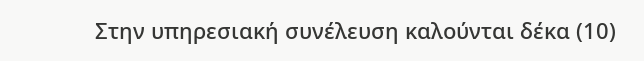Στην υπηρεσιακή συνέλευση καλούνται δέκα (10)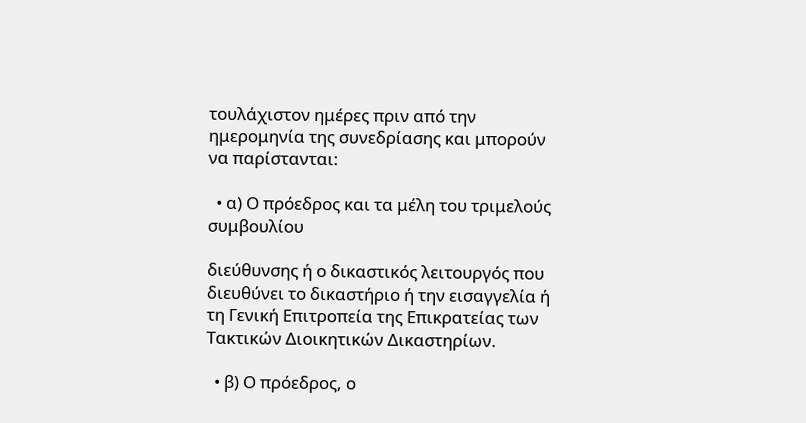τουλάχιστον ημέρες πριν από την ημερομηνία της συνεδρίασης και μπορούν να παρίστανται:

  • α) Ο πρόεδρος και τα μέλη του τριμελούς συμβουλίου

διεύθυνσης ή ο δικαστικός λειτουργός που διευθύνει το δικαστήριο ή την εισαγγελία ή τη Γενική Επιτροπεία της Επικρατείας των Τακτικών Διοικητικών Δικαστηρίων.

  • β) Ο πρόεδρος, ο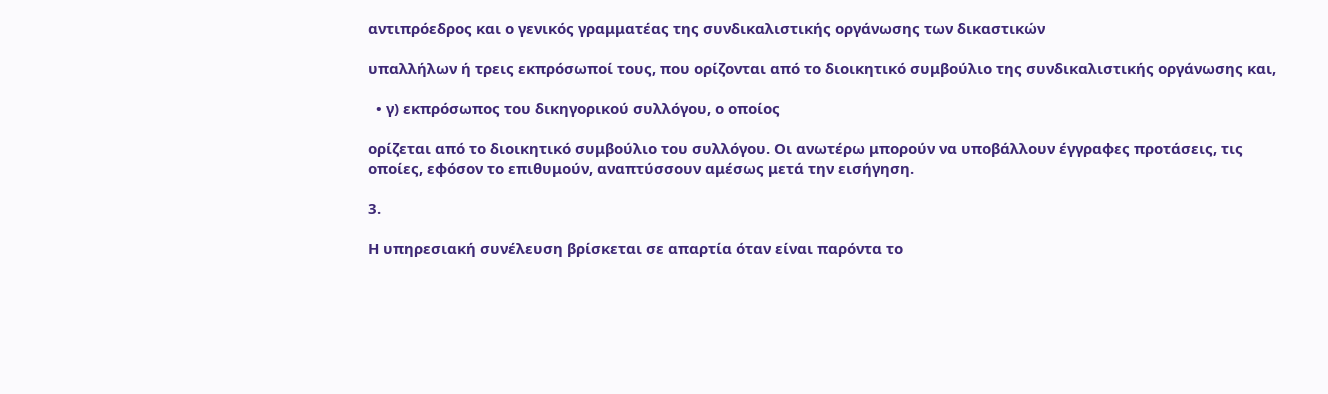αντιπρόεδρος και ο γενικός γραμματέας της συνδικαλιστικής οργάνωσης των δικαστικών

υπαλλήλων ή τρεις εκπρόσωποί τους, που ορίζονται από το διοικητικό συμβούλιο της συνδικαλιστικής οργάνωσης και,

  • γ) εκπρόσωπος του δικηγορικού συλλόγου, ο οποίος

ορίζεται από το διοικητικό συμβούλιο του συλλόγου. Οι ανωτέρω μπορούν να υποβάλλουν έγγραφες προτάσεις, τις οποίες, εφόσον το επιθυμούν, αναπτύσσουν αμέσως μετά την εισήγηση.

3.

Η υπηρεσιακή συνέλευση βρίσκεται σε απαρτία όταν είναι παρόντα το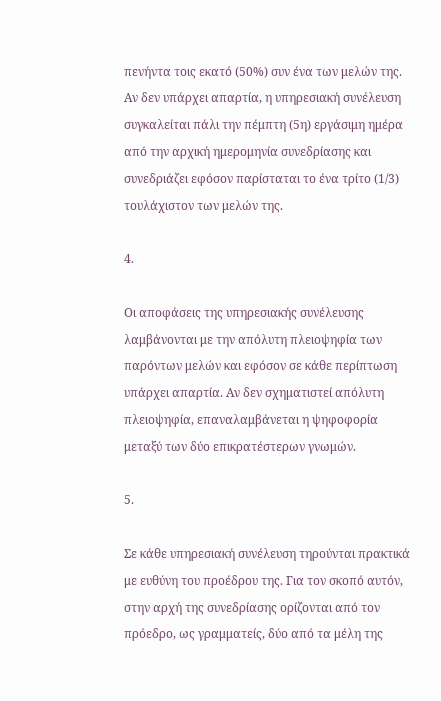πενήντα τοις εκατό (50%) συν ένα των μελών της. Αν δεν υπάρχει απαρτία, η υπηρεσιακή συνέλευση συγκαλείται πάλι την πέμπτη (5η) εργάσιμη ημέρα από την αρχική ημερομηνία συνεδρίασης και συνεδριάζει εφόσον παρίσταται το ένα τρίτο (1/3) τουλάχιστον των μελών της.

4.

Οι αποφάσεις της υπηρεσιακής συνέλευσης λαμβάνονται με την απόλυτη πλειοψηφία των παρόντων μελών και εφόσον σε κάθε περίπτωση υπάρχει απαρτία. Αν δεν σχηματιστεί απόλυτη πλειοψηφία, επαναλαμβάνεται η ψηφοφορία μεταξύ των δύο επικρατέστερων γνωμών.

5.

Σε κάθε υπηρεσιακή συνέλευση τηρούνται πρακτικά με ευθύνη του προέδρου της. Για τον σκοπό αυτόν, στην αρχή της συνεδρίασης ορίζονται από τον πρόεδρο, ως γραμματείς, δύο από τα μέλη της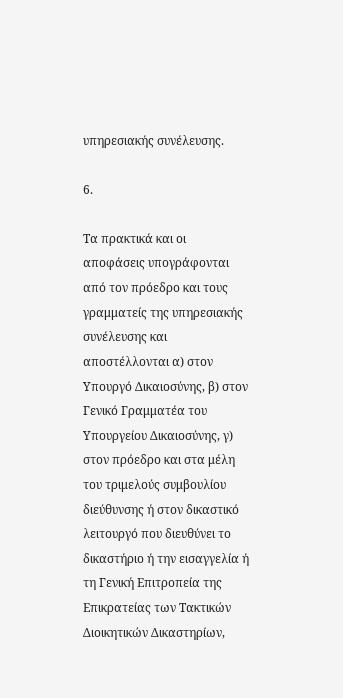υπηρεσιακής συνέλευσης.

6.

Τα πρακτικά και οι αποφάσεις υπογράφονται από τον πρόεδρο και τους γραμματείς της υπηρεσιακής συνέλευσης και αποστέλλονται α) στον Υπουργό Δικαιοσύνης, β) στον Γενικό Γραμματέα του Υπουργείου Δικαιοσύνης, γ) στον πρόεδρο και στα μέλη του τριμελούς συμβουλίου διεύθυνσης ή στον δικαστικό λειτουργό που διευθύνει το δικαστήριο ή την εισαγγελία ή τη Γενική Επιτροπεία της Επικρατείας των Τακτικών Διοικητικών Δικαστηρίων,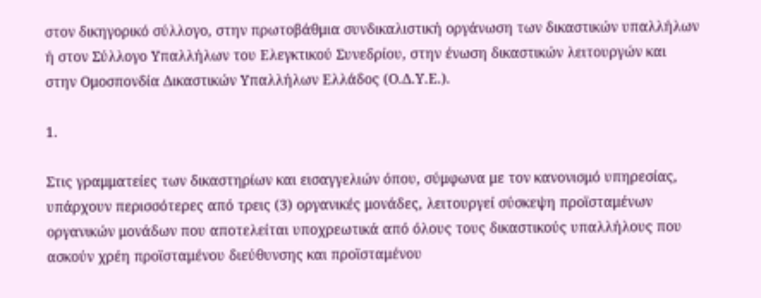στον δικηγορικό σύλλογο, στην πρωτοβάθμια συνδικαλιστική οργάνωση των δικαστικών υπαλλήλων ή στον Σύλλογο Υπαλλήλων του Ελεγκτικού Συνεδρίου, στην ένωση δικαστικών λειτουργών και στην Ομοσπονδία Δικαστικών Υπαλλήλων Ελλάδος (Ο.Δ.Υ.Ε.).

1.

Στις γραμματείες των δικαστηρίων και εισαγγελιών όπου, σύμφωνα με τον κανονισμό υπηρεσίας, υπάρχουν περισσότερες από τρεις (3) οργανικές μονάδες, λειτουργεί σύσκεψη προϊσταμένων οργανικών μονάδων που αποτελείται υποχρεωτικά από όλους τους δικαστικούς υπαλλήλους που ασκούν χρέη προϊσταμένου διεύθυνσης και προϊσταμένου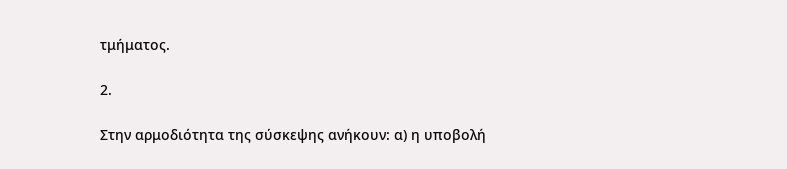τμήματος.

2.

Στην αρμοδιότητα της σύσκεψης ανήκουν: α) η υποβολή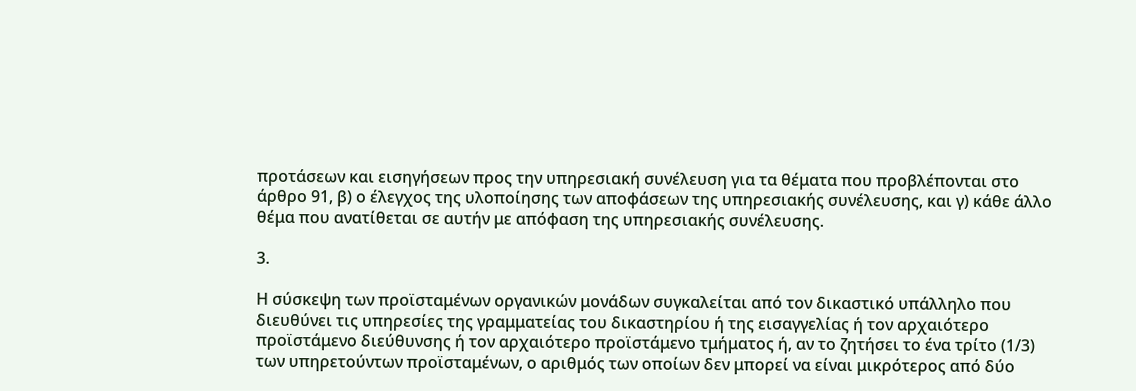προτάσεων και εισηγήσεων προς την υπηρεσιακή συνέλευση για τα θέματα που προβλέπονται στο άρθρο 91, β) ο έλεγχος της υλοποίησης των αποφάσεων της υπηρεσιακής συνέλευσης, και γ) κάθε άλλο θέμα που ανατίθεται σε αυτήν με απόφαση της υπηρεσιακής συνέλευσης.

3.

Η σύσκεψη των προϊσταμένων οργανικών μονάδων συγκαλείται από τον δικαστικό υπάλληλο που διευθύνει τις υπηρεσίες της γραμματείας του δικαστηρίου ή της εισαγγελίας ή τον αρχαιότερο προϊστάμενο διεύθυνσης ή τον αρχαιότερο προϊστάμενο τμήματος ή, αν το ζητήσει το ένα τρίτο (1/3) των υπηρετούντων προϊσταμένων, ο αριθμός των οποίων δεν μπορεί να είναι μικρότερος από δύο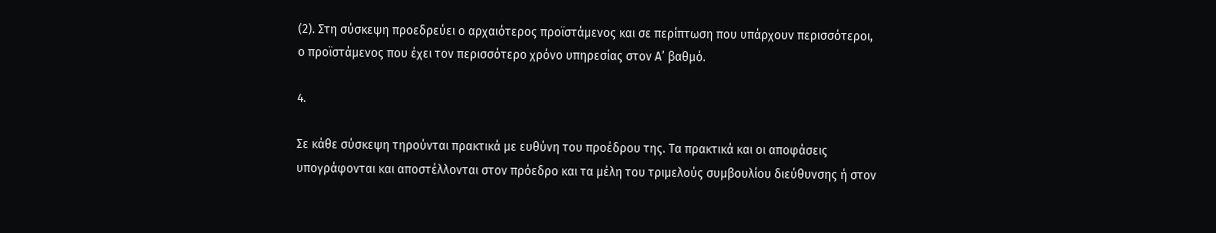(2). Στη σύσκεψη προεδρεύει ο αρχαιότερος προϊστάμενος και σε περίπτωση που υπάρχουν περισσότεροι, ο προϊστάμενος που έχει τον περισσότερο χρόνο υπηρεσίας στον Α’ βαθμό.

4.

Σε κάθε σύσκεψη τηρούνται πρακτικά με ευθύνη του προέδρου της. Τα πρακτικά και οι αποφάσεις υπογράφονται και αποστέλλονται στον πρόεδρο και τα μέλη του τριμελούς συμβουλίου διεύθυνσης ή στον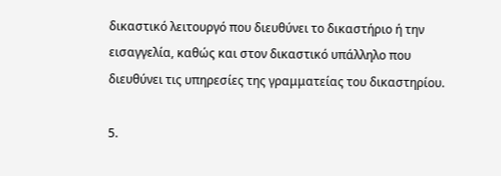δικαστικό λειτουργό που διευθύνει το δικαστήριο ή την εισαγγελία, καθώς και στον δικαστικό υπάλληλο που διευθύνει τις υπηρεσίες της γραμματείας του δικαστηρίου.

5.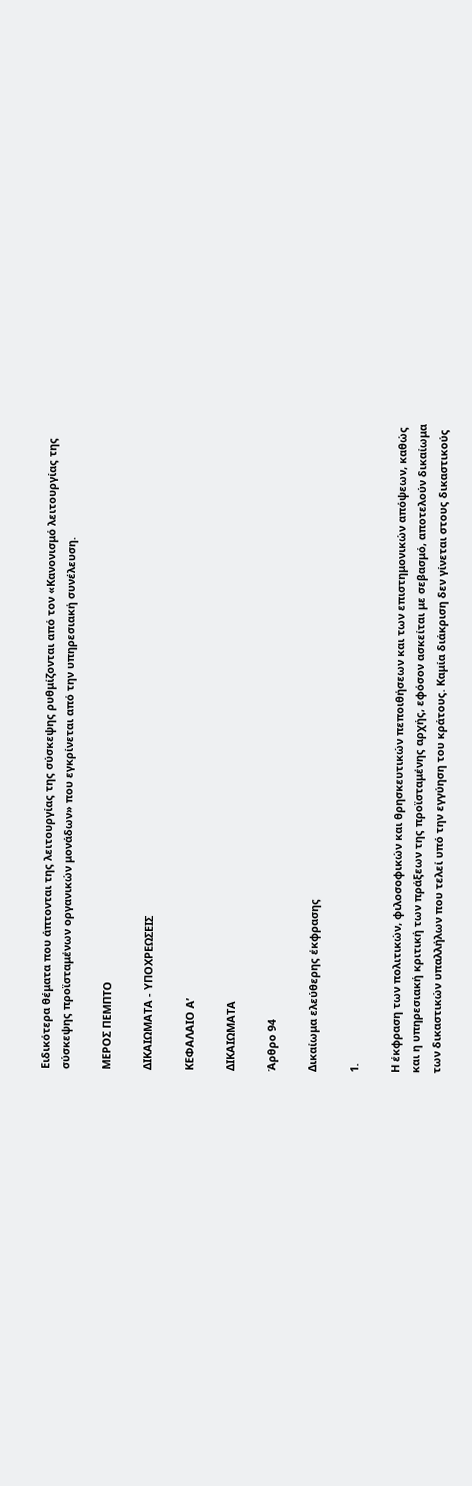Ειδικότερα θέματα που άπτονται της λειτουργίας της σύσκεψης ρυθμίζονται από τον «Κανονισμό λειτουργίας της σύσκεψης προϊσταμένων οργανικών μονάδων» που εγκρίνεται από την υπηρεσιακή συνέλευση.

ΜΕΡΟΣ ΠΕΜΠΤΟ

ΔΙΚΑΙΩΜΑΤΑ - ΥΠΟΧΡΕΩΣΕΙΣ

ΚΕΦΑΛΑΙΟ Α’

ΔΙΚΑΙΩΜΑΤΑ

Άρθρο 94

Δικαίωμα ελεύθερης έκφρασης

1.

Η έκφραση των πολιτικών, φιλοσοφικών και θρησκευτικών πεποιθήσεων και των επιστημονικών απόψεων, καθώς και η υπηρεσιακή κριτική των πράξεων της προϊσταμένης αρχής, εφόσον ασκείται με σεβασμό, αποτελούν δικαίωμα των δικαστικών υπαλλήλων που τελεί υπό την εγγύηση του κράτους. Καμία διάκριση δεν γίνεται στους δικαστικούς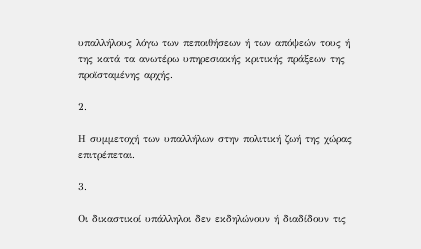υπαλλήλους λόγω των πεποιθήσεων ή των απόψεών τους ή της κατά τα ανωτέρω υπηρεσιακής κριτικής πράξεων της προϊσταμένης αρχής.

2.

Η συμμετοχή των υπαλλήλων στην πολιτική ζωή της χώρας επιτρέπεται.

3.

Οι δικαστικοί υπάλληλοι δεν εκδηλώνουν ή διαδίδουν τις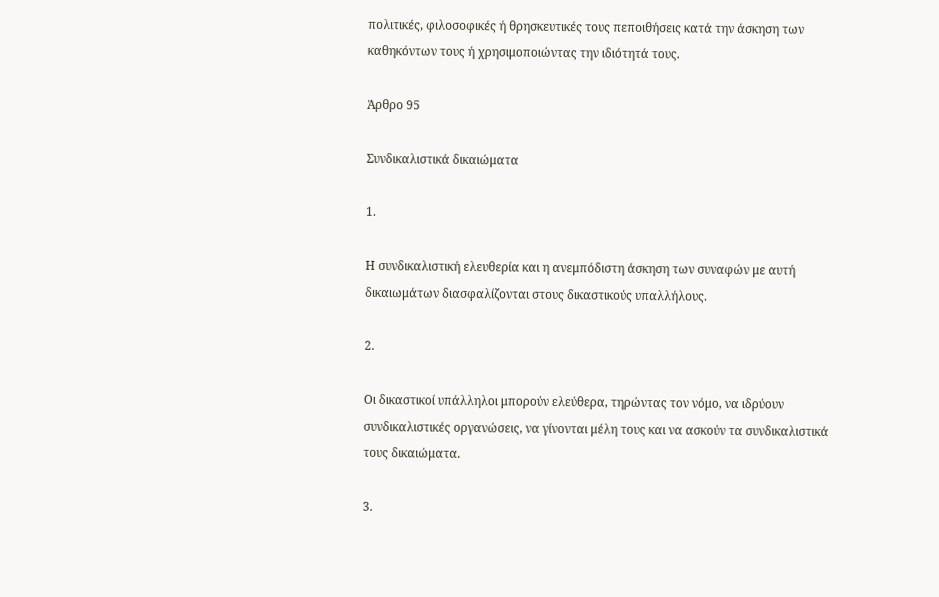πολιτικές, φιλοσοφικές ή θρησκευτικές τους πεποιθήσεις κατά την άσκηση των καθηκόντων τους ή χρησιμοποιώντας την ιδιότητά τους.

Άρθρο 95

Συνδικαλιστικά δικαιώματα

1.

Η συνδικαλιστική ελευθερία και η ανεμπόδιστη άσκηση των συναφών με αυτή δικαιωμάτων διασφαλίζονται στους δικαστικούς υπαλλήλους.

2.

Οι δικαστικοί υπάλληλοι μπορούν ελεύθερα, τηρώντας τον νόμο, να ιδρύουν συνδικαλιστικές οργανώσεις, να γίνονται μέλη τους και να ασκούν τα συνδικαλιστικά τους δικαιώματα.

3.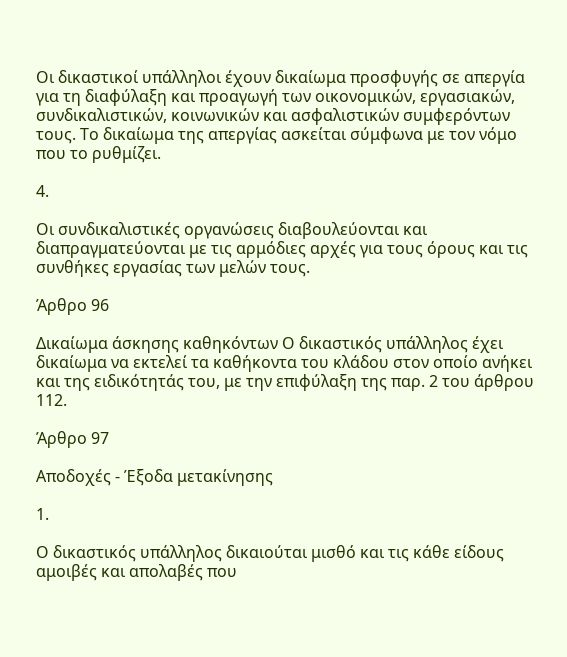Οι δικαστικοί υπάλληλοι έχουν δικαίωμα προσφυγής σε απεργία για τη διαφύλαξη και προαγωγή των οικονομικών, εργασιακών, συνδικαλιστικών, κοινωνικών και ασφαλιστικών συμφερόντων τους. Το δικαίωμα της απεργίας ασκείται σύμφωνα με τον νόμο που το ρυθμίζει.

4.

Οι συνδικαλιστικές οργανώσεις διαβουλεύονται και διαπραγματεύονται με τις αρμόδιες αρχές για τους όρους και τις συνθήκες εργασίας των μελών τους.

Άρθρο 96

Δικαίωμα άσκησης καθηκόντων Ο δικαστικός υπάλληλος έχει δικαίωμα να εκτελεί τα καθήκοντα του κλάδου στον οποίο ανήκει και της ειδικότητάς του, με την επιφύλαξη της παρ. 2 του άρθρου 112.

Άρθρο 97

Αποδοχές - Έξοδα μετακίνησης

1.

Ο δικαστικός υπάλληλος δικαιούται μισθό και τις κάθε είδους αμοιβές και απολαβές που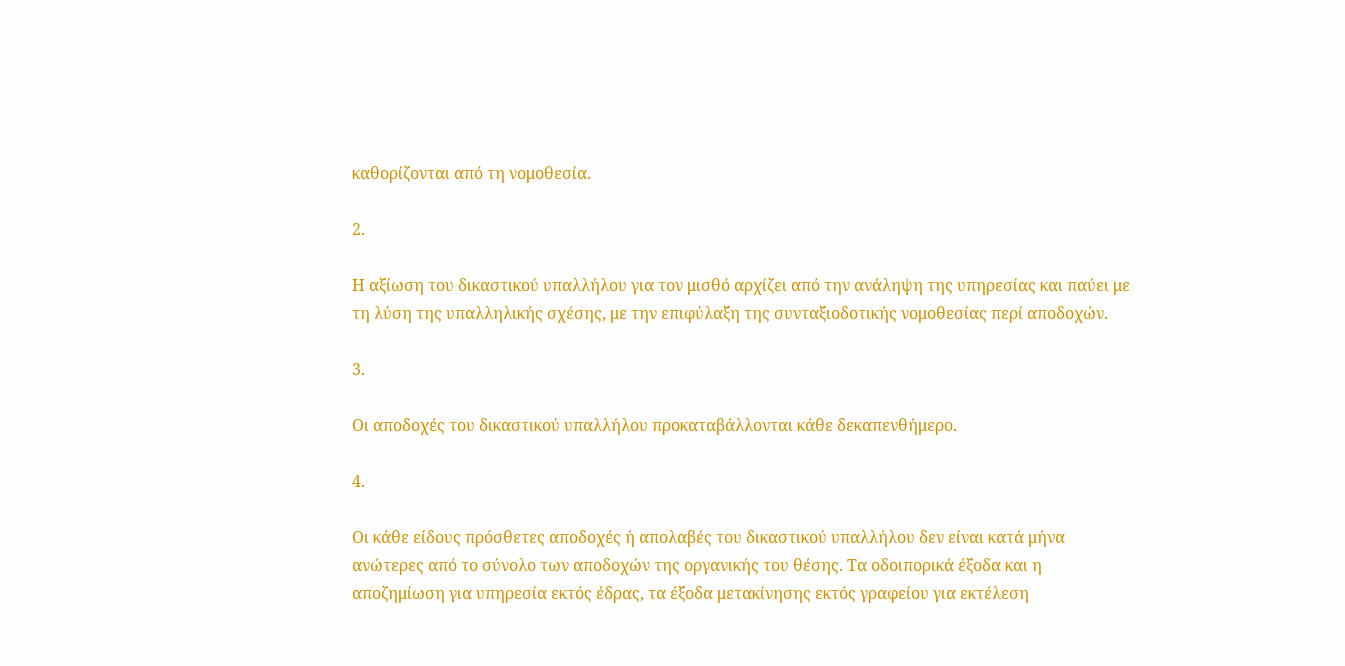καθορίζονται από τη νομοθεσία.

2.

Η αξίωση του δικαστικού υπαλλήλου για τον μισθό αρχίζει από την ανάληψη της υπηρεσίας και παύει με τη λύση της υπαλληλικής σχέσης, με την επιφύλαξη της συνταξιοδοτικής νομοθεσίας περί αποδοχών.

3.

Οι αποδοχές του δικαστικού υπαλλήλου προκαταβάλλονται κάθε δεκαπενθήμερο.

4.

Οι κάθε είδους πρόσθετες αποδοχές ή απολαβές του δικαστικού υπαλλήλου δεν είναι κατά μήνα ανώτερες από το σύνολο των αποδοχών της οργανικής του θέσης. Τα οδοιπορικά έξοδα και η αποζημίωση για υπηρεσία εκτός έδρας, τα έξοδα μετακίνησης εκτός γραφείου για εκτέλεση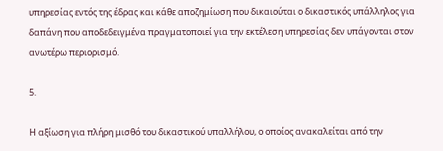υπηρεσίας εντός της έδρας και κάθε αποζημίωση που δικαιούται ο δικαστικός υπάλληλος για δαπάνη που αποδεδειγμένα πραγματοποιεί για την εκτέλεση υπηρεσίας δεν υπάγονται στον ανωτέρω περιορισμό.

5.

Η αξίωση για πλήρη μισθό του δικαστικού υπαλλήλου, ο οποίος ανακαλείται από την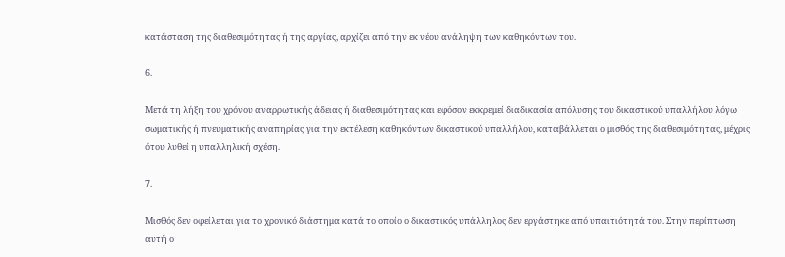κατάσταση της διαθεσιμότητας ή της αργίας, αρχίζει από την εκ νέου ανάληψη των καθηκόντων του.

6.

Μετά τη λήξη του χρόνου αναρρωτικής άδειας ή διαθεσιμότητας και εφόσον εκκρεμεί διαδικασία απόλυσης του δικαστικού υπαλλήλου λόγω σωματικής ή πνευματικής αναπηρίας για την εκτέλεση καθηκόντων δικαστικού υπαλλήλου, καταβάλλεται ο μισθός της διαθεσιμότητας, μέχρις ότου λυθεί η υπαλληλική σχέση.

7.

Μισθός δεν οφείλεται για το χρονικό διάστημα κατά το οποίο ο δικαστικός υπάλληλος δεν εργάστηκε από υπαιτιότητά του. Στην περίπτωση αυτή ο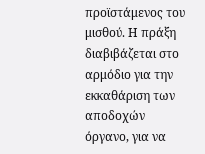προϊστάμενος του μισθού. Η πράξη διαβιβάζεται στο αρμόδιο για την εκκαθάριση των αποδοχών όργανο, για να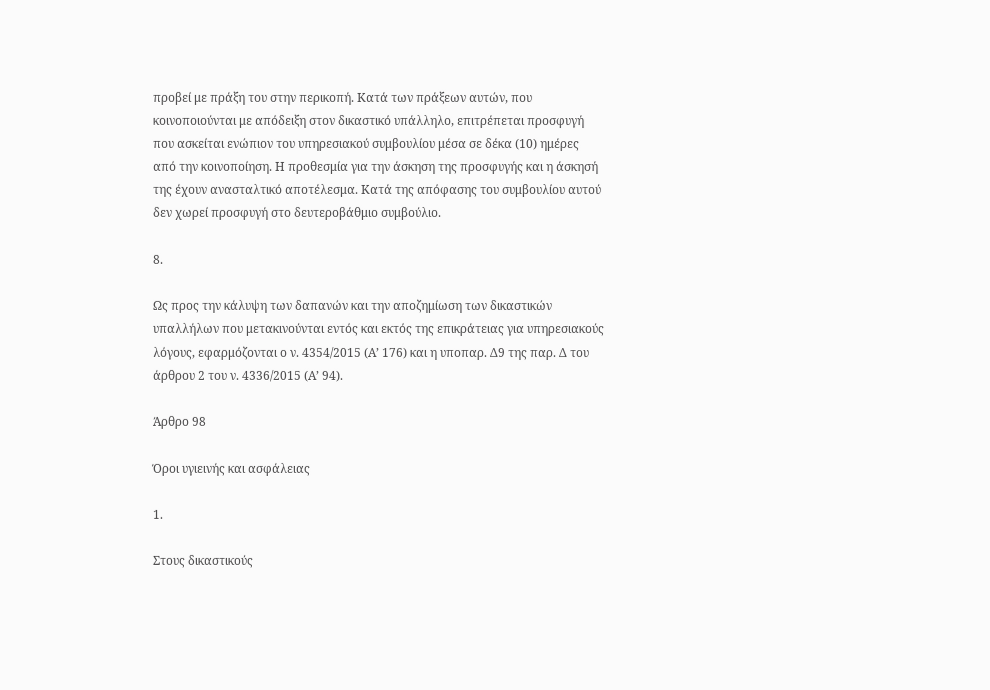προβεί με πράξη του στην περικοπή. Κατά των πράξεων αυτών, που κοινοποιούνται με απόδειξη στον δικαστικό υπάλληλο, επιτρέπεται προσφυγή που ασκείται ενώπιον του υπηρεσιακού συμβουλίου μέσα σε δέκα (10) ημέρες από την κοινοποίηση. Η προθεσμία για την άσκηση της προσφυγής και η άσκησή της έχουν ανασταλτικό αποτέλεσμα. Κατά της απόφασης του συμβουλίου αυτού δεν χωρεί προσφυγή στο δευτεροβάθμιο συμβούλιο.

8.

Ως προς την κάλυψη των δαπανών και την αποζημίωση των δικαστικών υπαλλήλων που μετακινούνται εντός και εκτός της επικράτειας για υπηρεσιακούς λόγους, εφαρμόζονται ο ν. 4354/2015 (Α’ 176) και η υποπαρ. Δ9 της παρ. Δ του άρθρου 2 του ν. 4336/2015 (Α’ 94).

Άρθρο 98

Όροι υγιεινής και ασφάλειας

1.

Στους δικαστικούς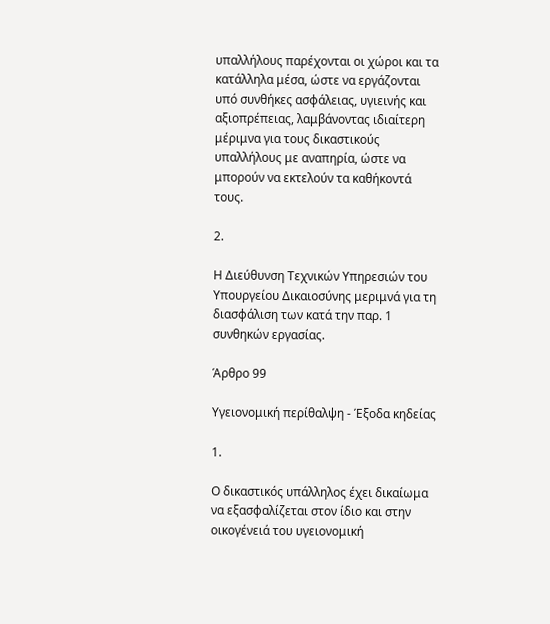υπαλλήλους παρέχονται οι χώροι και τα κατάλληλα μέσα, ώστε να εργάζονται υπό συνθήκες ασφάλειας, υγιεινής και αξιοπρέπειας, λαμβάνοντας ιδιαίτερη μέριμνα για τους δικαστικούς υπαλλήλους με αναπηρία, ώστε να μπορούν να εκτελούν τα καθήκοντά τους.

2.

Η Διεύθυνση Τεχνικών Υπηρεσιών του Υπουργείου Δικαιοσύνης μεριμνά για τη διασφάλιση των κατά την παρ. 1 συνθηκών εργασίας.

Άρθρο 99

Υγειονομική περίθαλψη - Έξοδα κηδείας

1.

Ο δικαστικός υπάλληλος έχει δικαίωμα να εξασφαλίζεται στον ίδιο και στην οικογένειά του υγειονομική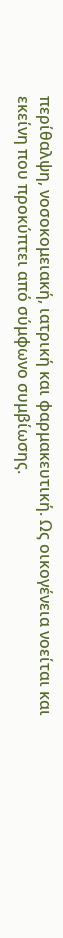περίθαλψη, νοσοκομειακή, ιατρική και φαρμακευτική. Ως οικογένεια νοείται και εκείνη που προκύπτει από σύμφωνο συμβίωσης.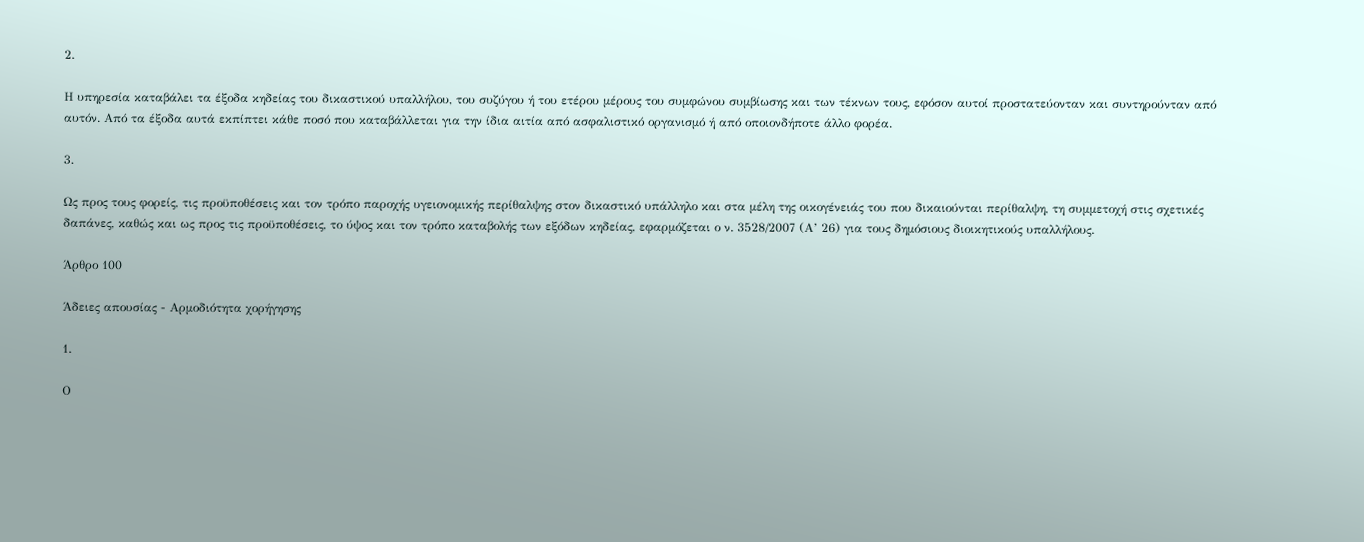2.

Η υπηρεσία καταβάλει τα έξοδα κηδείας του δικαστικού υπαλλήλου, του συζύγου ή του ετέρου μέρους του συμφώνου συμβίωσης και των τέκνων τους, εφόσον αυτοί προστατεύονταν και συντηρούνταν από αυτόν. Από τα έξοδα αυτά εκπίπτει κάθε ποσό που καταβάλλεται για την ίδια αιτία από ασφαλιστικό οργανισμό ή από οποιονδήποτε άλλο φορέα.

3.

Ως προς τους φορείς, τις προϋποθέσεις και τον τρόπο παροχής υγειονομικής περίθαλψης στον δικαστικό υπάλληλο και στα μέλη της οικογένειάς του που δικαιούνται περίθαλψη, τη συμμετοχή στις σχετικές δαπάνες, καθώς και ως προς τις προϋποθέσεις, το ύψος και τον τρόπο καταβολής των εξόδων κηδείας, εφαρμόζεται ο ν. 3528/2007 (Α’ 26) για τους δημόσιους διοικητικούς υπαλλήλους.

Άρθρο 100

Άδειες απουσίας - Αρμοδιότητα χορήγησης

1.

Ο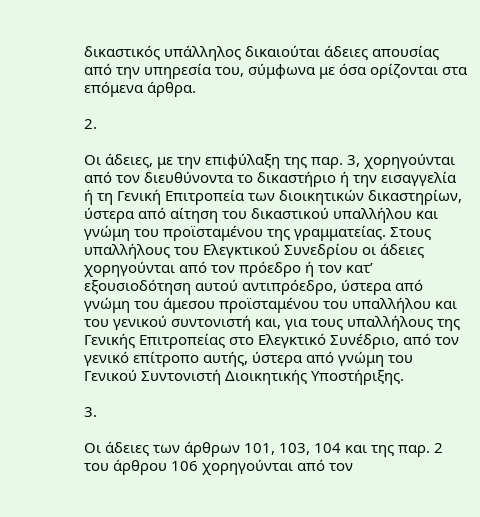δικαστικός υπάλληλος δικαιούται άδειες απουσίας από την υπηρεσία του, σύμφωνα με όσα ορίζονται στα επόμενα άρθρα.

2.

Οι άδειες, με την επιφύλαξη της παρ. 3, χορηγούνται από τον διευθύνοντα το δικαστήριο ή την εισαγγελία ή τη Γενική Επιτροπεία των διοικητικών δικαστηρίων, ύστερα από αίτηση του δικαστικού υπαλλήλου και γνώμη του προϊσταμένου της γραμματείας. Στους υπαλλήλους του Ελεγκτικού Συνεδρίου οι άδειες χορηγούνται από τον πρόεδρο ή τον κατ’ εξουσιοδότηση αυτού αντιπρόεδρο, ύστερα από γνώμη του άμεσου προϊσταμένου του υπαλλήλου και του γενικού συντονιστή και, για τους υπαλλήλους της Γενικής Επιτροπείας στο Ελεγκτικό Συνέδριο, από τον γενικό επίτροπο αυτής, ύστερα από γνώμη του Γενικού Συντονιστή Διοικητικής Υποστήριξης.

3.

Οι άδειες των άρθρων 101, 103, 104 και της παρ. 2 του άρθρου 106 χορηγούνται από τον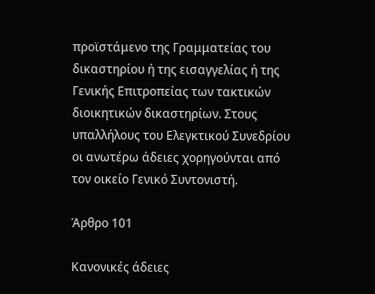προϊστάμενο της Γραμματείας του δικαστηρίου ή της εισαγγελίας ή της Γενικής Επιτροπείας των τακτικών διοικητικών δικαστηρίων. Στους υπαλλήλους του Ελεγκτικού Συνεδρίου οι ανωτέρω άδειες χορηγούνται από τον οικείο Γενικό Συντονιστή.

Άρθρο 101

Κανονικές άδειες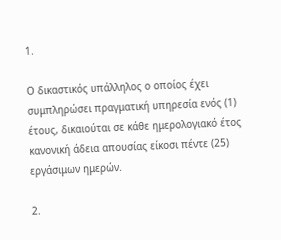1.

Ο δικαστικός υπάλληλος ο οποίος έχει συμπληρώσει πραγματική υπηρεσία ενός (1) έτους, δικαιούται σε κάθε ημερολογιακό έτος κανονική άδεια απουσίας είκοσι πέντε (25) εργάσιμων ημερών.

2.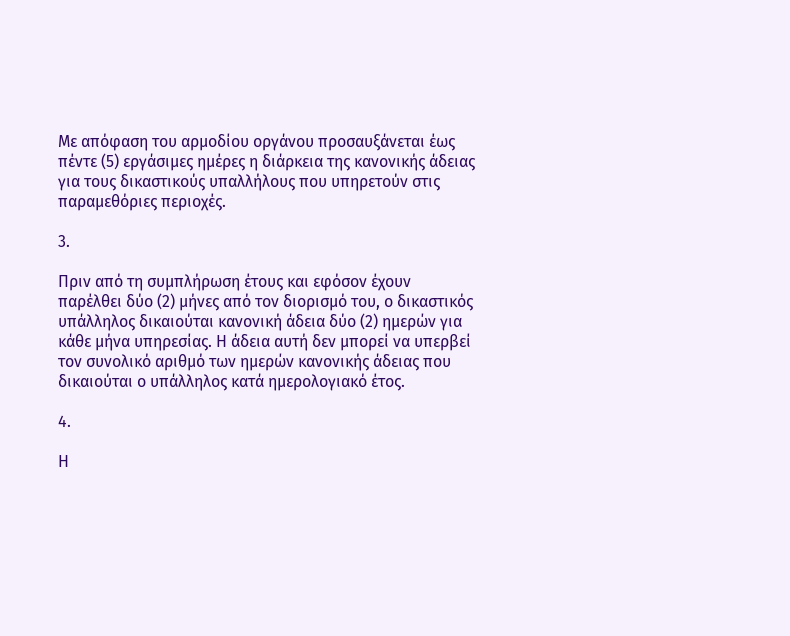Με απόφαση του αρμοδίου οργάνου προσαυξάνεται έως πέντε (5) εργάσιμες ημέρες η διάρκεια της κανονικής άδειας για τους δικαστικούς υπαλλήλους που υπηρετούν στις παραμεθόριες περιοχές.

3.

Πριν από τη συμπλήρωση έτους και εφόσον έχουν παρέλθει δύο (2) μήνες από τον διορισμό του, ο δικαστικός υπάλληλος δικαιούται κανονική άδεια δύο (2) ημερών για κάθε μήνα υπηρεσίας. Η άδεια αυτή δεν μπορεί να υπερβεί τον συνολικό αριθμό των ημερών κανονικής άδειας που δικαιούται ο υπάλληλος κατά ημερολογιακό έτος.

4.

Η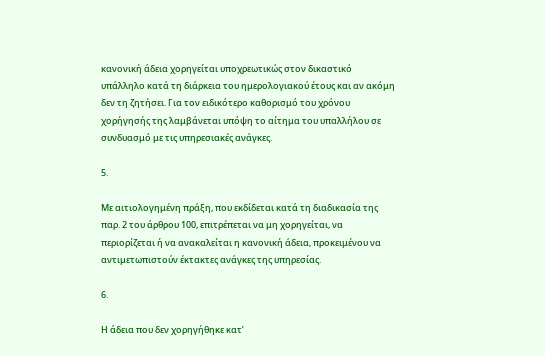κανονική άδεια χορηγείται υποχρεωτικώς στον δικαστικό υπάλληλο κατά τη διάρκεια του ημερολογιακού έτους και αν ακόμη δεν τη ζητήσει. Για τον ειδικότερο καθορισμό του χρόνου χορήγησής της λαμβάνεται υπόψη το αίτημα του υπαλλήλου σε συνδυασμό με τις υπηρεσιακές ανάγκες.

5.

Με αιτιολογημένη πράξη, που εκδίδεται κατά τη διαδικασία της παρ. 2 του άρθρου 100, επιτρέπεται να μη χορηγείται, να περιορίζεται ή να ανακαλείται η κανονική άδεια, προκειμένου να αντιμετωπιστούν έκτακτες ανάγκες της υπηρεσίας.

6.

Η άδεια που δεν χορηγήθηκε κατ’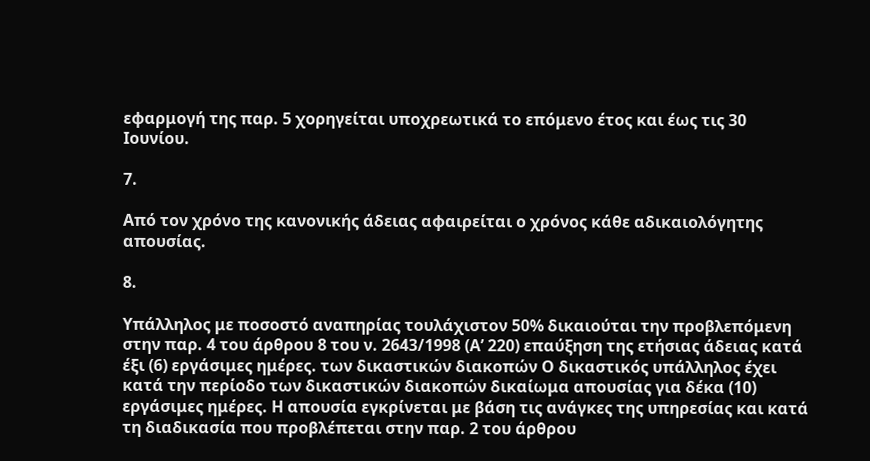εφαρμογή της παρ. 5 χορηγείται υποχρεωτικά το επόμενο έτος και έως τις 30 Ιουνίου.

7.

Από τον χρόνο της κανονικής άδειας αφαιρείται ο χρόνος κάθε αδικαιολόγητης απουσίας.

8.

Υπάλληλος με ποσοστό αναπηρίας τουλάχιστον 50% δικαιούται την προβλεπόμενη στην παρ. 4 του άρθρου 8 του ν. 2643/1998 (Α’ 220) επαύξηση της ετήσιας άδειας κατά έξι (6) εργάσιμες ημέρες. των δικαστικών διακοπών Ο δικαστικός υπάλληλος έχει κατά την περίοδο των δικαστικών διακοπών δικαίωμα απουσίας για δέκα (10) εργάσιμες ημέρες. Η απουσία εγκρίνεται με βάση τις ανάγκες της υπηρεσίας και κατά τη διαδικασία που προβλέπεται στην παρ. 2 του άρθρου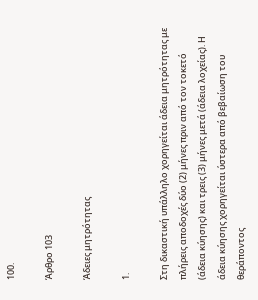100.

Άρθρο 103

Άδειες μητρότητας

1.

Στη δικαστική υπάλληλο χορηγείται άδεια μητρότητας με πλήρεις αποδοχές δύο (2) μήνες πριν από τον τοκετό (άδεια κύησης) και τρεις (3) μήνες μετά (άδεια λοχείας). Η άδεια κύησης χορηγείται ύστερα από βεβαίωση του θεράποντος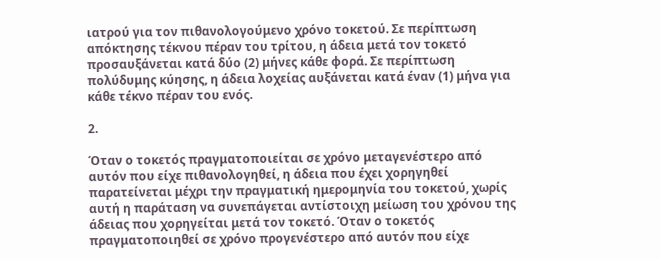ιατρού για τον πιθανολογούμενο χρόνο τοκετού. Σε περίπτωση απόκτησης τέκνου πέραν του τρίτου, η άδεια μετά τον τοκετό προσαυξάνεται κατά δύο (2) μήνες κάθε φορά. Σε περίπτωση πολύδυμης κύησης, η άδεια λοχείας αυξάνεται κατά έναν (1) μήνα για κάθε τέκνο πέραν του ενός.

2.

Όταν ο τοκετός πραγματοποιείται σε χρόνο μεταγενέστερο από αυτόν που είχε πιθανολογηθεί, η άδεια που έχει χορηγηθεί παρατείνεται μέχρι την πραγματική ημερομηνία του τοκετού, χωρίς αυτή η παράταση να συνεπάγεται αντίστοιχη μείωση του χρόνου της άδειας που χορηγείται μετά τον τοκετό. Όταν ο τοκετός πραγματοποιηθεί σε χρόνο προγενέστερο από αυτόν που είχε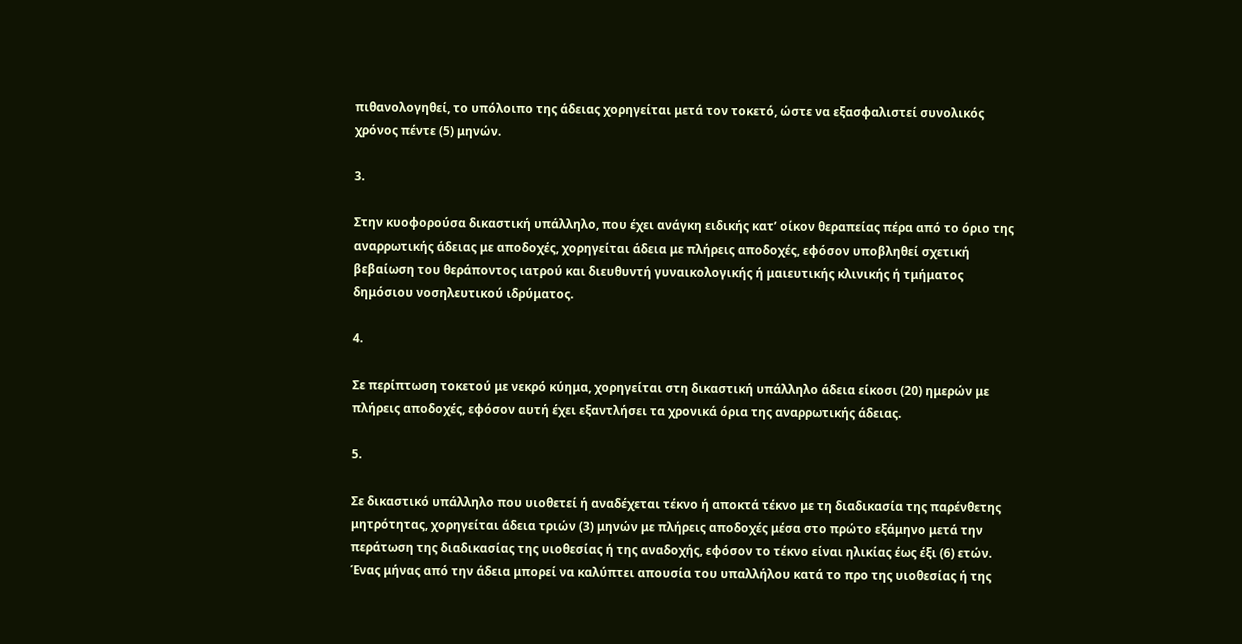πιθανολογηθεί, το υπόλοιπο της άδειας χορηγείται μετά τον τοκετό, ώστε να εξασφαλιστεί συνολικός χρόνος πέντε (5) μηνών.

3.

Στην κυοφορούσα δικαστική υπάλληλο, που έχει ανάγκη ειδικής κατ’ οίκον θεραπείας πέρα από το όριο της αναρρωτικής άδειας με αποδοχές, χορηγείται άδεια με πλήρεις αποδοχές, εφόσον υποβληθεί σχετική βεβαίωση του θεράποντος ιατρού και διευθυντή γυναικολογικής ή μαιευτικής κλινικής ή τμήματος δημόσιου νοσηλευτικού ιδρύματος.

4.

Σε περίπτωση τοκετού με νεκρό κύημα, χορηγείται στη δικαστική υπάλληλο άδεια είκοσι (20) ημερών με πλήρεις αποδοχές, εφόσον αυτή έχει εξαντλήσει τα χρονικά όρια της αναρρωτικής άδειας.

5.

Σε δικαστικό υπάλληλο που υιοθετεί ή αναδέχεται τέκνο ή αποκτά τέκνο με τη διαδικασία της παρένθετης μητρότητας, χορηγείται άδεια τριών (3) μηνών με πλήρεις αποδοχές μέσα στο πρώτο εξάμηνο μετά την περάτωση της διαδικασίας της υιοθεσίας ή της αναδοχής, εφόσον το τέκνο είναι ηλικίας έως έξι (6) ετών. Ένας μήνας από την άδεια μπορεί να καλύπτει απουσία του υπαλλήλου κατά το προ της υιοθεσίας ή της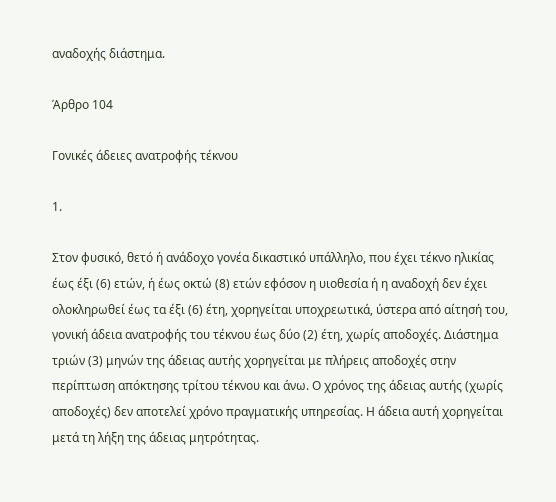αναδοχής διάστημα.

Άρθρο 104

Γονικές άδειες ανατροφής τέκνου

1.

Στον φυσικό, θετό ή ανάδοχο γονέα δικαστικό υπάλληλο, που έχει τέκνο ηλικίας έως έξι (6) ετών, ή έως οκτώ (8) ετών εφόσον η υιοθεσία ή η αναδοχή δεν έχει ολοκληρωθεί έως τα έξι (6) έτη, χορηγείται υποχρεωτικά, ύστερα από αίτησή του, γονική άδεια ανατροφής του τέκνου έως δύο (2) έτη, χωρίς αποδοχές. Διάστημα τριών (3) μηνών της άδειας αυτής χορηγείται με πλήρεις αποδοχές στην περίπτωση απόκτησης τρίτου τέκνου και άνω. Ο χρόνος της άδειας αυτής (χωρίς αποδοχές) δεν αποτελεί χρόνο πραγματικής υπηρεσίας. Η άδεια αυτή χορηγείται μετά τη λήξη της άδειας μητρότητας.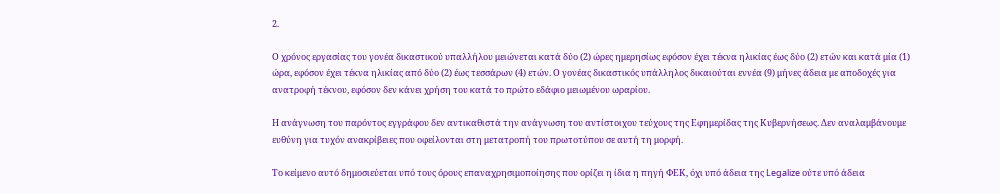2.

Ο χρόνος εργασίας του γονέα δικαστικού υπαλλήλου μειώνεται κατά δύο (2) ώρες ημερησίως εφόσον έχει τέκνα ηλικίας έως δύο (2) ετών και κατά μία (1) ώρα, εφόσον έχει τέκνα ηλικίας από δύο (2) έως τεσσάρων (4) ετών. Ο γονέας δικαστικός υπάλληλος δικαιούται εννέα (9) μήνες άδεια με αποδοχές για ανατροφή τέκνου, εφόσον δεν κάνει χρήση του κατά το πρώτο εδάφιο μειωμένου ωραρίου.

Η ανάγνωση του παρόντος εγγράφου δεν αντικαθιστά την ανάγνωση του αντίστοιχου τεύχους της Εφημερίδας της Κυβερνήσεως. Δεν αναλαμβάνουμε ευθύνη για τυχόν ανακρίβειες που οφείλονται στη μετατροπή του πρωτοτύπου σε αυτή τη μορφή.

Το κείμενο αυτό δημοσιεύεται υπό τους όρους επαναχρησιμοποίησης που ορίζει η ίδια η πηγή ΦΕΚ, όχι υπό άδεια της Legalize ούτε υπό άδεια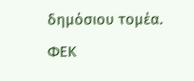δημόσιου τομέα. ΦΕΚ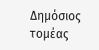Δημόσιος τομέας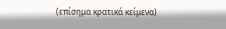(επίσημα κρατικά κείμενα)